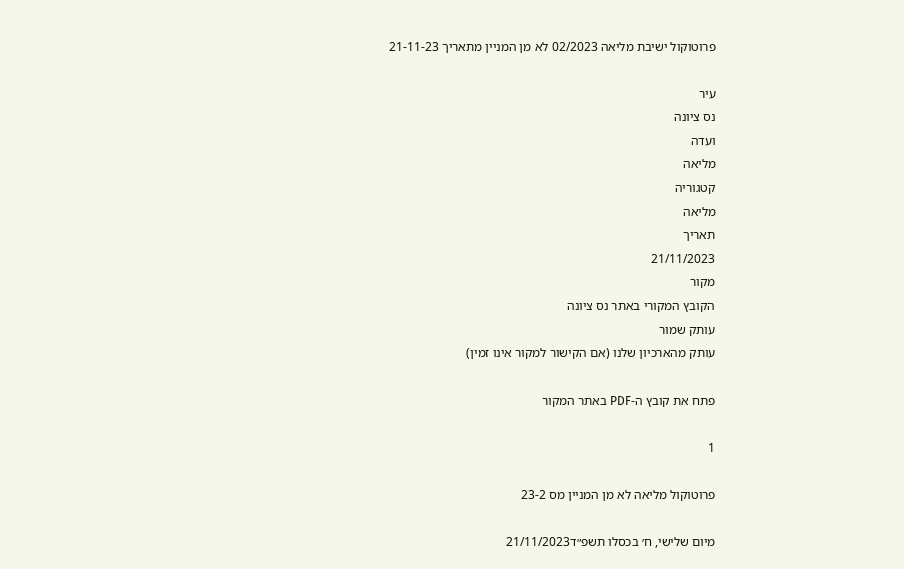פרוטוקול ישיבת מליאה 02/2023 לא מן המניין מתאריך 21-11-23

עיר
נס ציונה
ועדה
מליאה
קטגוריה
מליאה
תאריך
21/11/2023
מקור
הקובץ המקורי באתר נס ציונה
עותק שמור
עותק מהארכיון שלנו (אם הקישור למקור אינו זמין)

פתח את קובץ ה-PDF באתר המקור

1

פרוטוקול מליאה לא מן המניין מס 23-2

מיום שלישי, ח׳ בכסלו תשפ״ד21/11/2023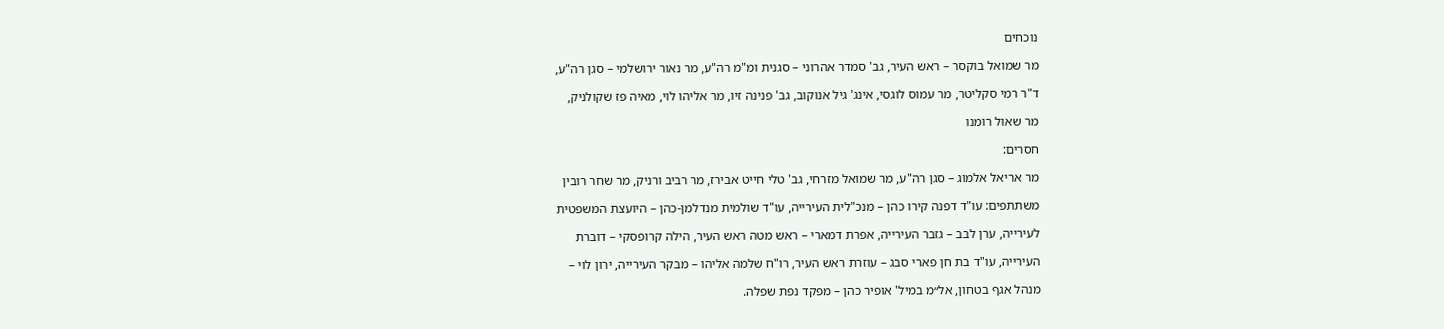נוכחים

מר שמואל בוקסר – ראש העיר, גב' סמדר אהרוני – סגנית ומ"מ רה"ע, מר נאור ירושלמי – סגן רה"ע,

ד"ר רמי סקליטר, מר עמוס לוגסי, אינג' גיל אנוקוב, גב' פנינה זיו, מר אליהו לוי, מאיה פז שקולניק,

מר שאול רומנו

חסרים:

מר אריאל אלמוג – סגן רה"ע, מר שמואל מזרחי, גב' טלי חייט אבירז, מר רביב ורניק, מר שחר רובין

משתתפים: עו"ד דפנה קירו כהן – מנכ"לית העירייה, עו"ד שולמית מנדלמן-כהן – היועצת המשפטית

לעירייה, ערן לבב – גזבר העירייה, אפרת דמארי – ראש מטה ראש העיר, הילה קרופסקי – דוברת

העירייה, עו"ד בת חן פארי סבג – עוזרת ראש העיר, רו"ח שלמה אליהו – מבקר העירייה, ירון לוי –

מנהל אגף בטחון, אל״מ במיל' אופיר כהן – מפקד נפת שפלה.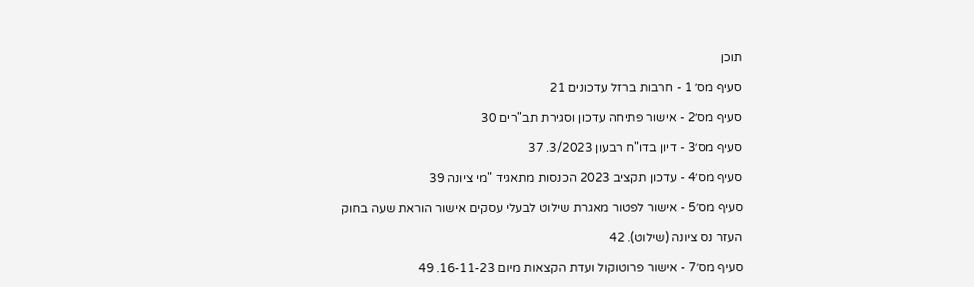תוכן

סעיף מס׳ 1 - חרבות ברזל עדכונים 21

סעיף מס׳2 - אישור פתיחה עדכון וסגירת תב"רים 30

סעיף מס׳3 - דיון בדו"ח רבעון 3/2023. 37

סעיף מס׳4 - עדכון תקציב 2023 הכנסות מתאגיד "מי ציונה 39

סעיף מס׳5 - אישור לפטור מאגרת שילוט לבעלי עסקים אישור הוראת שעה בחוק

העזר נס ציונה (שילוט). 42

סעיף מס׳7 - אישור פרוטוקול ועדת הקצאות מיום 16-11-23. 49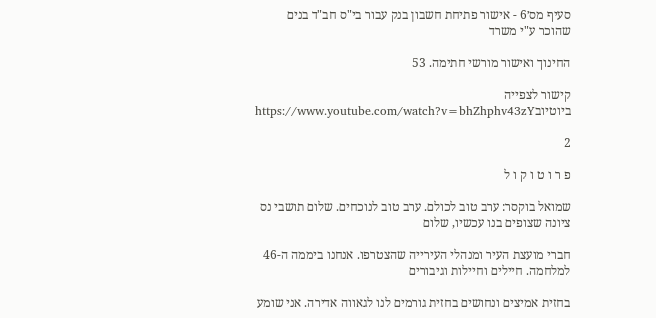סעיף מס׳6 - אישור פתיחת חשבון בנק עבור בי"ס חב"ד בנים שהוכר ע"י משרד

החינוך ואישור מורשי חתימה. 53

קישור לצפייה ביוטיובhttps://www.youtube.com/watch?v=bhZhphv43zY

2

פ ר ו ט ו ק ו ל

שמואל בוקסר: ערב טוב לכולם. ערב טוב לנוכחים. שלום תושבי נס ציונה שצופים בנו עכשיו, שלום

חברי מועצת העיר ומנהלי העירייה שהצטרפו. אנחנו ביממה ה-46 למלחמה. חיילים וחיילות וגיבורים

בחזית אמיצים ונחושים בחזית גורמים לנו לגאווה אדירה. אני שומע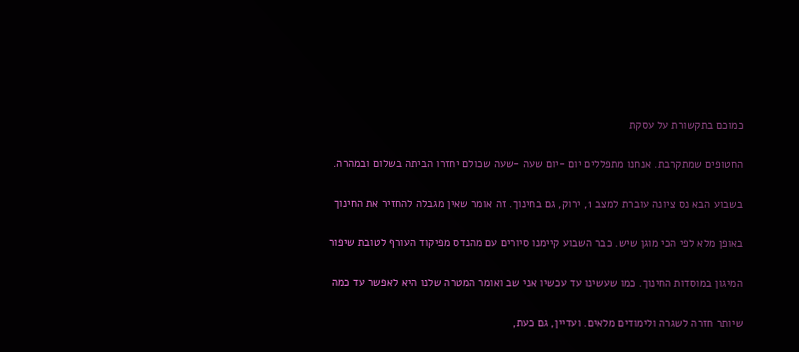כמוכם בתקשורת על עסקת

החטופים שמתקרבת. אנחנו מתפללים יום -יום שעה -שעה שכולם יחזרו הביתה בשלום ובמהרה.

בשבוע הבא נס ציונה עוברת למצב 1, ירוק, גם בחינוך. זה אומר שאין מגבלה להחזיר את החינוך

באופן מלא לפי הכי מוגן שיש. כבר השבוע קיימנו סיורים עם מהנדס מפיקוד העורף לטובת שיפור

המיגון במוסדות החינוך. כמו שעשינו עד עכשיו אני שב ואומר המטרה שלנו היא לאפשר עד כמה

שיותר חזרה לשגרה ולימודים מלאים. ועדיין, גם כעת,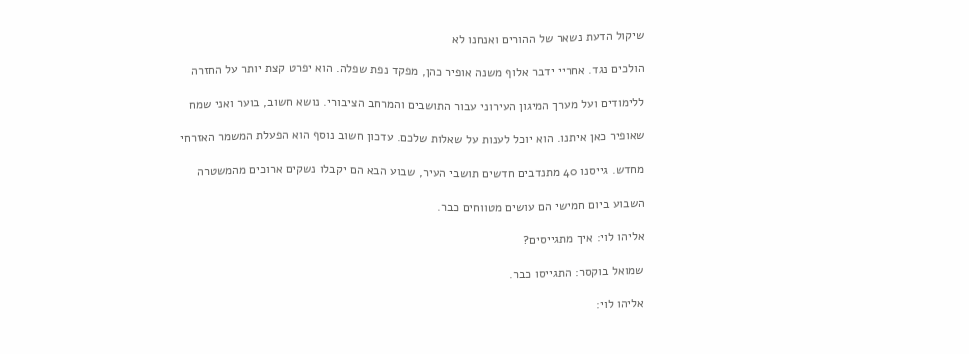שיקול הדעת נשאר של ההורים ואנחנו לא

הולכים נגד. אחריי ידבר אלוף משנה אופיר כהן, מפקד נפת שפלה. הוא יפרט קצת יותר על החזרה

ללימודים ועל מערך המיגון העירוני עבור התושבים והמרחב הציבורי. נושא חשוב, בוער ואני שמח

שאופיר כאן איתנו. הוא יוכל לענות על שאלות שלכם. עדכון חשוב נוסף הוא הפעלת המשמר האזרחי

מחדש. גייסנו 40 מתנדבים חדשים תושבי העיר, שבוע הבא הם יקבלו נשקים ארוכים מהמשטרה

השבוע ביום חמישי הם עושים מטווחים כבר.

אליהו לוי: איך מתגייסים?

שמואל בוקסר: התגייסו כבר.

אליהו לוי: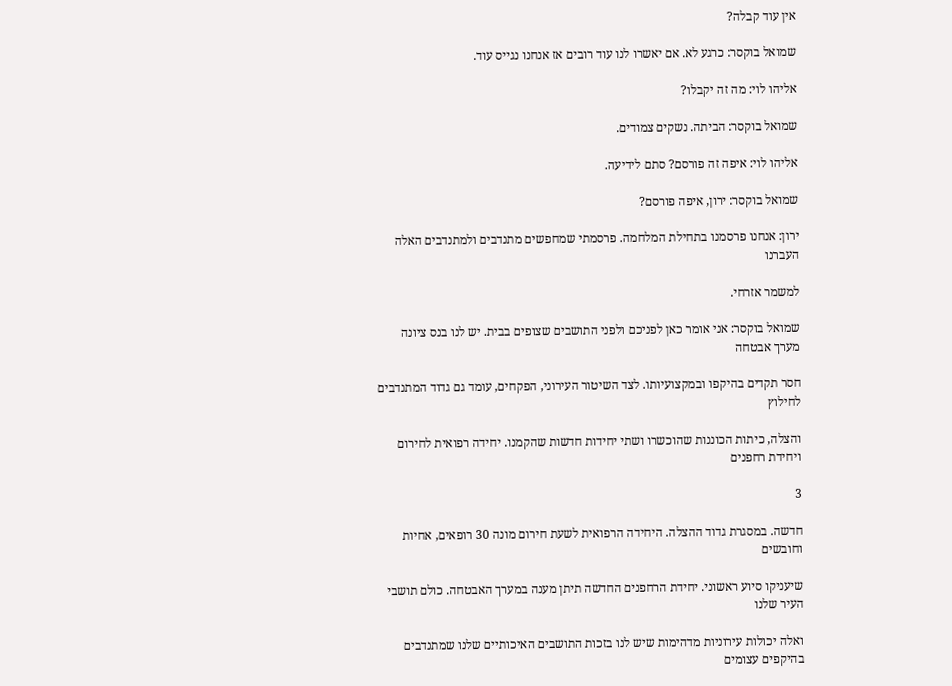אין עוד קבלה?

שמואל בוקסר: כרגע לא. אם יאשרו לנו עוד רובים אז אנחנו נגייס עוד.

אליהו לוי: מה זה יקבלו?

שמואל בוקסר: הביתה. נשקים צמודים.

אליהו לוי: איפה זה פורסם? סתם לידיעה.

שמואל בוקסר: ירון, איפה פורסם?

ירון: אנחנו פרסמנו בתחילת המלחמה. פרסמתי שמחפשים מתנדבים ולמתנדבים האלה העברנו

למשמר אזרחי.

שמואל בוקסר: אני אומר כאן לפניכם ולפני התושבים שצופים בבית. יש לנו בנס ציונה מערך אבטחה

חסר תקדים בהיקפו ובמקצועיותו. לצד השיטור העירוני, הפקחים, עומד גם גדוד המתנדבים לחילוץ

והצלה, כיתות הכוננות שהוכשרו ושתי יחידות חדשות שהקמנו. יחידה רפואית לחירום ויחידת רחפנים

3

חדשה. במסגרת גדוד ההצלה. היחידה הרפואית לשעת חירום מונה 30 רופאים, אחיות וחובשים

שיעניקו סיוע ראשוני. יחידת הרחפנים החדשה תיתן מענה במערך האבטחה. כולם תושבי העיר שלנו

ואלה יכולות עירוניות מדהימות שיש לנו בזכות התושבים האיכותיים שלנו שמתנדבים בהיקפים עצומים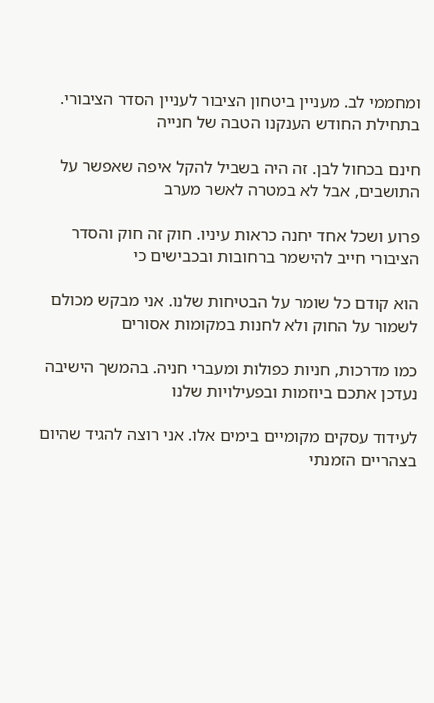ומחממי לב. מעניין ביטחון הציבור לעניין הסדר הציבורי. בתחילת החודש הענקנו הטבה של חנייה

חינם בכחול לבן. זה היה בשביל להקל איפה שאפשר על התושבים, אבל לא במטרה לאשר מערב

פרוע ושכל אחד יחנה כראות עיניו. חוק זה חוק והסדר הציבורי חייב להישמר ברחובות ובכבישים כי

הוא קודם כל שומר על הבטיחות שלנו. אני מבקש מכולם לשמור על החוק ולא לחנות במקומות אסורים

כמו מדרכות, חניות כפולות ומעברי חניה. בהמשך הישיבה נעדכן אתכם ביוזמות ובפעילויות שלנו

לעידוד עסקים מקומיים בימים אלו. אני רוצה להגיד שהיום בצהריים הזמנתי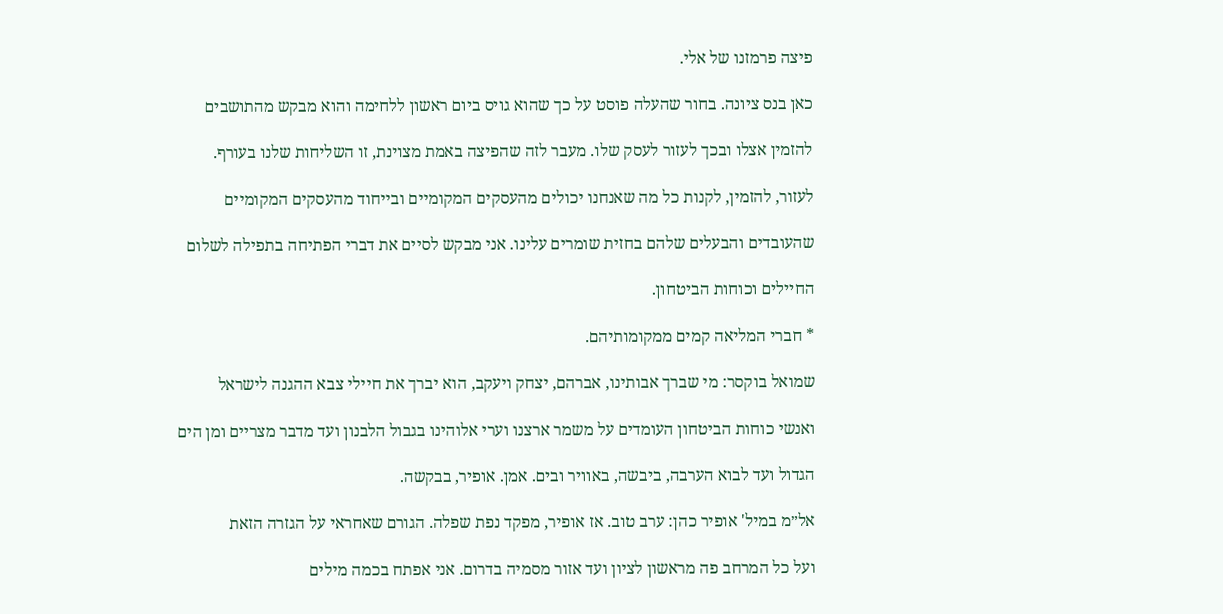פיצה פרמזנו של אלי.

כאן בנס ציונה. בחור שהעלה פוסט על כך שהוא גויס ביום ראשון ללחימה והוא מבקש מהתושבים

להזמין אצלו ובכך לעזור לעסק שלו. מעבר לזה שהפיצה באמת מצוינת, זו השליחות שלנו בעורף.

לעזור, להזמין, לקנות כל מה שאנחנו יכולים מהעסקים המקומיים ובייחוד מהעסקים המקומיים

שהעובדים והבעלים שלהם בחזית שומרים עלינו. אני מבקש לסיים את דברי הפתיחה בתפילה לשלום

החיילים וכוחות הביטחון.

* חברי המליאה קמים ממקומותיהם.

שמואל בוקסר: מי שברך אבותינו, אברהם, יצחק ויעקב, הוא יברך את חיילי צבא ההגנה לישראל

ואנשי כוחות הביטחון העומדים על משמר ארצנו וערי אלוהינו בגבול הלבנון ועד מדבר מצריים ומן הים

הגדול ועד לבוא הערבה, ביבשה, באוויר ובים. אמן. אופיר, בבקשה.

אל״מ במיל' אופיר כהן: ערב טוב. אז אופיר, מפקד נפת שפלה. הגורם שאחראי על הגזרה הזאת

ועל כל המרחב פה מראשון לציון ועד אזור מסמיה בדרום. אני אפתח בכמה מילים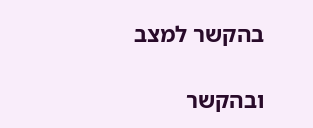בהקשר למצב

ובהקשר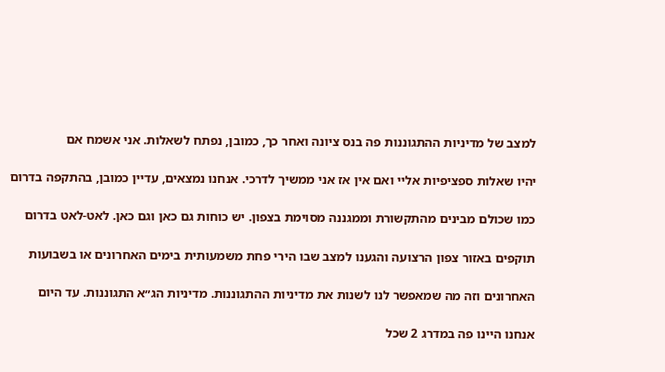למצב של מדיניות ההתגוננות פה בנס ציונה ואחר כך, כמובן, נפתח לשאלות. אני אשמח אם

יהיו שאלות ספציפיות אליי ואם אין אז אני ממשיך לדרכי. אנחנו נמצאים, עדיין כמובן, בהתקפה בדרום

כמו שכולם מבינים מהתקשורת וממגננה מסוימת בצפון. יש כוחות גם כאן וגם כאן. לאט-לאט בדרום

תוקפים באזור צפון הרצועה והגענו למצב שבו הירי פחת משמעותית בימים האחרונים או בשבועות

האחרונים וזה מה שמאפשר לנו לשנות את מדיניות ההתגוננות. מדיניות הג״א התגוננות. עד היום

אנחנו היינו פה במדרג 2 שכל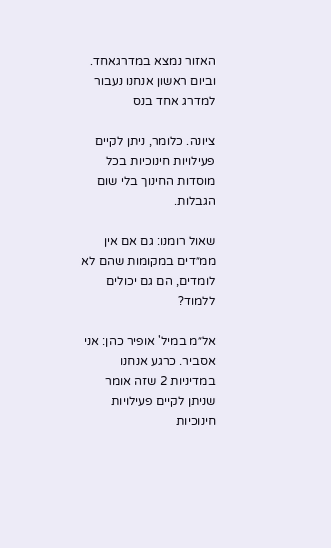האזור נמצא במדרגאחד. וביום ראשון אנחנו נעבור למדרג אחד בנס

ציונה. כלומר, ניתן לקיים פעילויות חינוכיות בכל מוסדות החינוך בלי שום הגבלות.

שאול רומנו: גם אם אין ממ״דים במקומות שהם לא לומדים, הם גם יכולים ללמוד?

אל״מ במיל' אופיר כהן: אני אסביר. כרגע אנחנו במדיניות 2 שזה אומר שניתן לקיים פעילויות חינוכיות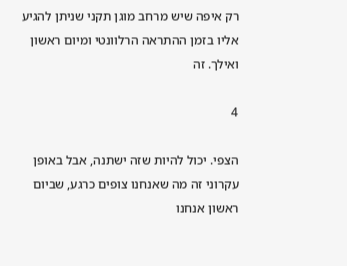רק איפה שיש מרחב מוגן תקני שניתן להגיע אליו בזמן ההתראה הרלוונטי ומיום ראשון ואילך. זה

4

הצפי. יכול להיות שזה ישתנה, אבל באופן עקרוני זה מה שאנחנו צופים כרגע, שביום ראשון אנחנו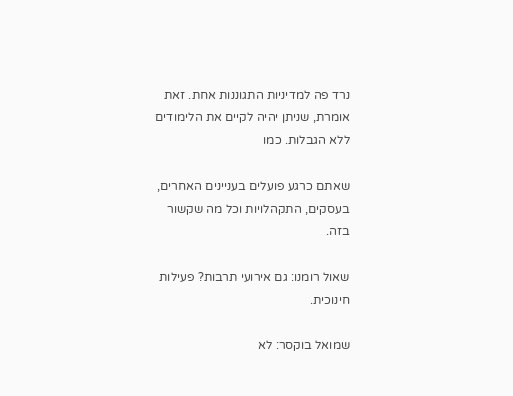נרד פה למדיניות התגוננות אחת. זאת אומרת, שניתן יהיה לקיים את הלימודים ללא הגבלות. כמו

שאתם כרגע פועלים בעניינים האחרים, בעסקים, התקהלויות וכל מה שקשור בזה.

שאול רומנו: גם אירועי תרבות? פעילות חינוכית.

שמואל בוקסר: לא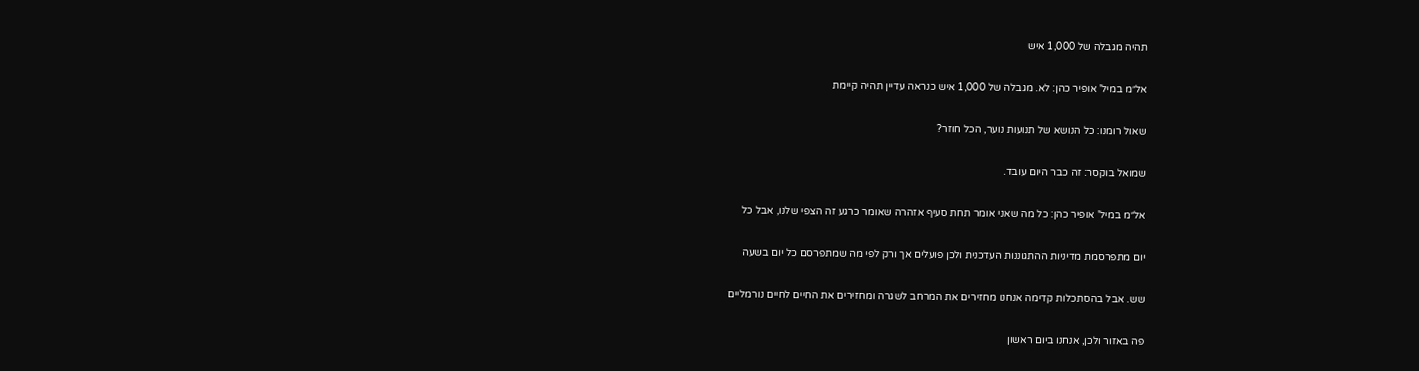תהיה מגבלה של 1,000 איש

אל״מ במיל' אופיר כהן: לא. מגבלה של 1,000 איש כנראה עדיין תהיה קיימת

שאול רומנו: כל הנושא של תנועות נוער, הכל חוזר?

שמואל בוקסר: זה כבר היום עובד.

אל״מ במיל' אופיר כהן: כל מה שאני אומר תחת סעיף אזהרה שאומר כרגע זה הצפי שלנו, אבל כל

יום מתפרסמת מדיניות ההתגוננות העדכנית ולכן פועלים אך ורק לפי מה שמתפרסם כל יום בשעה

שש. אבל בהסתכלות קדימה אנחנו מחזירים את המרחב לשגרה ומחזירים את החיים לחיים נורמליים

פה באזור ולכן, אנחנו ביום ראשון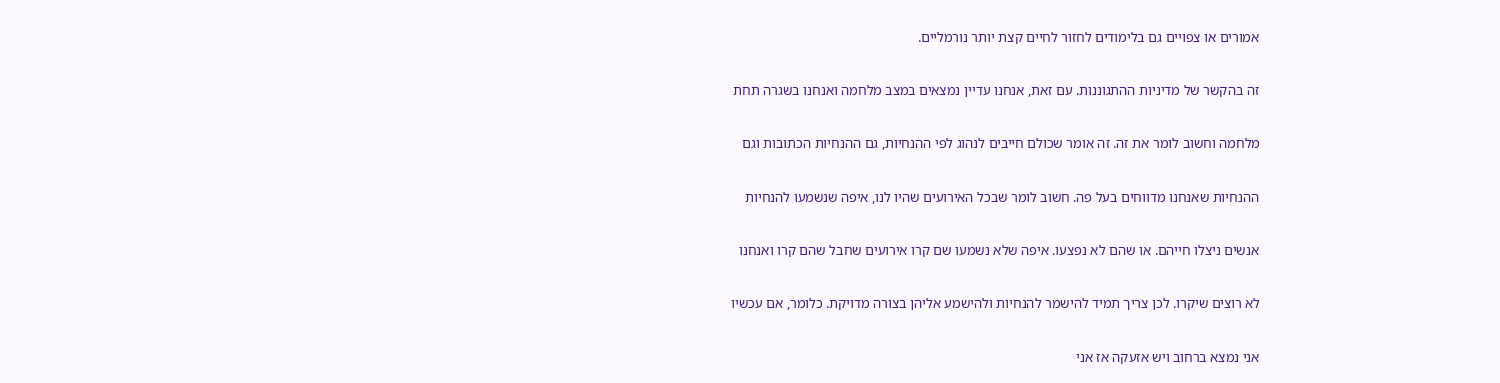אמורים או צפויים גם בלימודים לחזור לחיים קצת יותר נורמליים.

זה בהקשר של מדיניות ההתגוננות. עם זאת, אנחנו עדיין נמצאים במצב מלחמה ואנחנו בשגרה תחת

מלחמה וחשוב לומר את זה. זה אומר שכולם חייבים לנהוג לפי ההנחיות, גם ההנחיות הכתובות וגם

ההנחיות שאנחנו מדווחים בעל פה. חשוב לומר שבכל האירועים שהיו לנו, איפה שנשמעו להנחיות

אנשים ניצלו חייהם. או שהם לא נפצעו. איפה שלא נשמעו שם קרו אירועים שחבל שהם קרו ואנחנו

לא רוצים שיקרו. לכן צריך תמיד להישמר להנחיות ולהישמע אליהן בצורה מדויקת. כלומר, אם עכשיו

אני נמצא ברחוב ויש אזעקה אז אני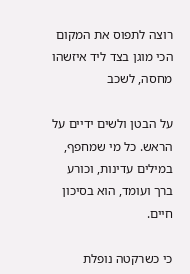רוצה לתפוס את המקום הכי מוגן בצד ליד איזשהו מחסה, לשכב

על הבטן ולשים ידיים על הראש. כל מי שמחפף, במילים עדינות, וכורע ברך ועומד, הוא בסיכון חיים.

כי כשרקטה נופלת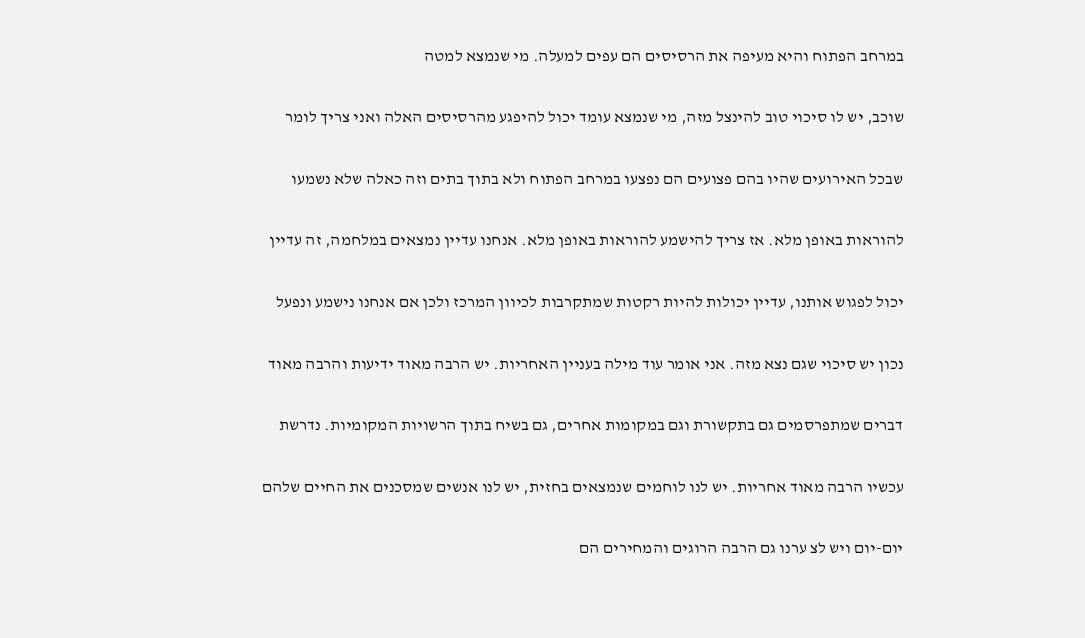במרחב הפתוח והיא מעיפה את הרסיסים הם עפים למעלה. מי שנמצא למטה

שוכב, יש לו סיכוי טוב להינצל מזה, מי שנמצא עומד יכול להיפגע מהרסיסים האלה ואני צריך לומר

שבכל האירועים שהיו בהם פצועים הם נפצעו במרחב הפתוח ולא בתוך בתים וזה כאלה שלא נשמעו

להוראות באופן מלא. אז צריך להישמע להוראות באופן מלא. אנחנו עדיין נמצאים במלחמה, זה עדיין

יכול לפגוש אותנו, עדיין יכולות להיות רקטות שמתקרבות לכיוון המרכז ולכן אם אנחנו נישמע ונפעל

נכון יש סיכוי שגם נצא מזה. אני אומר עוד מילה בעניין האחריות. יש הרבה מאוד ידיעות והרבה מאוד

דברים שמתפרסמים גם בתקשורת וגם במקומות אחרים, גם בשיח בתוך הרשויות המקומיות. נדרשת

עכשיו הרבה מאוד אחריות. יש לנו לוחמים שנמצאים בחזית, יש לנו אנשים שמסכנים את החיים שלהם

יום-יום ויש לצ ערנו גם הרבה הרוגים והמחירים הם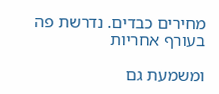מחירים כבדים. נדרשת פה בעורף אחריות

ומשמעת גם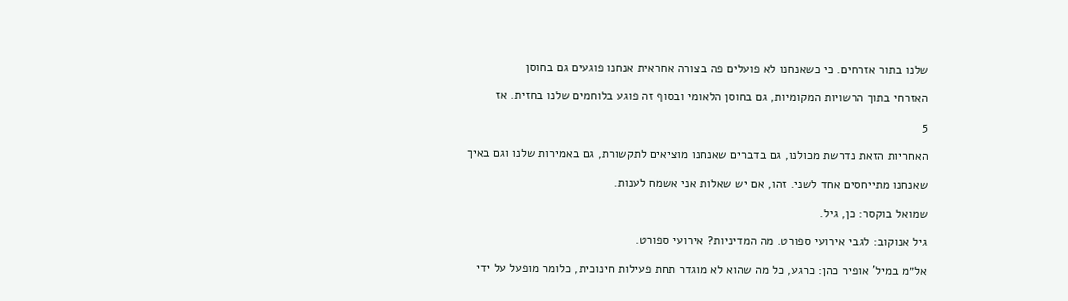שלנו בתור אזרחים. כי כשאנחנו לא פועלים פה בצורה אחראית אנחנו פוגעים גם בחוסן

האזרחי בתוך הרשויות המקומיות, גם בחוסן הלאומי ובסוף זה פוגע בלוחמים שלנו בחזית. אז

5

האחריות הזאת נדרשת מכולנו, גם בדברים שאנחנו מוציאים לתקשורת, גם באמירות שלנו וגם באיך

שאנחנו מתייחסים אחד לשני. זהו, אם יש שאלות אני אשמח לענות.

שמואל בוקסר: כן, גיל.

גיל אנוקוב: לגבי אירועי ספורט. מה המדיניות? אירועי ספורט.

אל״מ במיל' אופיר כהן: כרגע, כל מה שהוא לא מוגדר תחת פעילות חינוכית, כלומר מופעל על ידי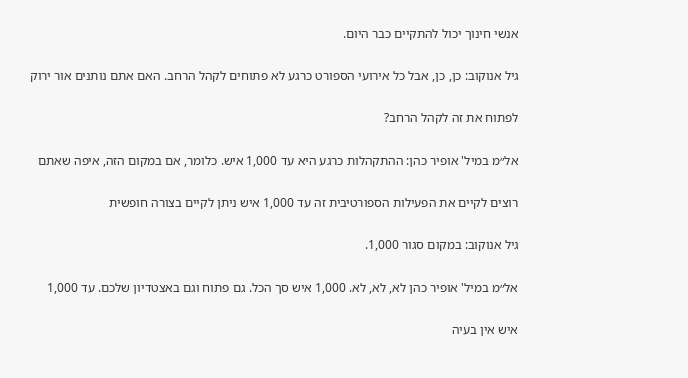אנשי חינוך יכול להתקיים כבר היום.

גיל אנוקוב: כן, כן, אבל כל אירועי הספורט כרגע לא פתוחים לקהל הרחב. האם אתם נותנים אור ירוק

לפתוח את זה לקהל הרחב?

אל״מ במיל' אופיר כהן: ההתקהלות כרגע היא עד 1,000 איש. כלומר, אם במקום הזה, איפה שאתם

רוצים לקיים את הפעילות הספורטיבית זה עד 1,000 איש ניתן לקיים בצורה חופשית

גיל אנוקוב: במקום סגור 1,000.

אל״מ במיל' אופיר כהן לא, לא, לא. 1,000 איש סך הכל. גם פתוח וגם באצטדיון שלכם. עד 1,000

איש אין בעיה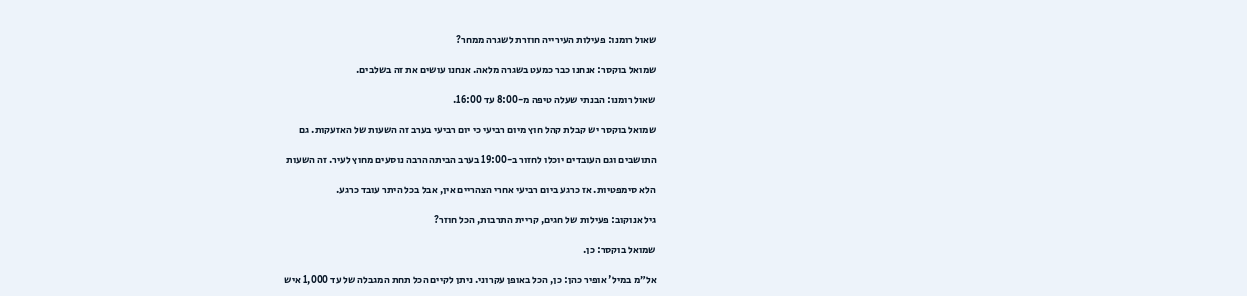שאול רומנו: פעילות העירייה חוזרת לשגרה ממחר?

שמואל בוקסר: אנחנו כבר כמעט בשגרה מלאה. אנחנו עושים את זה בשלבים.

שאול רומנו: הבנתי שעלה טיפה מ-8:00 עד 16:00.

שמואל בוקסר יש קבלת קהל חוץ מיום רביעי כי יום רביעי בערב זה השעות של האזעקות. גם

התושבים וגם העובדים יוכלו לחזור ב-19:00 בערב הביתה הרבה נוסעים מחוץ לעיר. זה השעות

הלא סימפטיות. אז כרגע ביום רביעי אחרי הצהריים אין, אבל בכל היתר עובד כרגע.

גיל אנוקוב: פעילות של חגים, קריית התרבות, הכל חוזר?

שמואל בוקסר: כן.

אל״מ במיל' אופיר כהן: כן, הכל באופן עקרוני. ניתן לקיים הכל תחת המגבלה של עד 1,000 איש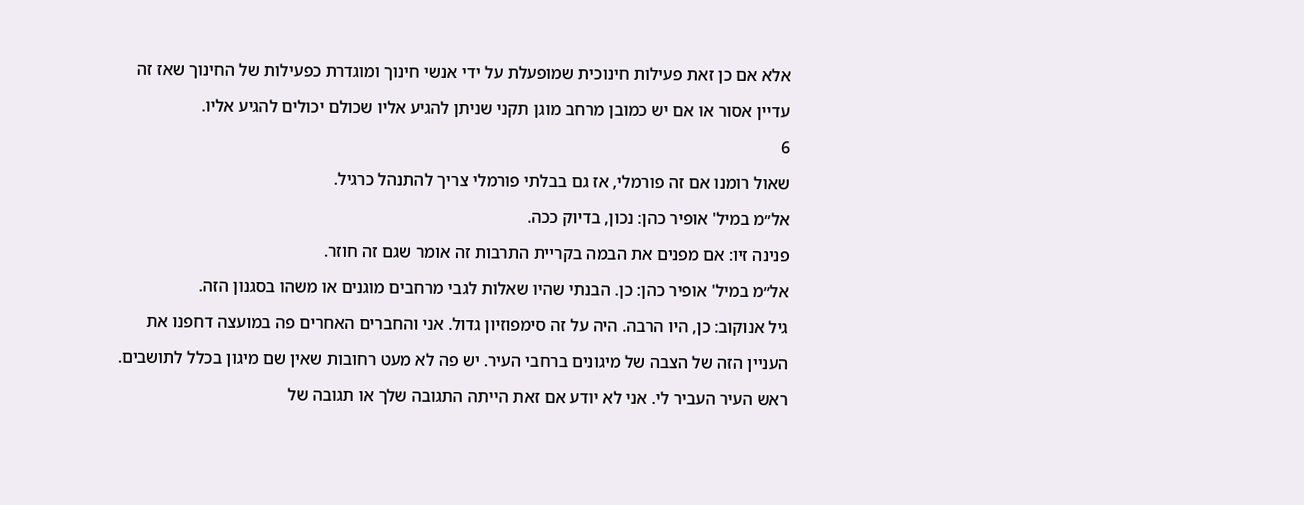אלא אם כן זאת פעילות חינוכית שמופעלת על ידי אנשי חינוך ומוגדרת כפעילות של החינוך שאז זה

עדיין אסור או אם יש כמובן מרחב מוגן תקני שניתן להגיע אליו שכולם יכולים להגיע אליו.

6

שאול רומנו אם זה פורמלי, אז גם בבלתי פורמלי צריך להתנהל כרגיל.

אל״מ במיל' אופיר כהן: נכון, בדיוק ככה.

פנינה זיו: אם מפנים את הבמה בקריית התרבות זה אומר שגם זה חוזר.

אל״מ במיל' אופיר כהן: כן. הבנתי שהיו שאלות לגבי מרחבים מוגנים או משהו בסגנון הזה.

גיל אנוקוב: כן, היו הרבה. היה על זה סימפוזיון גדול. אני והחברים האחרים פה במועצה דחפנו את

העניין הזה של הצבה של מיגונים ברחבי העיר. יש פה לא מעט רחובות שאין שם מיגון בכלל לתושבים.

ראש העיר העביר לי. אני לא יודע אם זאת הייתה התגובה שלך או תגובה של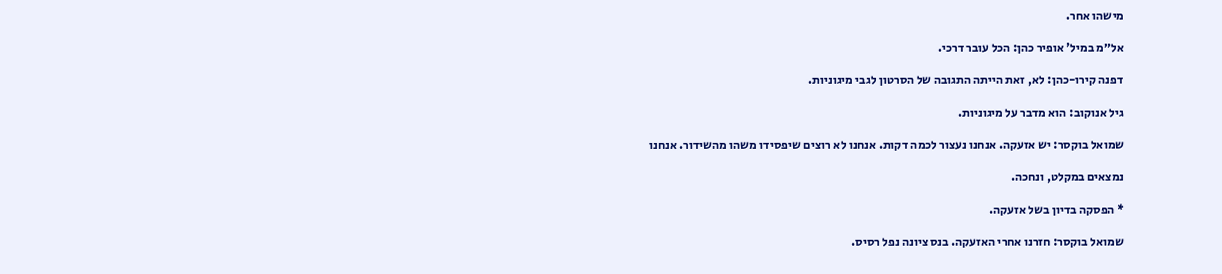מישהו אחר.

אל״מ במיל' אופיר כהן: הכל עובר דרכי.

דפנה קירו-כהן: לא, זאת הייתה התגובה של הסרטון לגבי מיגוניות.

גיל אנוקוב: הוא מדבר על מיגוניות.

שמואל בוקסר: יש אזעקה. אנחנו נעצור לכמה דקות. אנחנו לא רוצים שיפסידו משהו מהשידור. אנחנו

נמצאים במקלט, ונחכה.

* הפסקה בדיון בשל אזעקה.

שמואל בוקסר: חזרנו אחרי האזעקה. בנס ציונה נפל רסיס.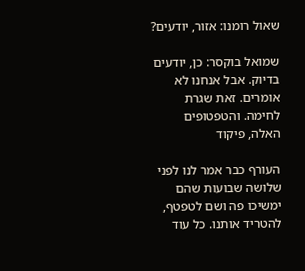שאול רומנו: אזור, יודעים?

שמואל בוקסר: כן, יודעים בדיוק. אבל אנחנו לא אומרים. זאת שגרת לחימה. והטפטופים האלה, פיקוד

העורף כבר אמר לנו לפני שלושה שבועות שהם ימשיכו פה ושם לטפטף, להטריד אותנו. כל עוד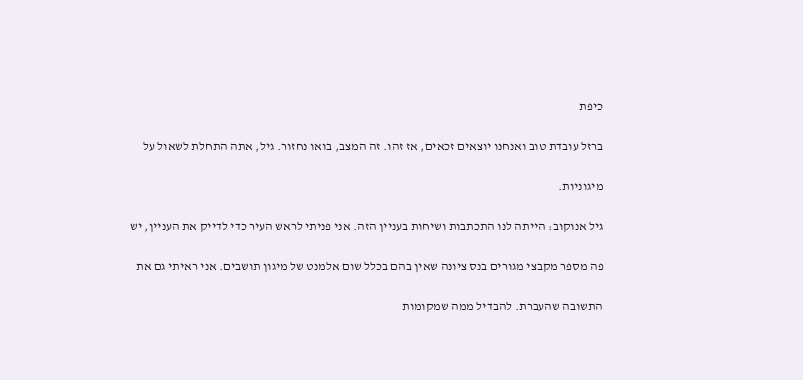כיפת

ברזל עובדת טוב ואנחנו יוצאים זכאים, אז זהו. זה המצב, בואו נחזור. גיל, אתה התחלת לשאול על

מיגוניות.

גיל אנוקוב: הייתה לנו התכתבות ושיחות בעניין הזה. אני פניתי לראש העיר כדי לדייק את העניין, יש

פה מספר מקבצי מגורים בנס ציונה שאין בהם בכלל שום אלמנט של מיגון תושבים. אני ראיתי גם את

התשובה שהעברת. להבדיל ממה שמקומות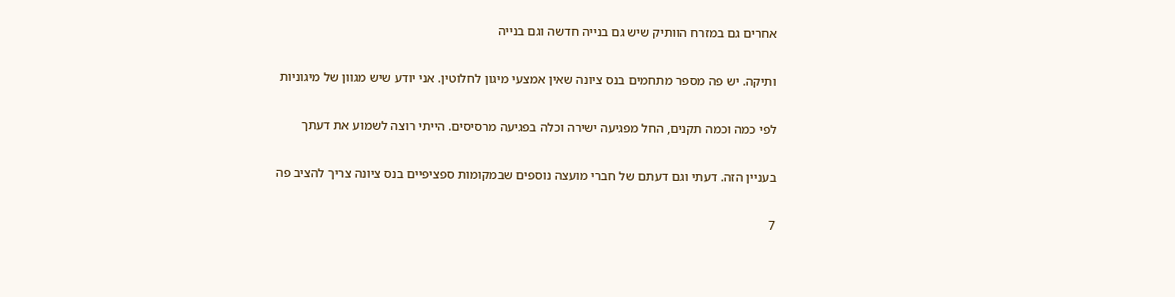אחרים גם במזרח הוותיק שיש גם בנייה חדשה וגם בנייה

ותיקה. יש פה מספר מתחמים בנס ציונה שאין אמצעי מיגון לחלוטין. אני יודע שיש מגוון של מיגוניות

לפי כמה וכמה תקנים, החל מפגיעה ישירה וכלה בפגיעה מרסיסים. הייתי רוצה לשמוע את דעתך

בעניין הזה. דעתי וגם דעתם של חברי מועצה נוספים שבמקומות ספציפיים בנס ציונה צריך להציב פה

7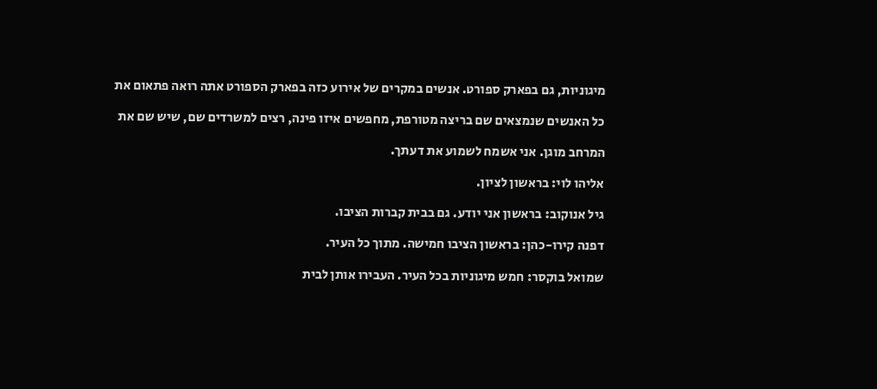מיגוניות, גם בפארק ספורט. אנשים במקרים של אירוע כזה בפארק הספורט אתה רואה פתאום את

כל האנשים שנמצאים שם בריצה מטורפת, מחפשים איזו פינה, רצים למשרדים שם, שיש שם את

המרחב מוגן. אני אשמח לשמוע את דעתך.

אליהו לוי: בראשון לציון.

גיל אנוקוב: בראשון אני יודע. גם בבית קברות הציבו.

דפנה קירו-כהן: בראשון הציבו חמישה. מתוך כל העיר.

שמואל בוקסר: חמש מיגוניות בכל העיר. העבירו אותן לבית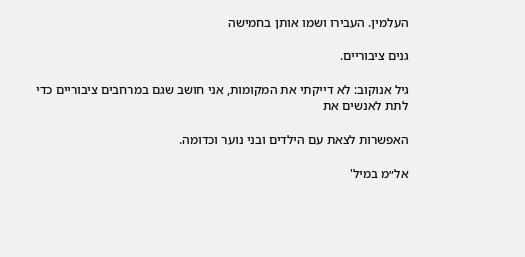העלמין. העבירו ושמו אותן בחמישה

גנים ציבוריים.

גיל אנוקוב: לא דייקתי את המקומות, אני חושב שגם במרחבים ציבוריים כדי לתת לאנשים את

האפשרות לצאת עם הילדים ובני נוער וכדומה.

אל״מ במיל'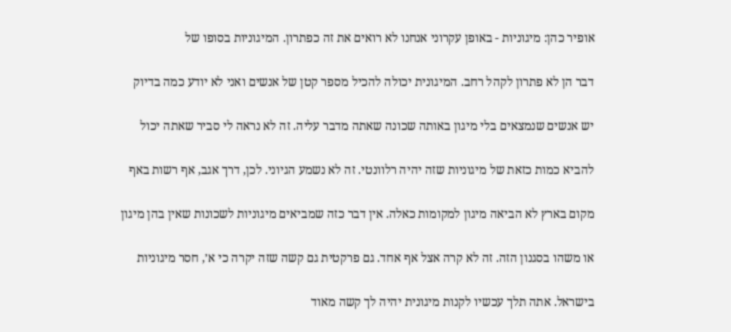אופיר כהן: מיגוניות - באופן עקרוני אנחנו לא רואים את זה כפתרון. המיגוניות בסופו של

דבר הן לא פתרון לקהל רחב. המיגונית יכולה להכיל מספר קטן של אנשים ואני לא יודע כמה בדיוק

יש אנשים שנמצאים בלי מיגון באותה שכונה שאתה מדבר עליה. זה לא נראה לי סביר שאתה יכול

להביא כמות כזאת של מיגוניות שזה יהיה רלוונטי. זה לא נשמע הגיוני. לכן, דרך אגב, אף רשות באף

מקום בארץ לא הביאה מיגון למקומות כאלה. אין דבר כזה שמביאים מיגוניות לשכונות שאין בהן מיגון

או משהו בסגנון הזה. זה לא קרה אצל אף אחד. גם פרקטית גם קשה שזה יקרה כי א׳, חסר מיגוניות

בישראל. אתה תלך עכשיו לקנות מיגונית יהיה לך קשה מאוד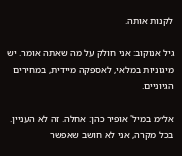לקנות אותה.

גיל אנוקוב: אני חולק על מה שאתה אומר. יש מיגוניות במלאי, לאספקה מיידית, במחירים הגיוניים.

אל״מ במיל' אופיר כהן: אחלה. זה לא העניין. בכל מקרה, אני לא חושב שאפשר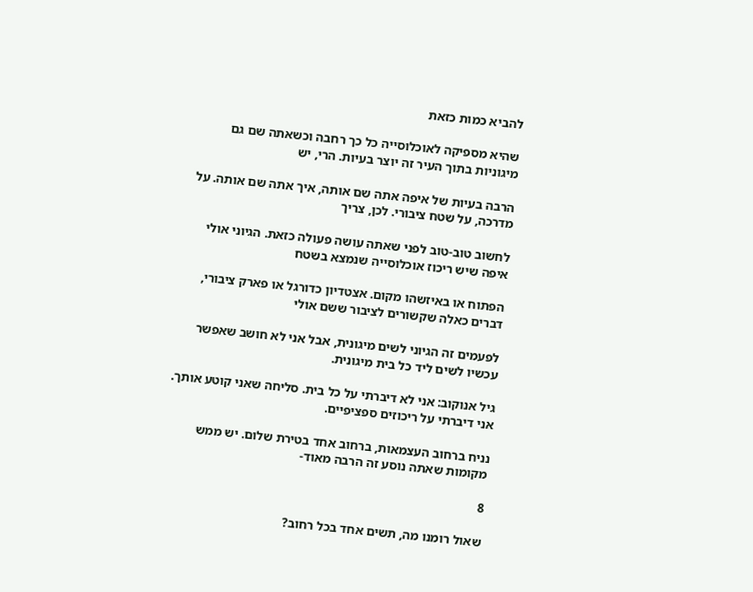להביא כמות כזאת

שהיא מספיקה לאוכלוסייה כל כך רחבה וכשאתה שם גם מיגוניות בתוך העיר זה יוצר בעיות. הרי, יש

הרבה בעיות של איפה אתה שם אותה, איך אתה שם אותה. על מדרכה, על שטח ציבורי. לכן, צריך

לחשוב טוב-טוב לפני שאתה עושה פעולה כזאת. הגיוני אולי איפה שיש ריכוז אוכלוסייה שנמצא בשטח

הפתוח או באיזשהו מקום. אצטדיון כדורגל או פארק ציבורי, דברים כאלה שקשורים לציבור ששם אולי

לפעמים זה הגיוני לשים מיגונית, אבל אני לא חושב שאפשר עכשיו לשים ליד כל בית מיגונית.

גיל אנוקוב: אני לא דיברתי על כל בית. סליחה שאני קוטע אותך. אני דיברתי על ריכוזים ספציפיים.

נניח ברחוב העצמאות, ברחוב אחד בטירת שלום. יש ממש מקומות שאתה נוסע זה הרבה מאוד-

8

שאול רומנו מה, תשים אחד בכל רחוב?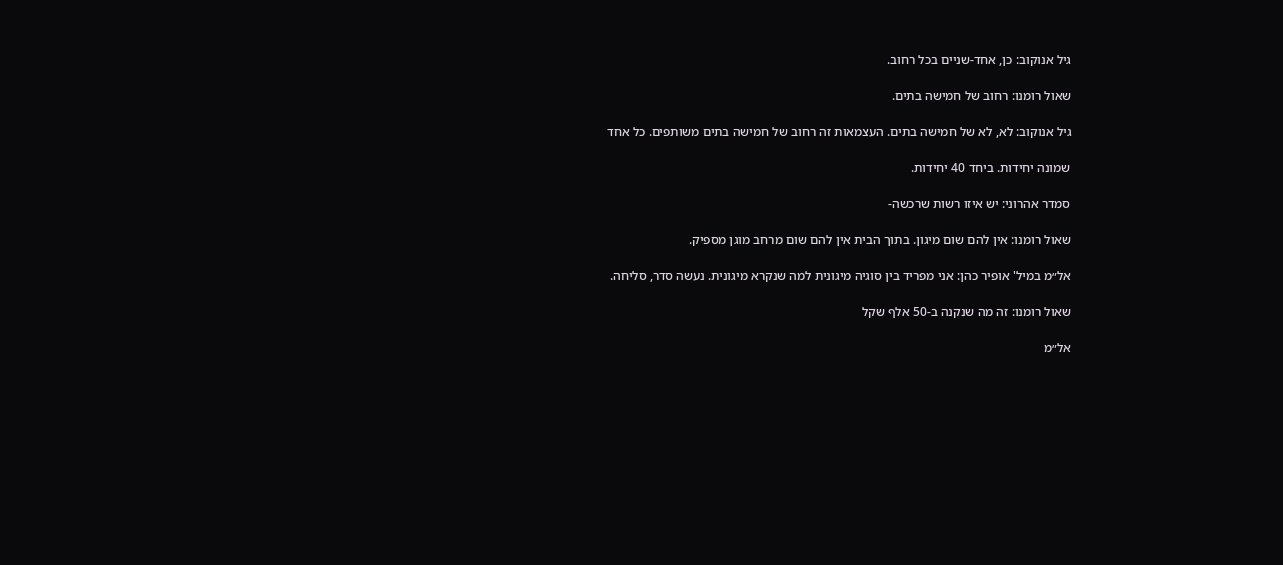גיל אנוקוב: כן, אחד-שניים בכל רחוב.

שאול רומנו: רחוב של חמישה בתים.

גיל אנוקוב: לא, לא של חמישה בתים. העצמאות זה רחוב של חמישה בתים משותפים. כל אחד

שמונה יחידות. ביחד 40 יחידות.

סמדר אהרוני: יש איזו רשות שרכשה-

שאול רומנו: אין להם שום מיגון. בתוך הבית אין להם שום מרחב מוגן מספיק.

אל״מ במיל' אופיר כהן: אני מפריד בין סוגיה מיגונית למה שנקרא מיגונית. נעשה סדר, סליחה.

שאול רומנו: זה מה שנקנה ב-50 אלף שקל

אל״מ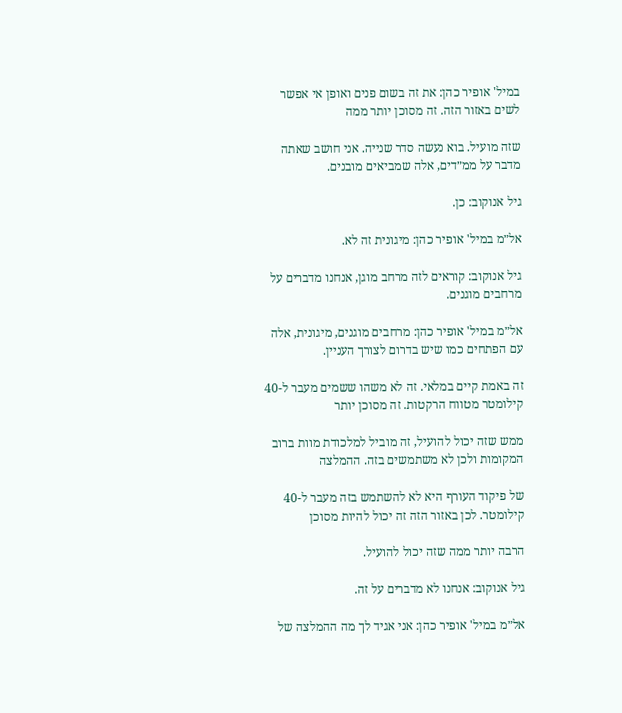במיל' אופיר כהן: את זה בשום פנים ואופן אי אפשר לשים באזור הזה. זה מסוכן יותר ממה

שזה מועיל. בוא נעשה סדר שנייה. אני חושב שאתה מדבר על ממ״דים, אלה שמביאים מובנים.

גיל אנוקוב: כן.

אל״מ במיל' אופיר כהן: מיגונית זה לא.

גיל אנוקוב: קוראים לזה מרחב מוגן, אנחנו מדברים על מרחבים מוגנים.

אל״מ במיל' אופיר כהן: מרחבים מוגנים, מיגונית, אלה עם הפתחים כמו שיש בדרום לצורך העניין.

זה באמת קיים במלאי. זה לא משהו ששמים מעבר ל-40 קילומטר מטווח הרקטות. זה מסוכן יותר

ממש שזה יכול להועיל, זה מוביל למלכודת מוות ברוב המקומות ולכן לא משתמשים בזה. ההמלצה

של פיקוד העורף היא לא להשתמש בזה מעבר ל-40 קילומטר. לכן באזור הזה זה יכול להיות מסוכן

הרבה יותר ממה שזה יכול להועיל.

גיל אנוקוב: אנחנו לא מדברים על זה.

אל״מ במיל' אופיר כהן: אני אגיד לך מה ההמלצה של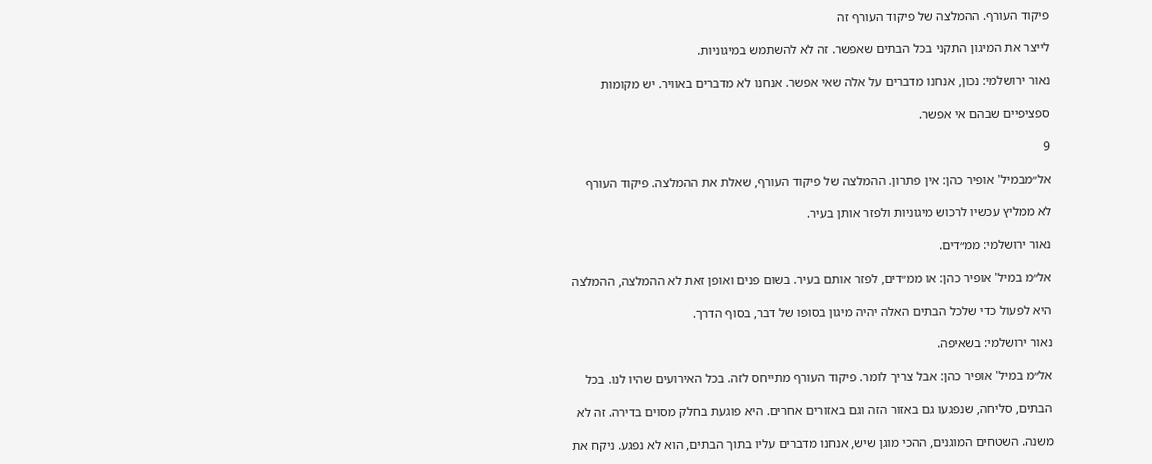פיקוד העורף. ההמלצה של פיקוד העורף זה

לייצר את המיגון התקני בכל הבתים שאפשר. זה לא להשתמש במיגוניות.

נאור ירושלמי: נכון, אנחנו מדברים על אלה שאי אפשר. אנחנו לא מדברים באוויר. יש מקומות

ספציפיים שבהם אי אפשר.

9

אל״מבמיל' אופיר כהן: אין פתרון. ההמלצה של פיקוד העורף, שאלת את ההמלצה. פיקוד העורף

לא ממליץ עכשיו לרכוש מיגוניות ולפזר אותן בעיר.

נאור ירושלמי: ממ״דים.

אל״מ במיל' אופיר כהן: או ממ״דים, לפזר אותם בעיר. בשום פנים ואופן זאת לא ההמלצה, ההמלצה

היא לפעול כדי שלכל הבתים האלה יהיה מיגון בסופו של דבר, בסוף הדרך.

נאור ירושלמי: בשאיפה.

אל״מ במיל' אופיר כהן: אבל צריך לומר. פיקוד העורף מתייחס לזה. בכל האירועים שהיו לנו. בכל

הבתים, סליחה, שנפגעו גם באזור הזה וגם באזורים אחרים. היא פוגעת בחלק מסוים בדירה. זה לא

משנה. השטחים המוגנים, ההכי מוגן שיש, אנחנו מדברים עליו בתוך הבתים, הוא לא נפגע. ניקח את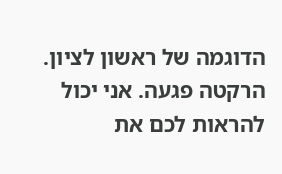הדוגמה של ראשון לציון. הרקטה פגעה. אני יכול להראות לכם את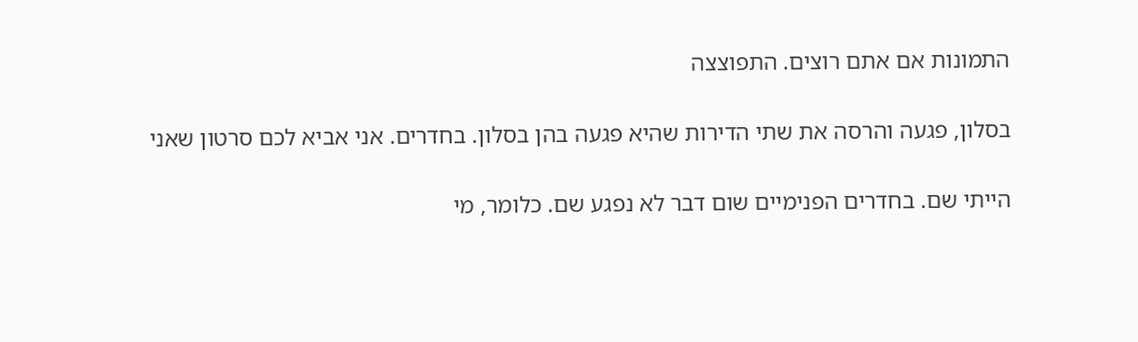התמונות אם אתם רוצים. התפוצצה

בסלון, פגעה והרסה את שתי הדירות שהיא פגעה בהן בסלון. בחדרים. אני אביא לכם סרטון שאני

הייתי שם. בחדרים הפנימיים שום דבר לא נפגע שם. כלומר, מי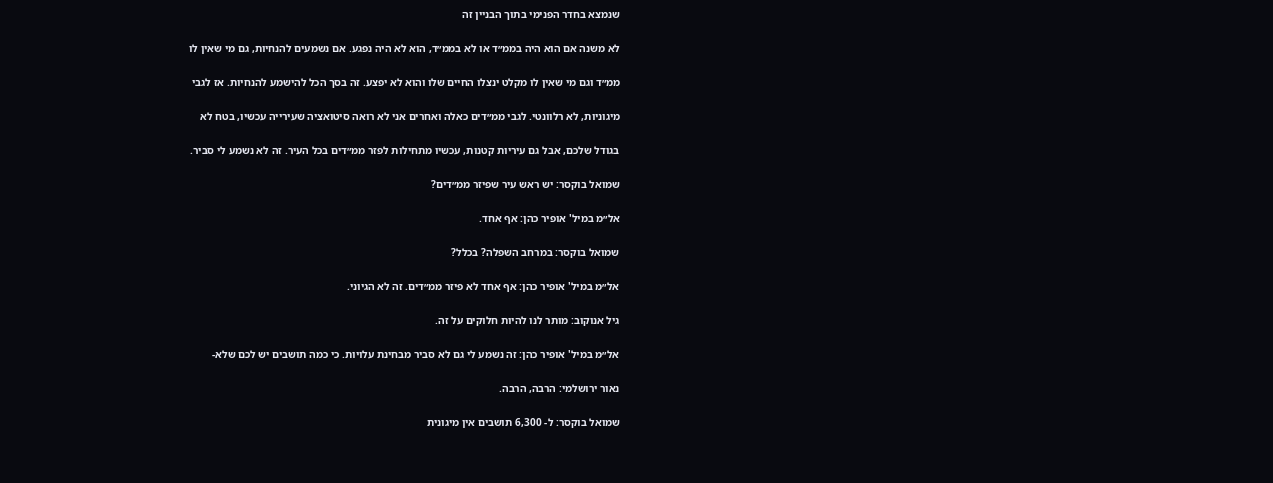שנמצא בחדר הפנימי בתוך הבניין זה

לא משנה אם הוא היה בממ״ד או לא בממ״ד, הוא לא היה נפגע. אם נשמעים להנחיות, גם מי שאין לו

ממ״ד וגם מי שאין לו מקלט ינצלו החיים שלו והוא לא יפצע. זה בסך הכל להישמע להנחיות. אז לגבי

מיגוניות, לא רלוונטי. לגבי ממ״דים כאלה ואחרים אני לא רואה סיטואציה שעירייה עכשיו, בטח לא

בגודל שלכם, אבל גם עיריות קטנות, עכשיו מתחילות לפזר ממ״דים בכל העיר. זה לא נשמע לי סביר.

שמואל בוקסר: יש ראש עיר שפיזר ממ״דים?

אל״מ במיל' אופיר כהן: אף אחד.

שמואל בוקסר: במרחב השפלה? בכלל?

אל״מ במיל' אופיר כהן: אף אחד לא פיזר ממ״דים. זה לא הגיוני.

גיל אנוקוב: מותר לנו להיות חלוקים על זה.

אל״מ במיל' אופיר כהן: זה נשמע לי גם לא סביר מבחינת עלויות. כי כמה תושבים יש לכם שלא-

נאור ירושלמי: הרבה, הרבה.

שמואל בוקסר: ל- 6,300 תושבים אין מיגונית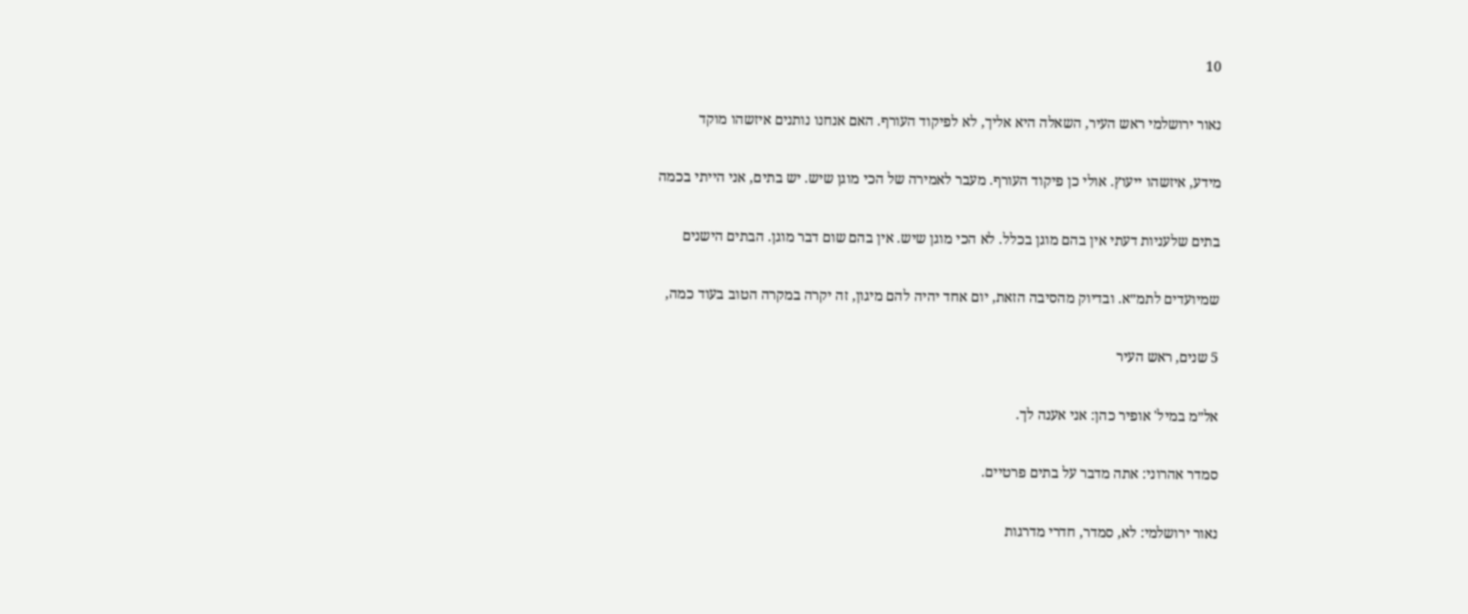10

נאור ירושלמי ראש העיר, השאלה היא אליך, לא לפיקוד העורף. האם אנחנו נותנים איזשהו מוקד

מידע, איזשהו ייעוץ. אולי כן פיקוד העורף. מעבר לאמירה של הכי מוגן שיש. יש בתים, אני הייתי בכמה

בתים שלעניות דעתי אין בהם מוגן בכלל. לא הכי מוגן שיש. אין בהם שום דבר מוגן. הבתים הישנים

שמיועדים לתמ״א. ובדיוק מהסיבה הזאת, יום אחד יהיה להם מיגון, זה יקרה במקרה הטוב בעוד כמה,

5 שנים, ראש העיר

אל״מ במיל' אופיר כהן: אני אענה לך.

סמדר אהרוני: אתה מדבר על בתים פרטיים.

נאור ירושלמי: לא, סמדר, חדרי מדרגות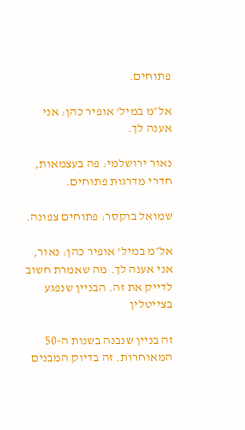פתוחים.

אל״מ במיל' אופיר כהן: אני אענה לך.

נאור ירושלמי: פה בעצמאות, חדרי מדרגות פתוחים.

שמואל בוקסר: פתוחים צפונה.

אל״מ במיל' אופיר כהן: נאור, אני אענה לך. מה שאמרת חשוב לדייק את זה. הבניין שנפגע בצייטלין

זה בניין שנבנה בשנות ה-50 המאוחרות. זה בדיוק המבנים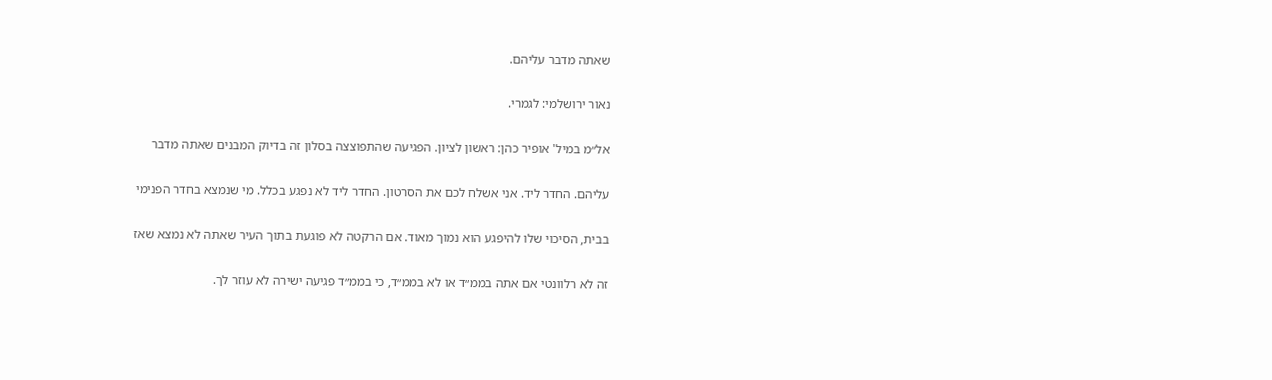שאתה מדבר עליהם.

נאור ירושלמי: לגמרי.

אל״מ במיל' אופיר כהן: ראשון לציון. הפגיעה שהתפוצצה בסלון זה בדיוק המבנים שאתה מדבר

עליהם. החדר ליד. אני אשלח לכם את הסרטון. החדר ליד לא נפגע בכלל. מי שנמצא בחדר הפנימי

בבית, הסיכוי שלו להיפגע הוא נמוך מאוד. אם הרקטה לא פוגעת בתוך העיר שאתה לא נמצא שאז

זה לא רלוונטי אם אתה בממ״ד או לא בממ״ד, כי בממ״ד פגיעה ישירה לא עוזר לך.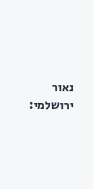נאור ירושלמי: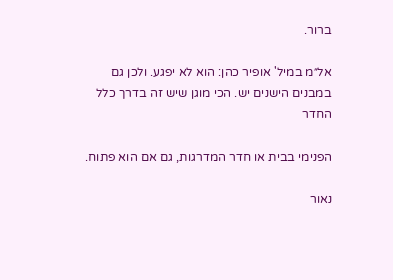ברור.

אל״מ במיל' אופיר כהן: הוא לא יפגע. ולכן גם במבנים הישנים יש. הכי מוגן שיש זה בדרך כלל החדר

הפנימי בבית או חדר המדרגות, גם אם הוא פתוח.

נאור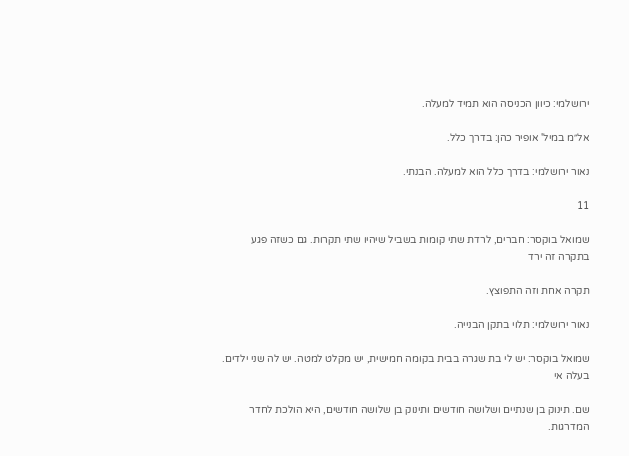ירושלמי: כיוון הכניסה הוא תמיד למעלה.

אל״מ במיל' אופיר כהן: בדרך כלל.

נאור ירושלמי: בדרך כלל הוא למעלה. הבנתי.

11

שמואל בוקסר: חברים, לרדת שתי קומות בשביל שיהיו שתי תקרות. גם כשזה פגע בתקרה זה ירד

תקרה אחת וזה התפוצץ.

נאור ירושלמי: תלוי בתקן הבנייה.

שמואל בוקסר: יש לי בת שגרה בבית בקומה חמישית, יש מקלט למטה. יש לה שני ילדים. בעלה אי

שם. תינוק בן שנתיים ושלושה חודשים ותינוק בן שלושה חודשים, היא הולכת לחדר המדרגות.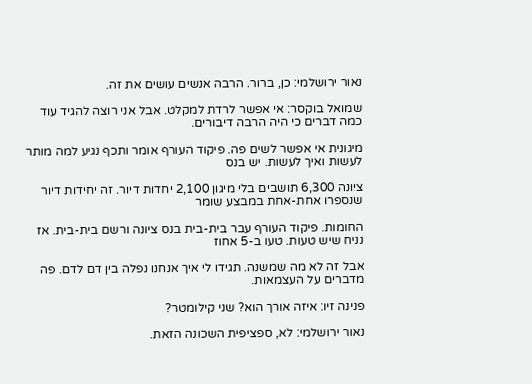נאור ירושלמי: כן, ברור. הרבה אנשים עושים את זה.

שמואל בוקסר: אי אפשר לרדת למקלט. אבל אני רוצה להגיד עוד כמה דברים כי היה הרבה דיבורים.

מיגונית אי אפשר לשים פה. פיקוד העורף אומר ותכף נגיע למה מותר לעשות ואיך לעשות. יש בנס

ציונה 6,300 תושבים בלי מיגון 2,100 יחדות דיור. זה יחידות דיור שנספרו אחת-אחת במבצע שומר

החומות. פיקוד העורף עבר בית-בית בנס ציונה ורשם בית-בית. אז נניח שיש טעות. טעו ב-5 אחוז

אבל זה לא מה שמשנה. תגידו לי איך אנחנו נפלה בין דם לדם. פה מדברים על העצמאות.

פנינה זיו: איזה אורך הוא? שני קילומטר?

נאור ירושלמי: לא, ספציפית השכונה הזאת.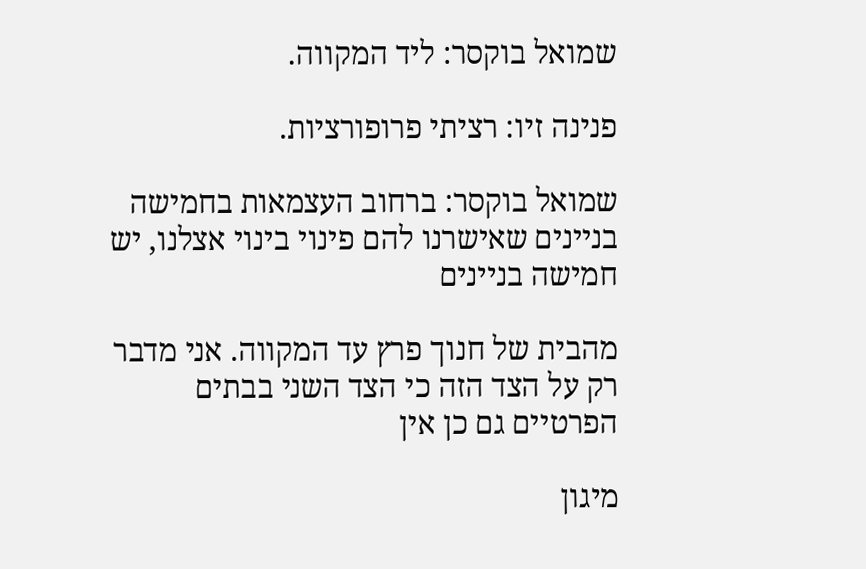שמואל בוקסר: ליד המקווה.

פנינה זיו: רציתי פרופורציות.

שמואל בוקסר: ברחוב העצמאות בחמישה בניינים שאישרנו להם פינוי בינוי אצלנו, יש חמישה בניינים

מהבית של חנוך פרץ עד המקווה. אני מדבר רק על הצד הזה כי הצד השני בבתים הפרטיים גם כן אין

מיגון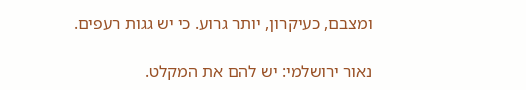ומצבם, כעיקרון, יותר גרוע. כי יש גגות רעפים.

נאור ירושלמי: יש להם את המקלט.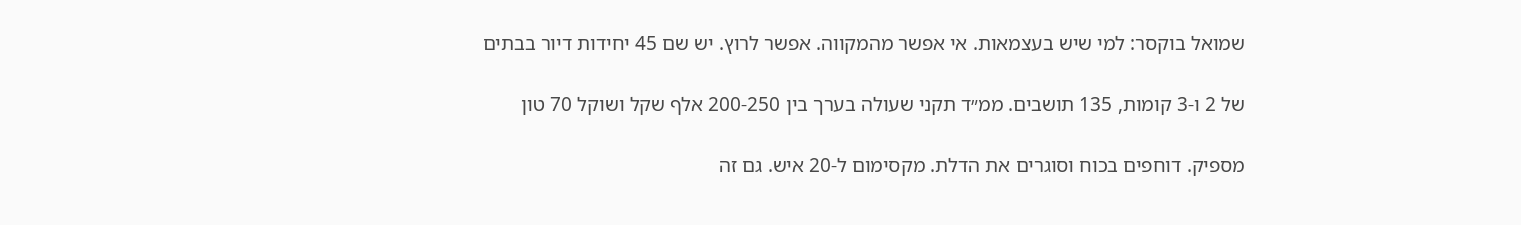שמואל בוקסר: למי שיש בעצמאות. אי אפשר מהמקווה. אפשר לרוץ. יש שם 45 יחידות דיור בבתים

של 2 ו-3 קומות, 135 תושבים. ממ״ד תקני שעולה בערך בין 200-250 אלף שקל ושוקל 70 טון

מספיק. דוחפים בכוח וסוגרים את הדלת. מקסימום ל-20 איש. גם זה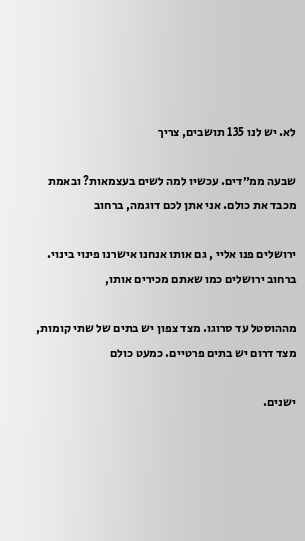לא. יש לנו 135 תושבים, צריך

שבעה ממ״דים. עכשיו למה לשים בעצמאות? ובאמת מכבד את כולם. אני אתן לכם דוגמה, ברחוב

ירושלים פנו אליי , גם אותו אנחנו אישרנו פינוי בינוי. ברחוב ירושלים כמו שאתם מכירים אותו,

מההוסטל עד סרוגו. מצד צפון יש בתים של שתי קומות, מצד דרום יש בתים פרטיים. כמעט כולם

ישנים.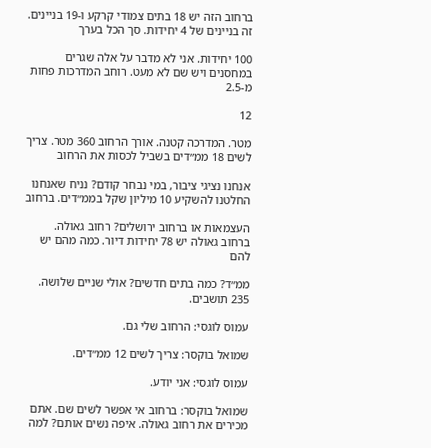ברחוב הזה יש 18 בתים צמודי קרקע ו-19 בניינים. זה בניינים של 4 יחידות. סך הכל בערך

100 יחידות. אני לא מדבר על אלה שגרים במחסנים ויש שם לא מעט. רוחב המדרכות פחות מ-2.5

12

מטר. המדרכה קטנה. אורך הרחוב 360 מטר. צריך לשים 18 ממ״דים בשביל לכסות את הרחוב

אנחנו נציגי ציבור, במי נבחר קודם? נניח שאנחנו החלטנו להשקיע 10 מיליון שקל בממ״דים. ברחוב

העצמאות או ברחוב ירושלים? רחוב גאולה. ברחוב גאולה יש 78 יחידות דיור. כמה מהם יש להם

ממ״ד? כמה בתים חדשים? אולי שניים שלושה. 235 תושבים.

עמוס לוגסי: הרחוב שלי גם.

שמואל בוקסר: צריך לשים 12 ממ״דים.

עמוס לוגסי: אני יודע.

שמואל בוקסר: ברחוב אי אפשר לשים שם. אתם מכירים את רחוב גאולה. איפה נשים אותם? למה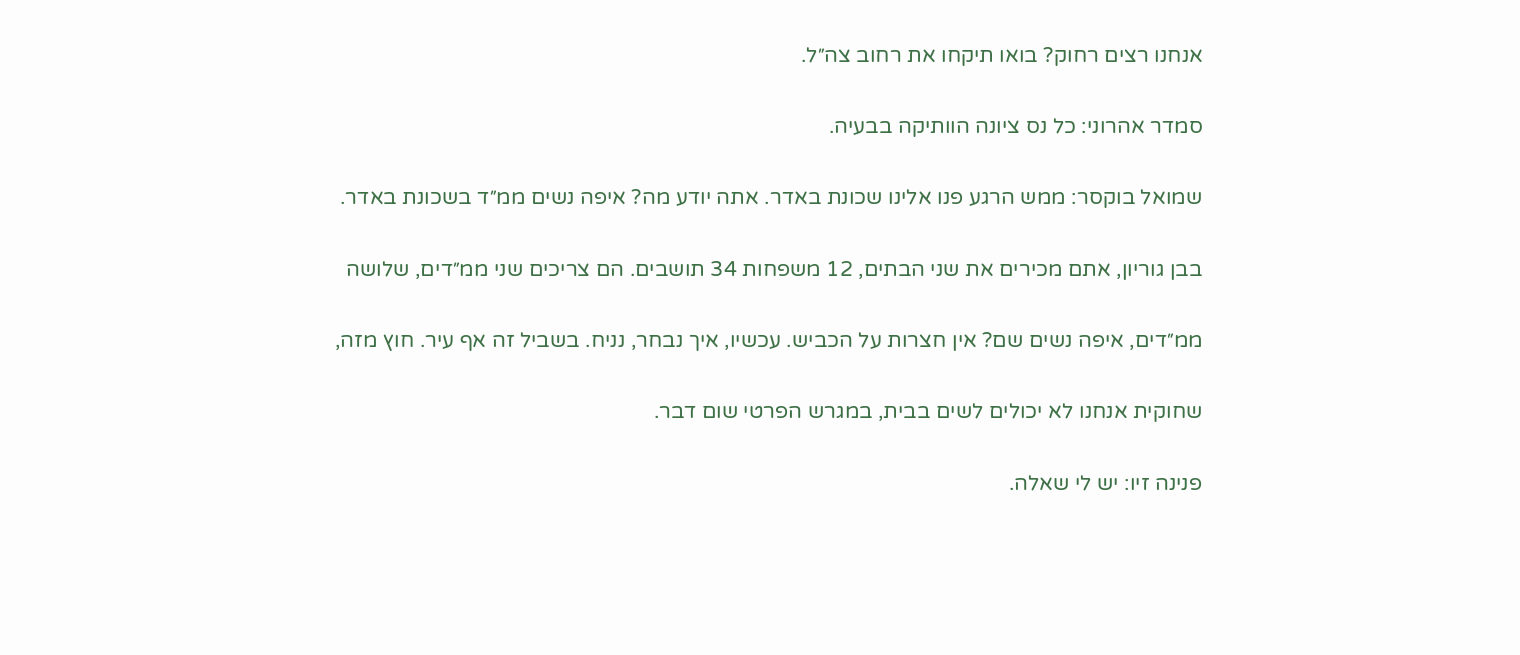אנחנו רצים רחוק? בואו תיקחו את רחוב צה״ל.

סמדר אהרוני: כל נס ציונה הוותיקה בבעיה.

שמואל בוקסר: ממש הרגע פנו אלינו שכונת באדר. אתה יודע מה? איפה נשים ממ״ד בשכונת באדר.

בבן גוריון, אתם מכירים את שני הבתים, 12 משפחות 34 תושבים. הם צריכים שני ממ״דים, שלושה

ממ״דים, איפה נשים שם? אין חצרות על הכביש. עכשיו, איך נבחר, נניח. בשביל זה אף עיר. חוץ מזה,

שחוקית אנחנו לא יכולים לשים בבית, במגרש הפרטי שום דבר.

פנינה זיו: יש לי שאלה.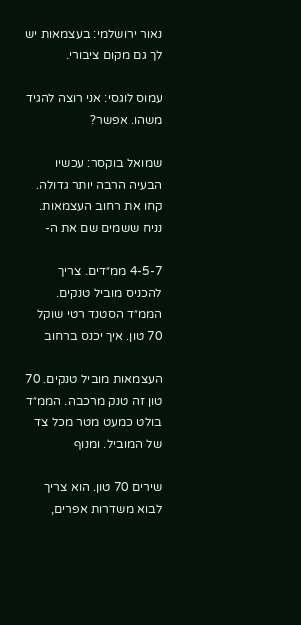נאור ירושלמי: בעצמאות יש לך גם מקום ציבורי.

עמוס לוגסי: אני רוצה להגיד משהו. אפשר?

שמואל בוקסר: עכשיו הבעיה הרבה יותר גדולה. קחו את רחוב העצמאות. נניח ששמים שם את ה-

4-5-7 ממ״דים. צריך להכניס מוביל טנקים. הממ״ד הסטנד רטי שוקל 70 טון. איך יכנס ברחוב

העצמאות מוביל טנקים. 70 טון זה טנק מרכבה. הממ״ד בולט כמעט מטר מכל צד של המוביל. ומנוף

שירים 70 טון. הוא צריך לבוא משדרות אפרים,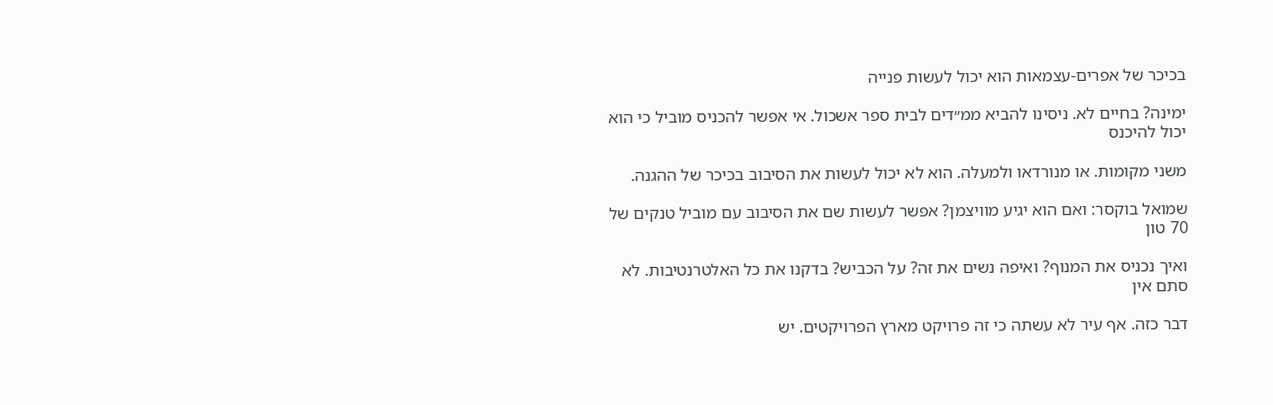בכיכר של אפרים-עצמאות הוא יכול לעשות פנייה

ימינה? בחיים לא. ניסינו להביא ממ״דים לבית ספר אשכול. אי אפשר להכניס מוביל כי הוא יכול להיכנס

משני מקומות. או מנורדאו ולמעלה. הוא לא יכול לעשות את הסיבוב בכיכר של ההגנה.

שמואל בוקסר: ואם הוא יגיע מוויצמן? אפשר לעשות שם את הסיבוב עם מוביל טנקים של 70 טון

ואיך נכניס את המנוף? ואיפה נשים את זה? על הכביש? בדקנו את כל האלטרנטיבות. לא סתם אין

דבר כזה. אף עיר לא עשתה כי זה פרויקט מארץ הפרויקטים. יש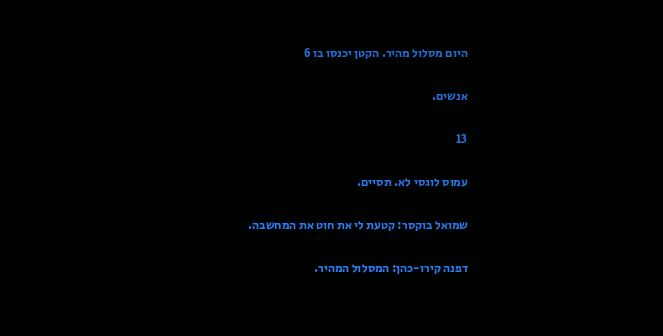היום מסלול מהיר. הקטן יכנסו בו 6

אנשים.

13

עמוס לוגסי לא. תסיים.

שמואל בוקסר: קטעת לי את חוט את המחשבה.

דפנה קירו-כהן: המסלול המהיר.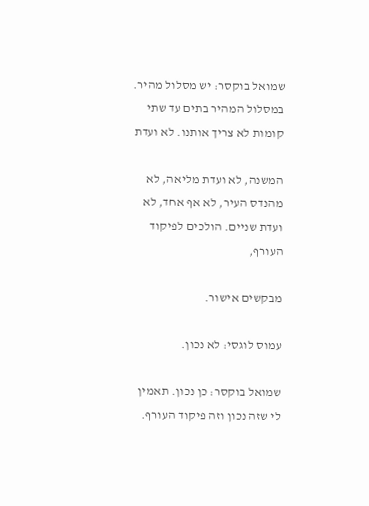שמואל בוקסר: יש מסלול מהיר. במסלול המהיר בתים עד שתי קומות לא צריך אותנו. לא ועדת

המשנה, לא ועדת מליאה, לא מהנדס העיר, לא אף אחד, לא ועדת שניים. הולכים לפיקוד העורף,

מבקשים אישור.

עמוס לוגסי: לא נכון.

שמואל בוקסר: כן נכון. תאמין לי שזה נכון וזה פיקוד העורף.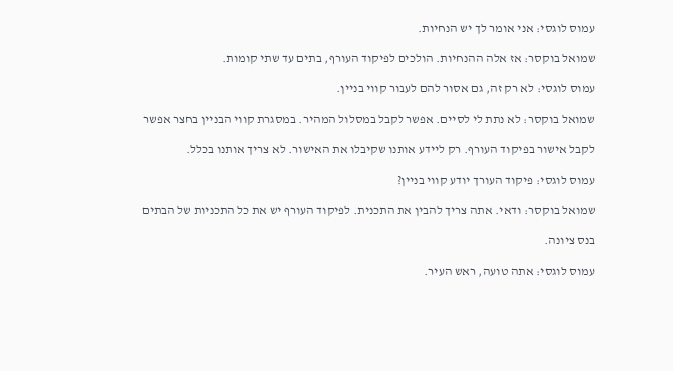עמוס לוגסי: אני אומר לך יש הנחיות.

שמואל בוקסר: אז אלה ההנחיות. הולכים לפיקוד העורף, בתים עד שתי קומות.

עמוס לוגסי: לא רק זה, גם אסור להם לעבור קווי בניין.

שמואל בוקסר: לא נתת לי לסיים. אפשר לקבל במסלול המהיר. במסגרת קווי הבניין בחצר אפשר

לקבל אישור בפיקוד העורף. רק ליידע אותנו שקיבלו את האישור. לא צריך אותנו בכלל.

עמוס לוגסי: פיקוד העורך יודע קווי בניין?

שמואל בוקסר: ודאי. אתה צריך להבין את התכנית. לפיקוד העורף יש את כל התכניות של הבתים

בנס ציונה.

עמוס לוגסי: אתה טועה, ראש העיר.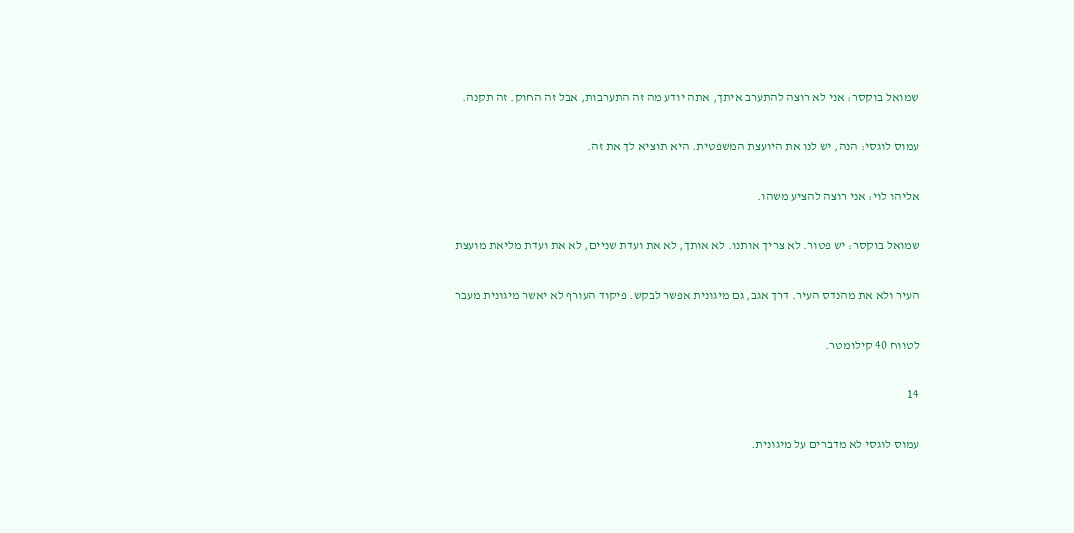שמואל בוקסר: אני לא רוצה להתערב איתך, אתה יודע מה זה התערבות, אבל זה החוק. זה תקנה.

עמוס לוגסי: הנה, יש לנו את היועצת המשפטית. היא תוציא לך את זה.

אליהו לוי: אני רוצה להציע משהו.

שמואל בוקסר: יש פטור. לא צריך אותנו. לא אותך, לא את ועדת שניים, לא את ועדת מליאת מועצת

העיר ולא את מהנדס העיר. דרך אגב, גם מיגונית אפשר לבקש. פיקוד העורף לא יאשר מיגונית מעבר

לטווח 40 קילומטר.

14

עמוס לוגסי לא מדברים על מיגונית.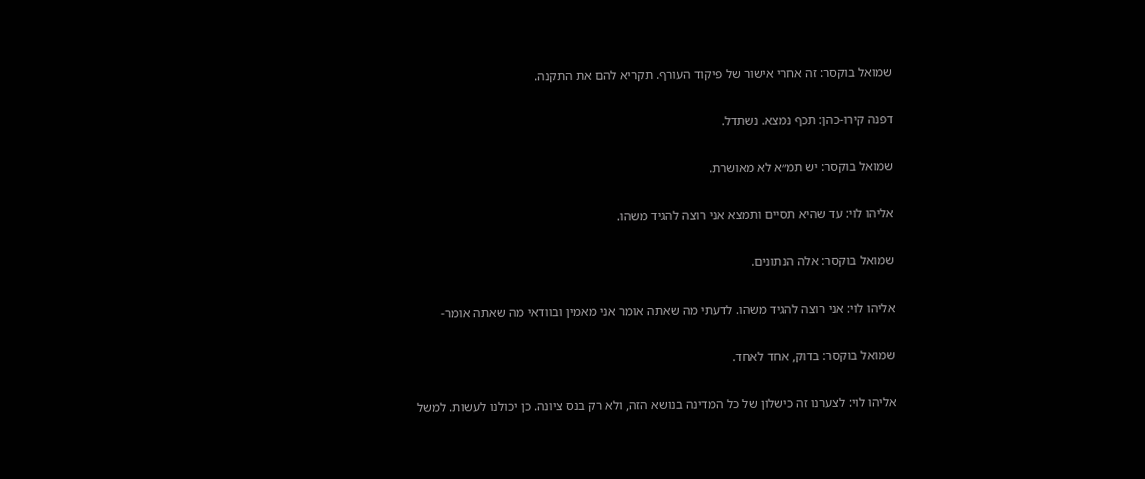שמואל בוקסר: זה אחרי אישור של פיקוד העורף. תקריא להם את התקנה.

דפנה קירו-כהן: תכף נמצא. נשתדל.

שמואל בוקסר: יש תמ״א לא מאושרת.

אליהו לוי: עד שהיא תסיים ותמצא אני רוצה להגיד משהו.

שמואל בוקסר: אלה הנתונים.

אליהו לוי: אני רוצה להגיד משהו. לדעתי מה שאתה אומר אני מאמין ובוודאי מה שאתה אומר-

שמואל בוקסר: בדוק, אחד לאחד.

אליהו לוי: לצערנו זה כישלון של כל המדינה בנושא הזה, ולא רק בנס ציונה. כן יכולנו לעשות. למשל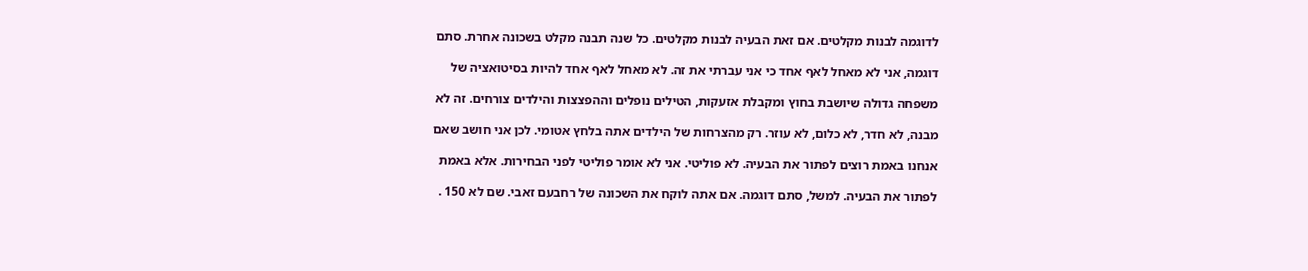לדוגמה לבנות מקלטים. אם זאת הבעיה לבנות מקלטים. כל שנה תבנה מקלט בשכונה אחרת. סתם

דוגמה, אני לא מאחל לאף אחד כי אני עברתי את זה. לא מאחל לאף אחד להיות בסיטואציה של

משפחה גדולה שיושבת בחוץ ומקבלת אזעקות, הטילים נופלים וההפצצות והילדים צורחים. זה לא

מבנה, לא חדר, לא כלום, לא עוזר. רק מהצרחות של הילדים אתה בלחץ אטומי. לכן אני חושב שאם

אנחנו באמת רוצים לפתור את הבעיה. לא פוליטי. אני לא אומר פוליטי לפני הבחירות. אלא באמת

לפתור את הבעיה. למשל, סתם דוגמה. אם אתה לוקח את השכונה של רחבעם זאבי. שם לא 150 .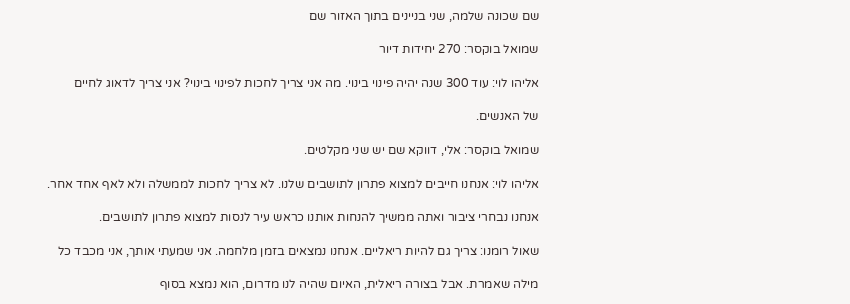שם שכונה שלמה, שני בניינים בתוך האזור שם

שמואל בוקסר: 270 יחידות דיור

אליהו לוי: עוד 300 שנה יהיה פינוי בינוי. מה אני צריך לחכות לפינוי בינוי? אני צריך לדאוג לחיים

של האנשים.

שמואל בוקסר: אלי, דווקא שם יש שני מקלטים.

אליהו לוי: אנחנו חייבים למצוא פתרון לתושבים שלנו. לא צריך לחכות לממשלה ולא לאף אחד אחר.

אנחנו נבחרי ציבור ואתה ממשיך להנחות אותנו כראש עיר לנסות למצוא פתרון לתושבים.

שאול רומנו: צריך גם להיות ריאליים. אנחנו נמצאים בזמן מלחמה. אני שמעתי אותך, אני מכבד כל

מילה שאמרת. אבל בצורה ריאלית, האיום שהיה לנו מדרום, הוא נמצא בסוף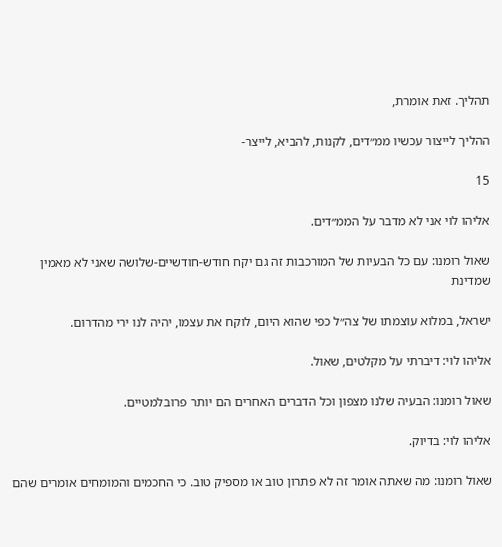תהליך. זאת אומרת,

ההליך לייצור עכשיו ממ״דים, לקנות, להביא, לייצר-

15

אליהו לוי אני לא מדבר על הממ״דים.

שאול רומנו: עם כל הבעיות של המורכבות זה גם יקח חודש-חודשיים-שלושה שאני לא מאמין שמדינת

ישראל, במלוא עוצמתו של צה״ל כפי שהוא היום, לוקח את עצמו, יהיה לנו ירי מהדרום.

אליהו לוי: דיברתי על מקלטים, שאול.

שאול רומנו: הבעיה שלנו מצפון וכל הדברים האחרים הם יותר פרובלמטיים.

אליהו לוי: בדיוק.

שאול רומנו: מה שאתה אומר זה לא פתרון טוב או מספיק טוב. כי החכמים והמומחים אומרים שהם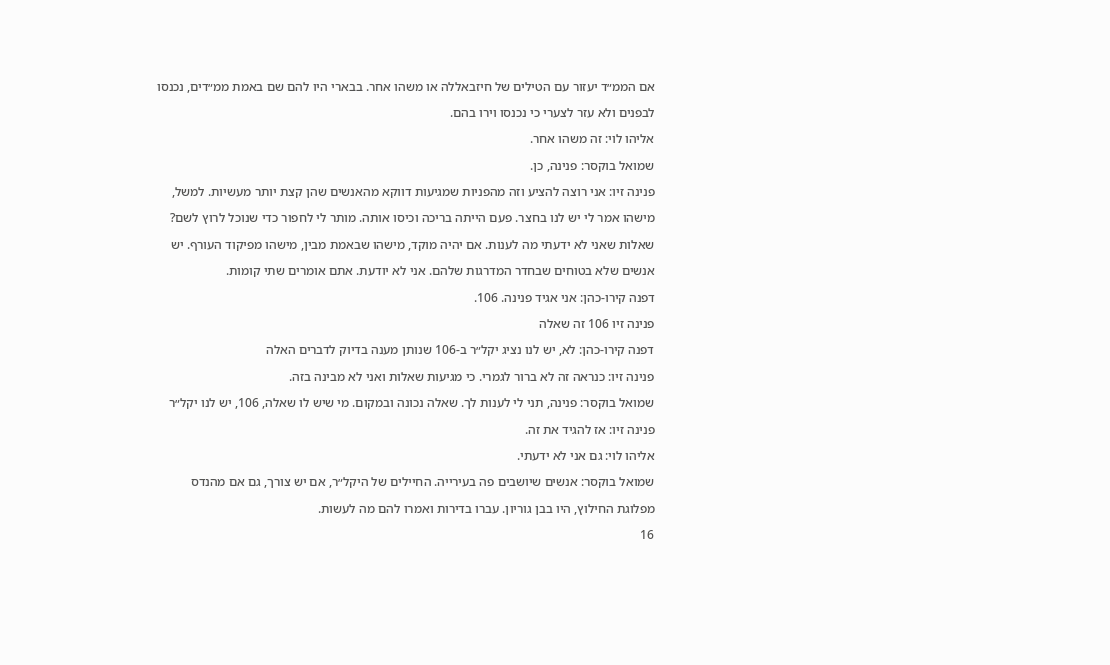אם הממ״ד יעזור עם הטילים של חיזבאללה או משהו אחר. בבארי היו להם שם באמת ממ״דים, נכנסו

לבפנים ולא עזר לצערי כי נכנסו וירו בהם.

אליהו לוי: זה משהו אחר.

שמואל בוקסר: פנינה, כן.

פנינה זיו: אני רוצה להציע וזה מהפניות שמגיעות דווקא מהאנשים שהן קצת יותר מעשיות. למשל,

מישהו אמר לי יש לנו בחצר. פעם הייתה בריכה וכיסו אותה. מותר לי לחפור כדי שנוכל לרוץ לשם?

שאלות שאני לא ידעתי מה לענות. אם יהיה מוקד, מישהו שבאמת מבין, מישהו מפיקוד העורף. יש

אנשים שלא בטוחים שבחדר המדרגות שלהם. אני לא יודעת. אתם אומרים שתי קומות.

דפנה קירו-כהן: אני אגיד פנינה. 106.

פנינה זיו 106 זה שאלה

דפנה קירו-כהן: לא, יש לנו נציג יקל״ר ב-106 שנותן מענה בדיוק לדברים האלה

פנינה זיו: כנראה זה לא ברור לגמרי. כי מגיעות שאלות ואני לא מבינה בזה.

שמואל בוקסר: פנינה, תני לי לענות לך. שאלה נכונה ובמקום. מי שיש לו שאלה, 106, יש לנו יקל״ר

פנינה זיו: אז להגיד את זה.

אליהו לוי: גם אני לא ידעתי.

שמואל בוקסר: אנשים שיושבים פה בעירייה. החיילים של היקל״ר, אם יש צורך, גם אם מהנדס

מפלוגת החילוץ, היו בבן גוריון. עברו בדירות ואמרו להם מה לעשות.

16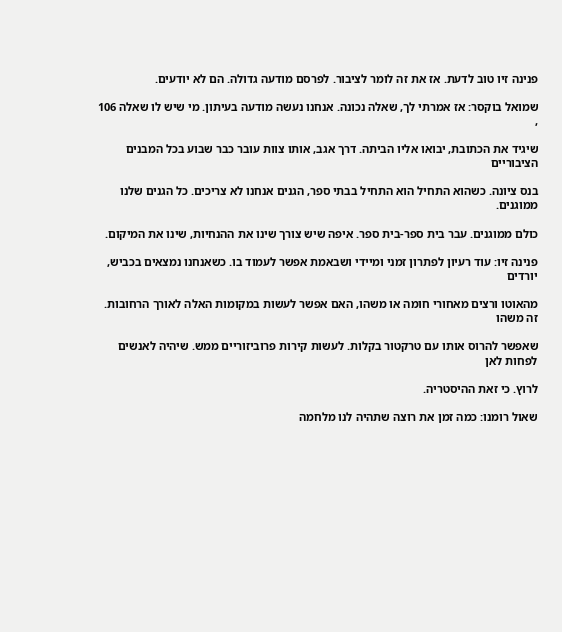פנינה זיו טוב לדעת. אז את זה לומר לציבור. לפרסם מודעה גדולה. הם לא יודעים.

שמואל בוקסר: אז אמרתי לך, שאלה נכונה. אנחנו נעשה מודעה בעיתון. מי שיש לו שאלה 106 ,

שיגיד את הכתובת, יבואו אליו הביתה. דרך אגב, אותו צוות עובר כבר שבוע בכל המבנים הציבוריים

בנס ציונה. כשהוא התחיל הוא התחיל בבתי ספר, הגנים אנחנו לא צריכים. כל הגנים שלנו ממוגנים.

כולם ממוגנים. עבר בית ספר-בית ספר. איפה שיש צורך שינו את ההנחיות, שינו את המיקום.

פנינה זיו: עוד רעיון לפתרון זמני ומיידי ושבאמת אפשר לעמוד בו. כשאנחנו נמצאים בכביש, יורדים

מהאוטו ורצים מאחורי חומה או משהו, האם אפשר לעשות במקומות האלה לאורך הרחובות. זה משהו

שאפשר להרוס אותו עם טרקטור בקלות. לעשות קירות פרוביזוריים ממש. שיהיה לאנשים לפחות לאן

לרוץ. כי זאת ההיסטריה.

שאול רומנו: כמה זמן את רוצה שתהיה לנו מלחמה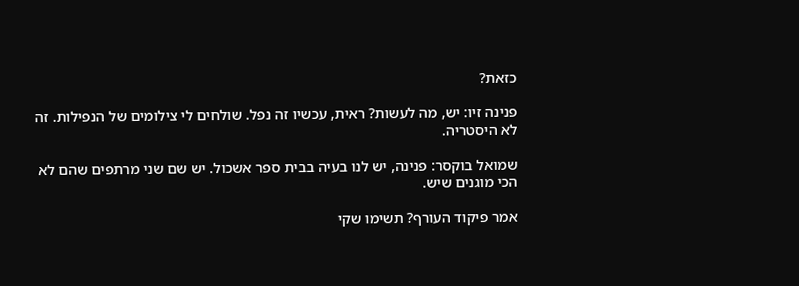כזאת?

פנינה זיו: יש, מה לעשות? ראית, עכשיו זה נפל. שולחים לי צילומים של הנפילות. זה לא היסטריה.

שמואל בוקסר: פנינה, יש לנו בעיה בבית ספר אשכול. יש שם שני מרתפים שהם לא הכי מוגנים שיש.

אמר פיקוד העורף? תשימו שקי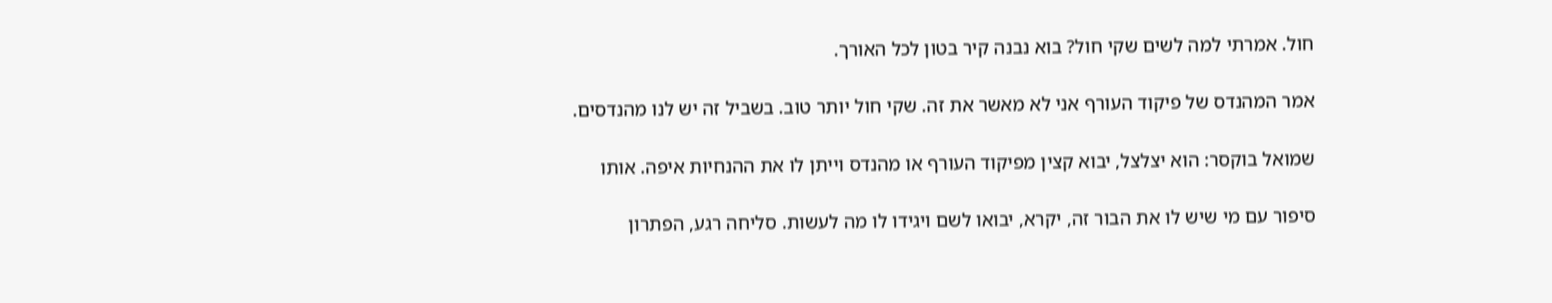חול. אמרתי למה לשים שקי חול? בוא נבנה קיר בטון לכל האורך.

אמר המהנדס של פיקוד העורף אני לא מאשר את זה. שקי חול יותר טוב. בשביל זה יש לנו מהנדסים.

שמואל בוקסר: הוא יצלצל, יבוא קצין מפיקוד העורף או מהנדס וייתן לו את ההנחיות איפה. אותו

סיפור עם מי שיש לו את הבור זה, יקרא, יבואו לשם ויגידו לו מה לעשות. סליחה רגע, הפתרון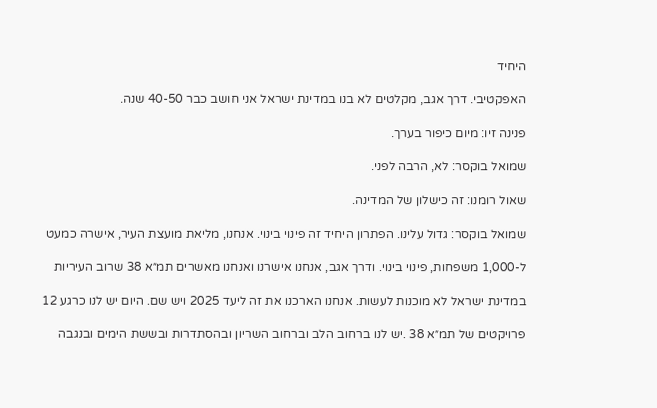היחיד

האפקטיבי. דרך אגב, מקלטים לא בנו במדינת ישראל אני חושב כבר 40-50 שנה.

פנינה זיו: מיום כיפור בערך.

שמואל בוקסר: לא, הרבה לפני.

שאול רומנו: זה כישלון של המדינה.

שמואל בוקסר: גדול עלינו. הפתרון היחיד זה פינוי בינוי. אנחנו, מליאת מועצת העיר, אישרה כמעט

ל-1,000 משפחות, פינוי בינוי. ודרך אגב, אנחנו אישרנו ואנחנו מאשרים תמ״א 38 שרוב העיריות

במדינת ישראל לא מוכנות לעשות. אנחנו הארכנו את זה ליעד 2025 ויש שם. היום יש לנו כרגע 12

פרויקטים של תמ״א 38 .יש לנו ברחוב הלב וברחוב השריון ובהסתדרות ובששת הימים ובנגבה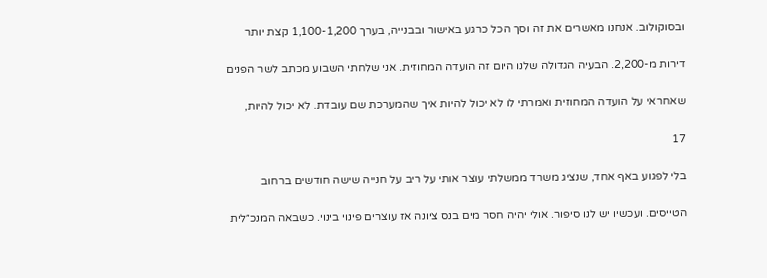ובסוקולוב. אנחנו מאשרים את זה וסך הכל כרגע באישור ובבנייה, בערך 1,100-1,200 קצת יותר

דירות מ-2,200. הבעיה הגדולה שלנו היום זה הועדה המחוזית. אני שלחתי השבוע מכתב לשר הפנים

שאחראי על הועדה המחוזית ואמרתי לו לא יכול להיות איך שהמערכת שם עובדת. לא יכול להיות,

17

בלי לפגוע באף אחד, שנציג משרד ממשלתי עוצר אותי על ריב על חנייה שישה חודשים ברחוב

הטייסים. ועכשיו יש לנו סיפור. אולי יהיה חסר מים בנס ציונה אז עוצרים פינוי בינוי. כשבאה המנכ״לית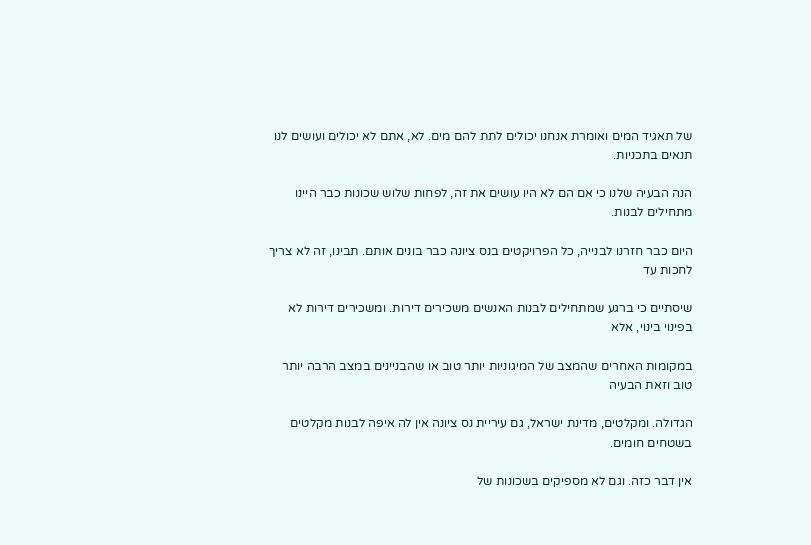של תאגיד המים ואומרת אנחנו יכולים לתת להם מים. לא, אתם לא יכולים ועושים לנו תנאים בתכניות.

הנה הבעיה שלנו כי אם הם לא היו עושים את זה, לפחות שלוש שכונות כבר היינו מתחילים לבנות.

היום כבר חזרנו לבנייה, כל הפרויקטים בנס ציונה כבר בונים אותם. תבינו, זה לא צריך לחכות עד

שיסתיים כי ברגע שמתחילים לבנות האנשים משכירים דירות. ומשכירים דירות לא בפינוי בינוי, אלא

במקומות האחרים שהמצב של המיגוניות יותר טוב או שהבניינים במצב הרבה יותר טוב וזאת הבעיה

הגדולה. ומקלטים, מדינת ישראל, גם עיריית נס ציונה אין לה איפה לבנות מקלטים בשטחים חומים.

אין דבר כזה. וגם לא מספיקים בשכונות של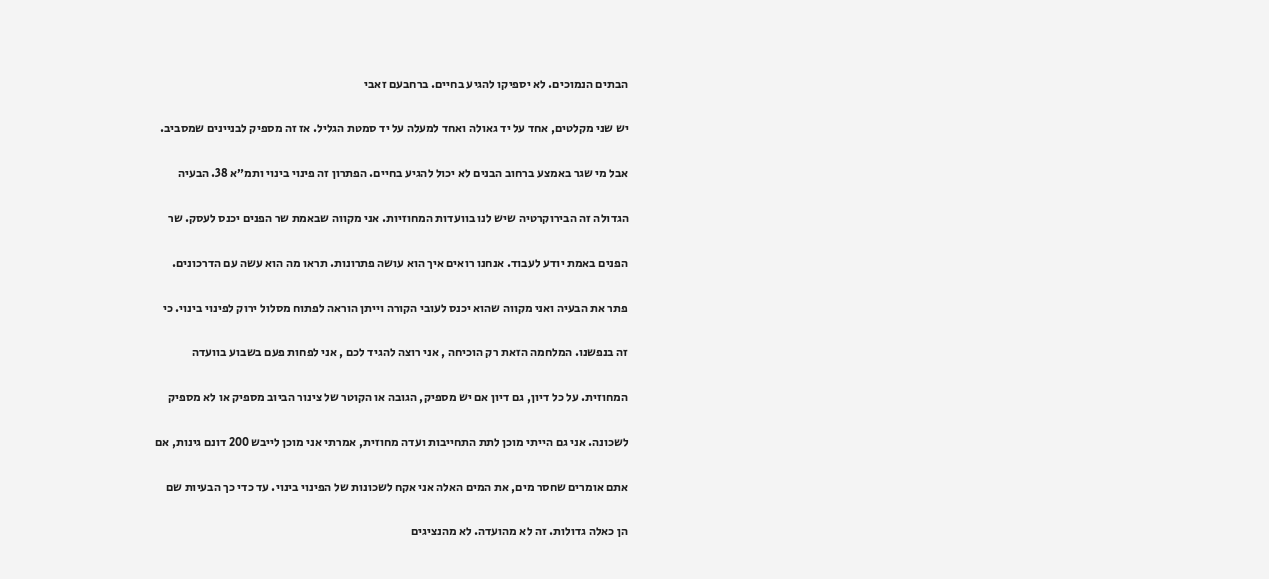הבתים הנמוכים. לא יספיקו להגיע בחיים. ברחבעם זאבי

יש שני מקלטים, אחד על יד גאולה ואחד למעלה על יד סמטת הגליל. אז זה מספיק לבניינים שמסביב.

אבל מי שגר באמצע ברחוב הבנים לא יכול להגיע בחיים. הפתרון זה פינוי בינוי ותמ״א 38. הבעיה

הגדולה זה הבירוקרטיה שיש לנו בוועדות המחוזיות. אני מקווה שבאמת שר הפנים יכנס לעסק. שר

הפנים באמת יודע לעבוד. אנחנו רואים איך הוא עושה פתרונות. תראו מה הוא עשה עם הדרכונים.

פתר את הבעיה ואני מקווה שהוא יכנס לעובי הקורה וייתן הוראה לפתוח מסלול ירוק לפינוי בינוי. כי

זה בנפשנו. המלחמה הזאת רק הוכיחה , אני רוצה להגיד לכם , אני לפחות פעם בשבוע בוועדה

המחוזית. על כל דיון, גם דיון אם יש מספיק, הגובה או הקוטר של צינור הביוב מספיק או לא מספיק

לשכונה. אני גם הייתי מוכן לתת התחייבות ועדה מחוזית, אמרתי אני מוכן לייבש 200 דונם גינות, אם

אתם אומרים שחסר מים, את המים האלה אני אקח לשכונות של הפינוי בינוי. עד כדי כך הבעיות שם

הן כאלה גדולות. זה לא מהועדה. לא מהנציגים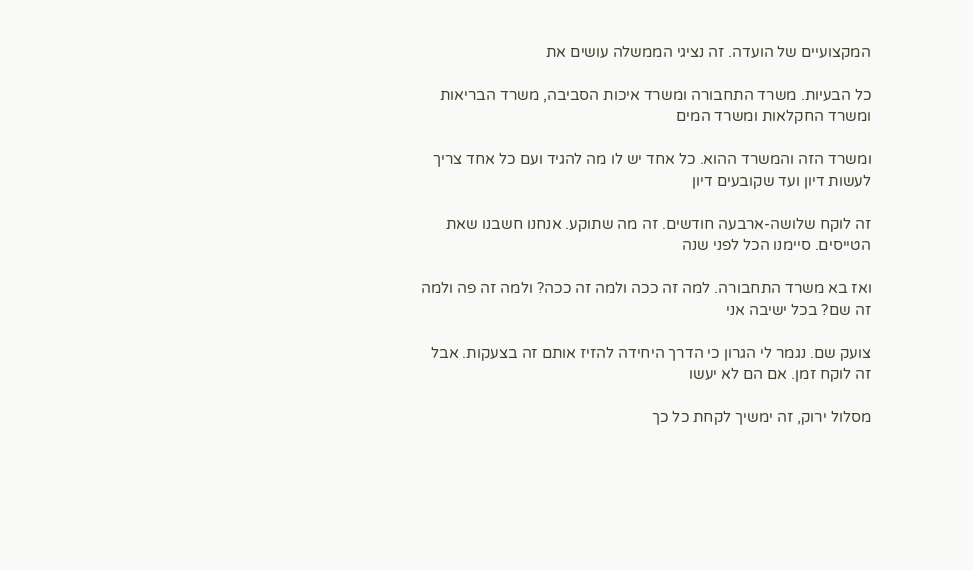המקצועיים של הועדה. זה נציגי הממשלה עושים את

כל הבעיות. משרד התחבורה ומשרד איכות הסביבה, משרד הבריאות ומשרד החקלאות ומשרד המים

ומשרד הזה והמשרד ההוא. כל אחד יש לו מה להגיד ועם כל אחד צריך לעשות דיון ועד שקובעים דיון

זה לוקח שלושה-ארבעה חודשים. זה מה שתוקע. אנחנו חשבנו שאת הטייסים. סיימנו הכל לפני שנה

ואז בא משרד התחבורה. למה זה ככה ולמה זה ככה? ולמה זה פה ולמה זה שם? בכל ישיבה אני

צועק שם. נגמר לי הגרון כי הדרך היחידה להזיז אותם זה בצעקות. אבל זה לוקח זמן. אם הם לא יעשו

מסלול ירוק, זה ימשיך לקחת כל כך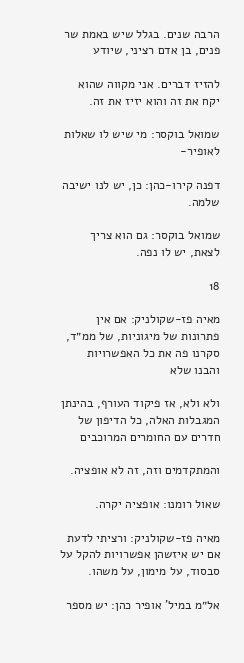הרבה שנים. בגלל שיש באמת שר פנים, בן אדם רציני, שיודע

להזיז דברים. אני מקווה שהוא יקח את זה והוא יזיז את זה.

שמואל בוקסר: מי שיש לו שאלות לאופיר-

דפנה קירו-כהן: כן, יש לנו ישיבה שלמה.

שמואל בוקסר: גם הוא צריך לצאת, יש לו נפה.

18

מאיה פז-שקולניק: אם אין פתרונות של מיגוניות, של ממ״ד, סקרנו פה את כל האפשרויות והבנו שלא

ולא ולא, אז פיקוד העורף, בהינתן המגבלות האלה, כל הדיפון של חדרים עם החומרים המרוכבים

והמתקדמים וזה, זה לא אופציה.

שאול רומנו: אופציה יקרה.

מאיה פז-שקולניק: ורציתי לדעת אם יש איזשהן אפשרויות להקל על סבסוד, על מימון, על משהו.

אל״מ במיל' אופיר כהן: יש מספר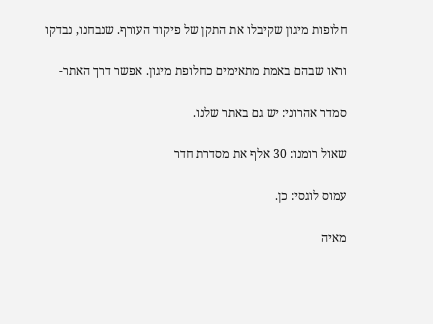חלופות מיגון שקיבלו את התקן של פיקוד העורף. שנבחנו, נבדקו

וראו שבהם באמת מתאימים כחלופת מיגון. אפשר דרך האתר-

סמדר אהרוני: יש גם באתר שלנו.

שאול רומנו: 30 אלף את מסדרת חדר

עמוס לוגסי: כן.

מאיה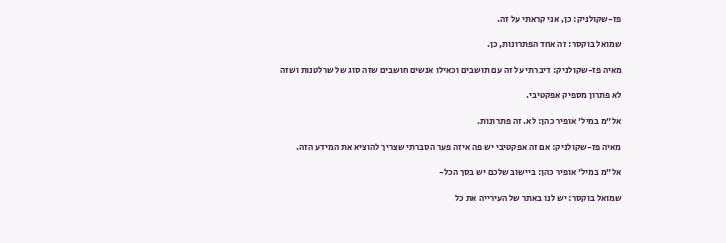פז-שקולניק: כן, אני קראתי על זה.

שמואל בוקסר: זה אחד הפתרונות, כן.

מאיה פז-שקולניק: דיברתי על זה עם תושבים וכאילו אנשים חושבים שזה סוג של שרלטנות ושזה

לא פתרון מספיק אפקטיבי.

אל״מ במיל' אופיר כהן: לא. זה פתרונות.

מאיה פז-שקולניק: אם זה אפקטיבי יש פה איזה פער הסברתי שצריך להוציא את המידע הזה.

אל״מ במיל' אופיר כהן: ביישוב שלכם יש בסך הכל-

שמואל בוקסר: יש לנו באתר של העירייה את כל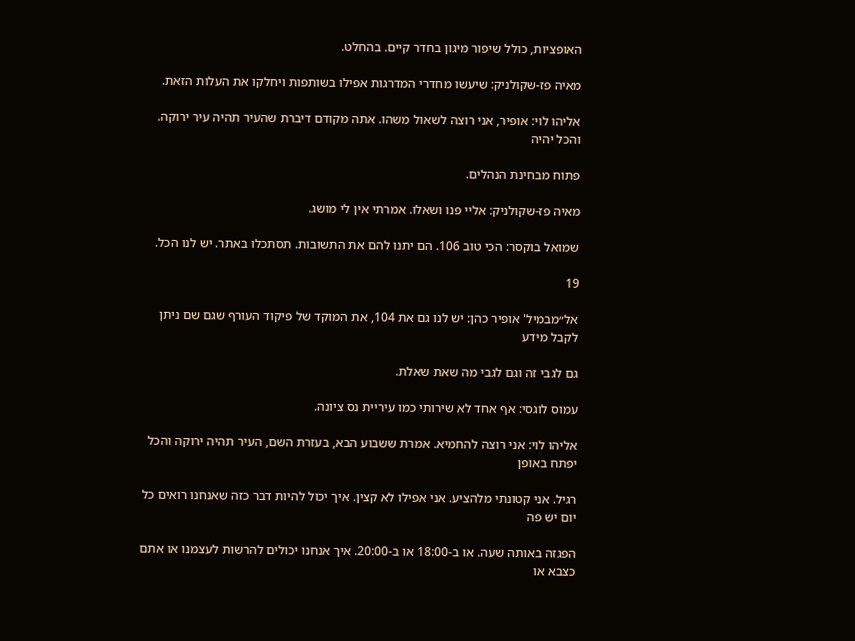האופציות, כולל שיפור מיגון בחדר קיים. בהחלט.

מאיה פז-שקולניק: שיעשו מחדרי המדרגות אפילו בשותפות ויחלקו את העלות הזאת.

אליהו לוי: אופיר, אני רוצה לשאול משהו. אתה מקודם דיברת שהעיר תהיה עיר ירוקה. והכל יהיה

פתוח מבחינת הנהלים.

מאיה פז-שקולניק: אליי פנו ושאלו. אמרתי אין לי מושג.

שמואל בוקסר: הכי טוב 106. הם יתנו להם את התשובות. תסתכלו באתר. יש לנו הכל.

19

אל״מבמיל' אופיר כהן: יש לנו גם את 104, את המוקד של פיקוד העורף שגם שם ניתן לקבל מידע

גם לגבי זה וגם לגבי מה שאת שאלת.

עמוס לוגסי: אף אחד לא שירותי כמו עיריית נס ציונה.

אליהו לוי: אני רוצה להחמיא. אמרת ששבוע הבא, בעזרת השם, העיר תהיה ירוקה והכל יפתח באופן

רגיל. אני קטונתי מלהציע. אני אפילו לא קצין. איך יכול להיות דבר כזה שאנחנו רואים כל יום יש פה

הפגזה באותה שעה. או ב-18:00 או ב-20:00. איך אנחנו יכולים להרשות לעצמנו או אתם כצבא או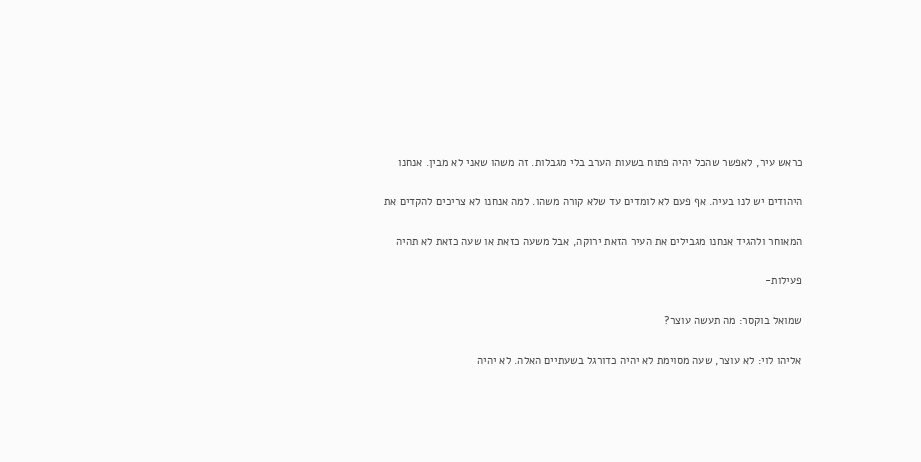כראש עיר, לאפשר שהכל יהיה פתוח בשעות הערב בלי מגבלות. זה משהו שאני לא מבין. אנחנו

היהודים יש לנו בעיה. אף פעם לא לומדים עד שלא קורה משהו. למה אנחנו לא צריכים להקדים את

המאוחר ולהגיד אנחנו מגבילים את העיר הזאת ירוקה, אבל משעה כזאת או שעה כזאת לא תהיה

פעילות-

שמואל בוקסר: מה תעשה עוצר?

אליהו לוי: לא עוצר, שעה מסוימת לא יהיה כדורגל בשעתיים האלה. לא יהיה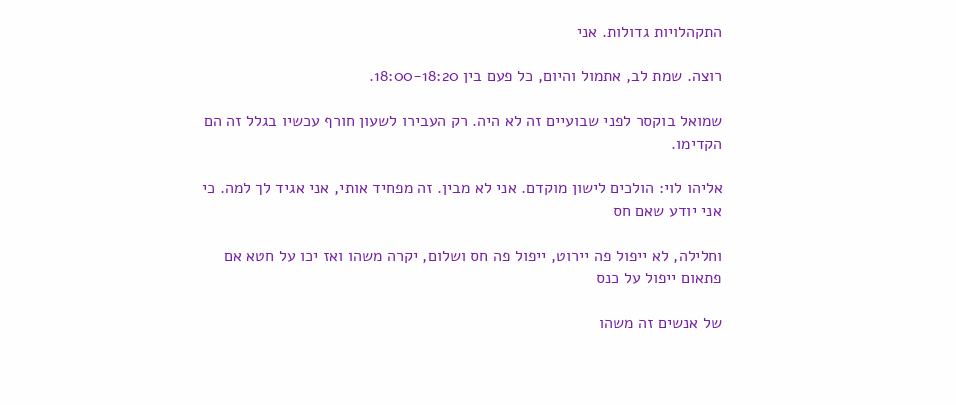התקהלויות גדולות. אני

רוצה. שמת לב, אתמול והיום, כל פעם בין 18:00-18:20.

שמואל בוקסר לפני שבועיים זה לא היה. רק העבירו לשעון חורף עכשיו בגלל זה הם הקדימו.

אליהו לוי: הולכים לישון מוקדם. אני לא מבין. זה מפחיד אותי, אני אגיד לך למה. כי אני יודע שאם חס

וחלילה, לא ייפול פה יירוט, ייפול פה חס ושלום, יקרה משהו ואז יכו על חטא אם פתאום ייפול על כנס

של אנשים זה משהו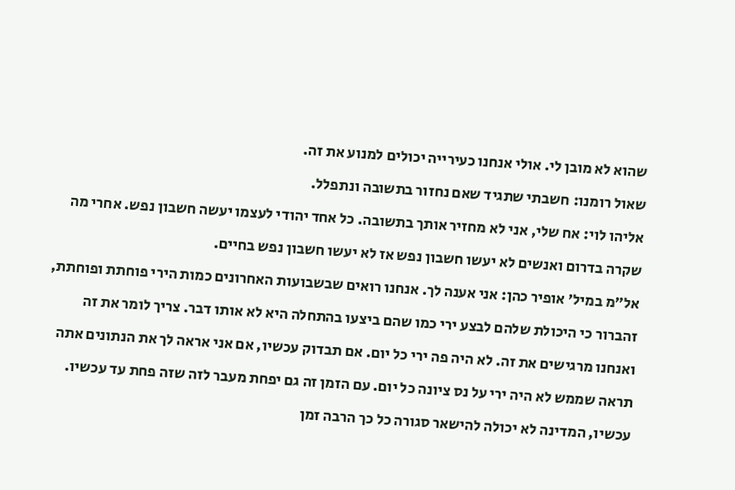שהוא לא מובן לי. אולי אנחנו כעירייה יכולים למנוע את זה.

שאול רומנו: חשבתי שתגיד שאם נחזור בתשובה ונתפלל.

אליהו לוי: אח שלי, אני לא מחזיר אותך בתשובה. כל אחד יהודי לעצמו יעשה חשבון נפש. אחרי מה

שקרה בדרום ואנשים לא יעשו חשבון נפש אז לא יעשו חשבון נפש בחיים.

אל״מ במיל' אופיר כהן: אני אענה לך. אנחנו רואים שבשבועות האחרונים כמות הירי פוחתת ופוחתת,

זהברור כי היכולת שלהם לבצע ירי כמו שהם ביצעו בהתחלה היא לא אותו דבר. צריך לומר את זה

ואנחנו מרגישים את זה. לא היה פה ירי כל יום. אם תבדוק עכשיו, אם אני אראה לך את הנתונים אתה

תראה שממש לא היה ירי על נס ציונה כל יום. עם הזמן זה גם יפחת מעבר לזה שזה פחת עד עכשיו.

עכשיו, המדינה לא יכולה להישאר סגורה כל כך הרבה זמן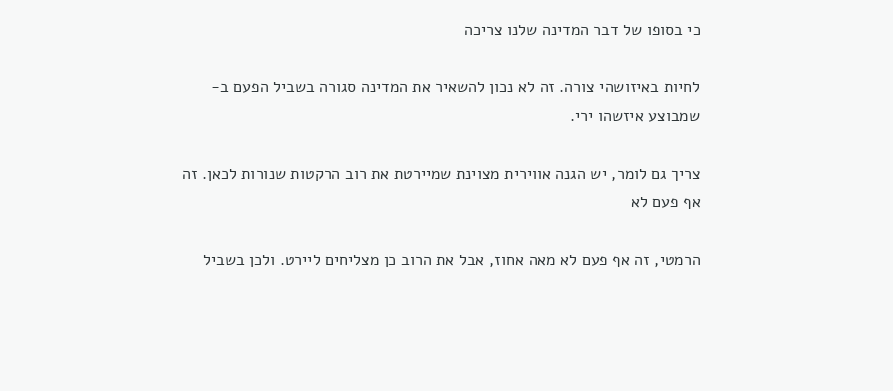כי בסופו של דבר המדינה שלנו צריכה

לחיות באיזושהי צורה. זה לא נכון להשאיר את המדינה סגורה בשביל הפעם ב- שמבוצע איזשהו ירי.

צריך גם לומר, יש הגנה אווירית מצוינת שמיירטת את רוב הרקטות שנורות לכאן. זה אף פעם לא

הרמטי, זה אף פעם לא מאה אחוז, אבל את הרוב כן מצליחים ליירט. ולכן בשביל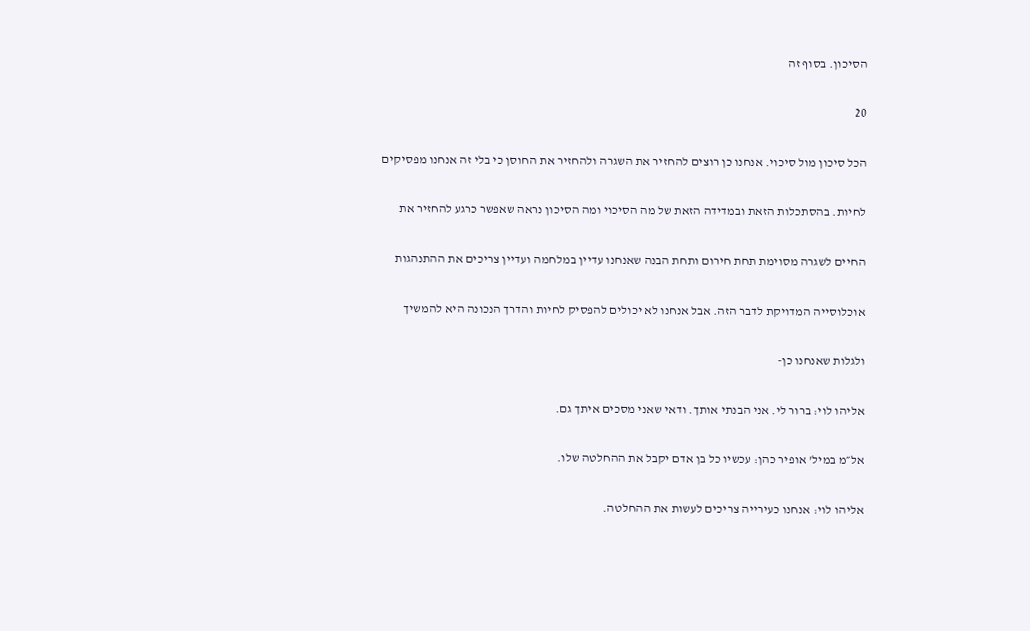הסיכון. בסוף זה

20

הכל סיכון מול סיכוי. אנחנו כן רוצים להחזיר את השגרה ולהחזיר את החוסן כי בלי זה אנחנו מפסיקים

לחיות. בהסתכלות הזאת ובמדידה הזאת של מה הסיכוי ומה הסיכון נראה שאפשר כרגע להחזיר את

החיים לשגרה מסוימת תחת חירום ותחת הבנה שאנחנו עדיין במלחמה ועדיין צריכים את ההתנהגות

אוכלוסייה המדויקת לדבר הזה. אבל אנחנו לא יכולים להפסיק לחיות והדרך הנכונה היא להמשיך

ולגלות שאנחנו כן-

אליהו לוי: ברור לי. אני הבנתי אותך. ודאי שאני מסכים איתך גם.

אל״מ במיל' אופיר כהן: עכשיו כל בן אדם יקבל את ההחלטה שלו.

אליהו לוי: אנחנו כעירייה צריכים לעשות את ההחלטה.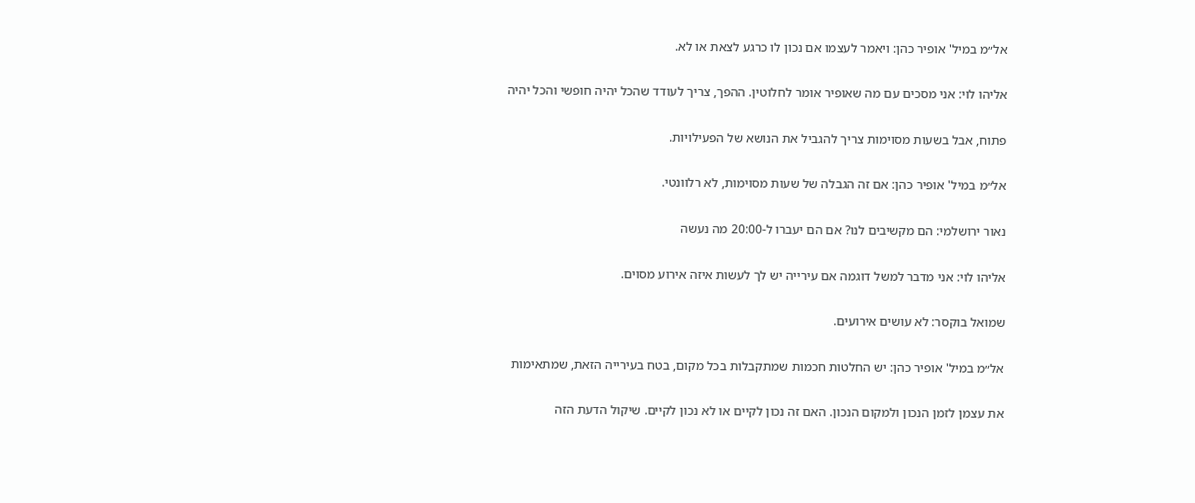אל״מ במיל' אופיר כהן: ויאמר לעצמו אם נכון לו כרגע לצאת או לא.

אליהו לוי: אני מסכים עם מה שאופיר אומר לחלוטין. ההפך, צריך לעודד שהכל יהיה חופשי והכל יהיה

פתוח, אבל בשעות מסוימות צריך להגביל את הנושא של הפעילויות.

אל״מ במיל' אופיר כהן: אם זה הגבלה של שעות מסוימות, לא רלוונטי.

נאור ירושלמי: הם מקשיבים לנו? אם הם יעברו ל-20:00 מה נעשה

אליהו לוי: אני מדבר למשל דוגמה אם עירייה יש לך לעשות איזה אירוע מסוים.

שמואל בוקסר: לא עושים אירועים.

אל״מ במיל' אופיר כהן: יש החלטות חכמות שמתקבלות בכל מקום, בטח בעירייה הזאת, שמתאימות

את עצמן לזמן הנכון ולמקום הנכון. האם זה נכון לקיים או לא נכון לקיים. שיקול הדעת הזה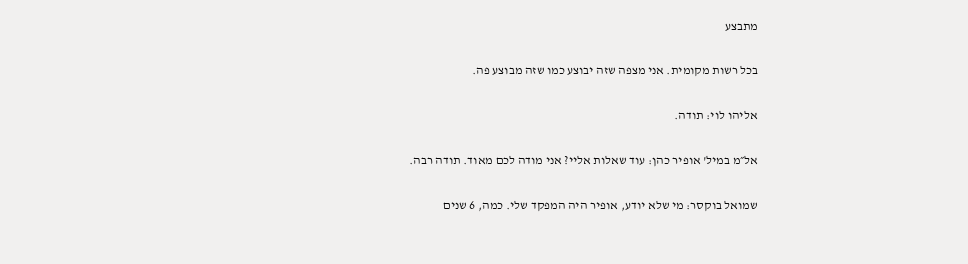מתבצע

בכל רשות מקומית. אני מצפה שזה יבוצע כמו שזה מבוצע פה.

אליהו לוי: תודה.

אל״מ במיל' אופיר כהן: עוד שאלות אליי? אני מודה לכם מאוד. תודה רבה.

שמואל בוקסר: מי שלא יודע, אופיר היה המפקד שלי. כמה, 6 שנים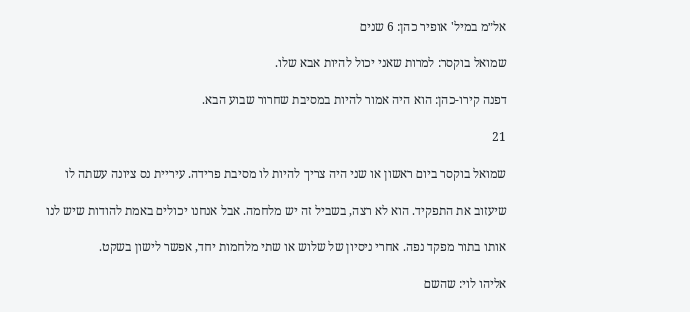אל״מ במיל' אופיר כהן: 6 שנים

שמואל בוקסר: למרות שאני יכול להיות אבא שלו.

דפנה קירו-כהן: הוא היה אמור להיות במסיבת שחרור שבוע הבא.

21

שמואל בוקסר ביום ראשון או שני היה צריך להיות לו מסיבת פרידה. עיריית נס ציונה עשתה לו

שיעזוב את התפקיד. הוא לא רצה, בשביל זה יש מלחמה. אבל אנחנו יכולים באמת להודות שיש לנו

אותו בתור מפקד נפה. אחרי ניסיון של שלוש או שתי מלחמות יחד, אפשר לישון בשקט.

אליהו לוי: שהשם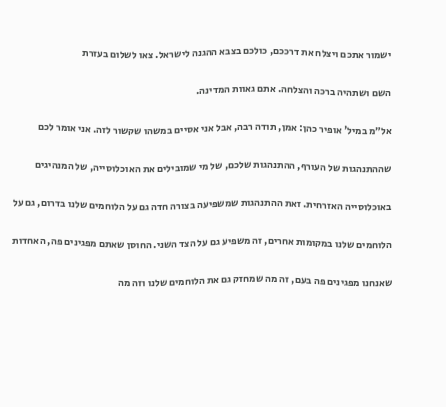ישמור אתכם ויצלח את דרככם, כולכם בצבא ההגנה לישראל. צאו לשלום בעזרת

השם ושתהיה ברכה והצלחה. אתם גאוות המדינה.

אל״מ במיל' אופיר כהן: אמן, תודה רבה, אבל אני אסיים במשהו שקשור לזה. אני אומר לכם

שההתנהגות של העורף, ההתנהגות שלכם, של מי שמובילים את האוכלוסייה, של המנהיגים

באוכלוסייה האזרחית. זאת ההתנהגות שמשפיעה בצורה חדה גם על הלוחמים שלנו בדרום, גם על

הלוחמים שלנו במקומות אחרים, זה משפיע גם על הצד השני. החוסן שאתם מפגינים פה, האחדות

שאנחנו מפגינים פה בעם, זה מה שמחזק גם את הלוחמים שלנו וזה מה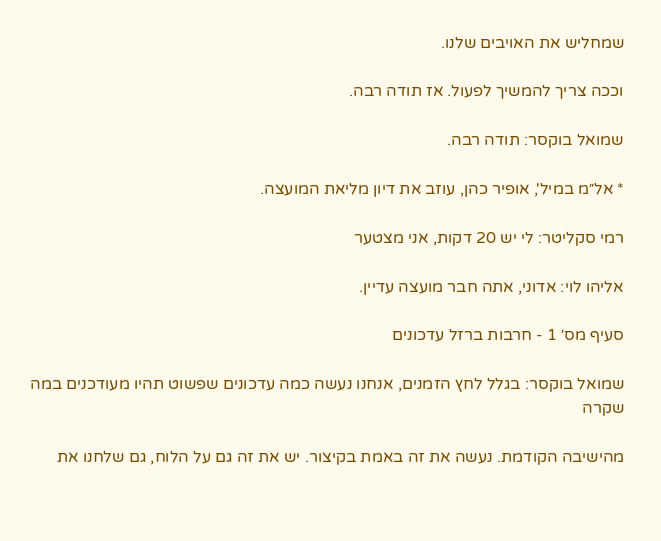שמחליש את האויבים שלנו.

וככה צריך להמשיך לפעול. אז תודה רבה.

שמואל בוקסר: תודה רבה.

* אל״מ במיל', אופיר כהן, עוזב את דיון מליאת המועצה.

רמי סקליטר: לי יש 20 דקות, אני מצטער

אליהו לוי: אדוני, אתה חבר מועצה עדיין.

סעיף מס׳ 1 - חרבות ברזל עדכונים

שמואל בוקסר: בגלל לחץ הזמנים, אנחנו נעשה כמה עדכונים שפשוט תהיו מעודכנים במה שקרה

מהישיבה הקודמת. נעשה את זה באמת בקיצור. יש את זה גם על הלוח, גם שלחנו את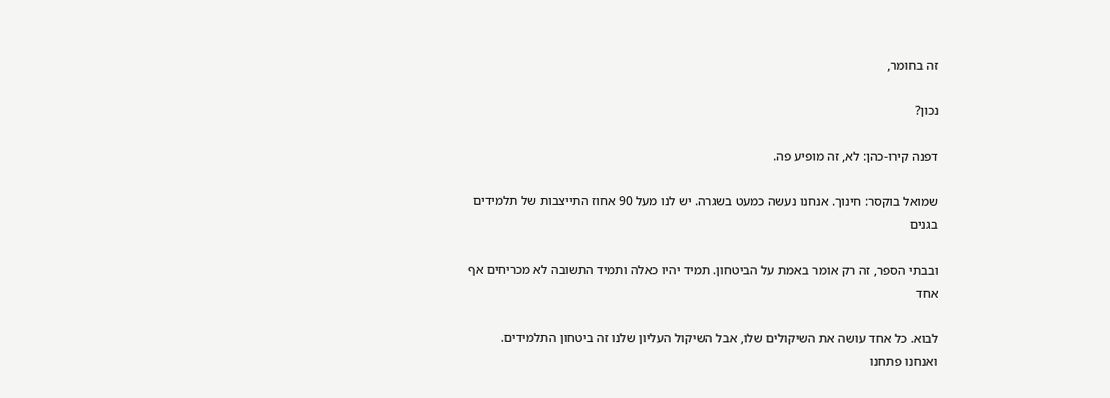זה בחומר,

נכון?

דפנה קירו-כהן: לא, זה מופיע פה.

שמואל בוקסר: חינוך. אנחנו נעשה כמעט בשגרה. יש לנו מעל 90 אחוז התייצבות של תלמידים בגנים

ובבתי הספר, זה רק אומר באמת על הביטחון. תמיד יהיו כאלה ותמיד התשובה לא מכריחים אף אחד

לבוא. כל אחד עושה את השיקולים שלו, אבל השיקול העליון שלנו זה ביטחון התלמידים. ואנחנו פתחנו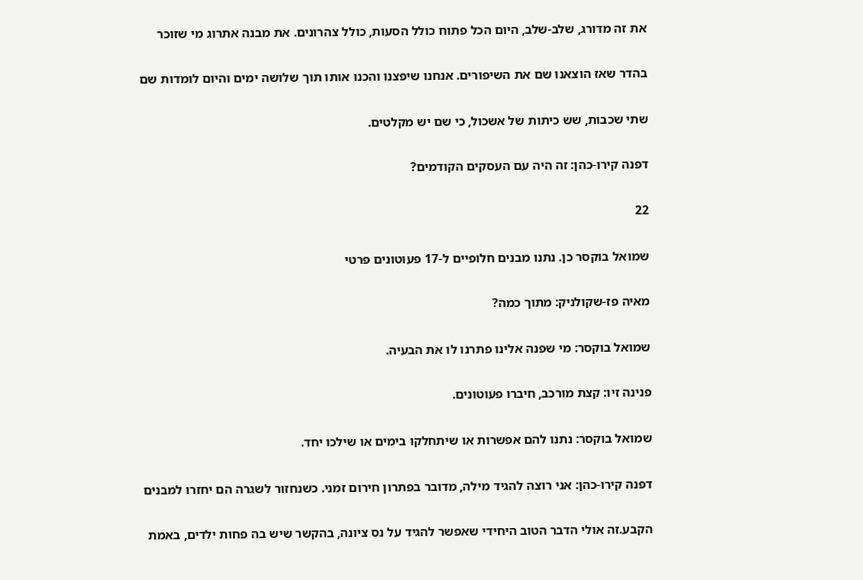את זה מדורג, שלב-שלב, היום הכל פתוח כולל הסעות, כולל צהרונים. את מבנה אתרוג מי שזוכר

בהדר שאז הוצאנו שם את השיפורים. אנחנו שיפצנו והכנו אותו תוך שלושה ימים והיום לומדות שם

שתי שכבות, שש כיתות של אשכול, כי שם יש מקלטים.

דפנה קירו-כהן: זה היה עם העסקים הקודמים?

22

שמואל בוקסר כן. נתנו מבנים חלופיים ל-17 פעוטונים פרטי

מאיה פז-שקולניק: מתוך כמה?

שמואל בוקסר: מי שפנה אלינו פתרנו לו את הבעיה.

פנינה זיו: קצת מורכב, חיברו פעוטונים.

שמואל בוקסר: נתנו להם אפשרות או שיתחלקו בימים או שילכו יחד.

דפנה קירו-כהן: אני רוצה להגיד מילה, מדובר בפתרון חירום זמני. כשנחזור לשגרה הם יחזרו למבנים

הקבע.זה אולי הדבר הטוב היחידי שאפשר להגיד על נס ציונה, בהקשר שיש בה פחות ילדים, באמת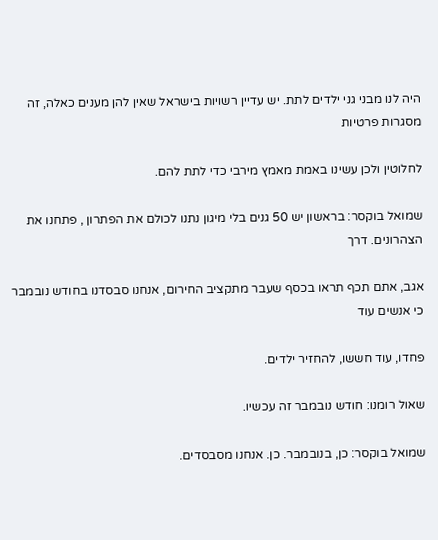היה לנו מבני גני ילדים לתת. יש עדיין רשויות בישראל שאין להן מענים כאלה, זה מסגרות פרטיות

לחלוטין ולכן עשינו באמת מאמץ מירבי כדי לתת להם.

שמואל בוקסר: בראשון יש 50 גנים בלי מיגון נתנו לכולם את הפתרון , פתחנו את הצהרונים. דרך

אגב, אתם תכף תראו בכסף שעבר מתקציב החירום, אנחנו סבסדנו בחודש נובמבר כי אנשים עוד

פחדו, עוד חששו, להחזיר ילדים.

שאול רומנו: חודש נובמבר זה עכשיו.

שמואל בוקסר: כן, בנובמבר. כן. אנחנו מסבסדים.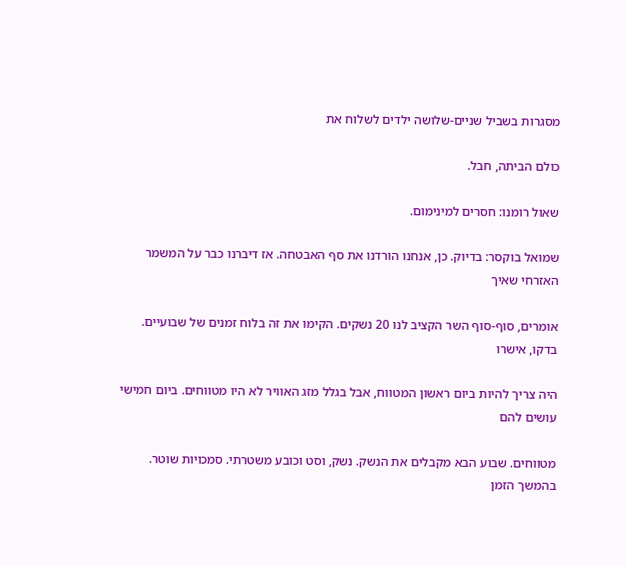מסגרות בשביל שניים-שלושה ילדים לשלוח את

כולם הביתה, חבל.

שאול רומנו: חסרים למינימום.

שמואל בוקסר: בדיוק. כן, אנחנו הורדנו את סף האבטחה. אז דיברנו כבר על המשמר האזרחי שאיך

אומרים, סוף-סוף השר הקציב לנו 20 נשקים. הקימו את זה בלוח זמנים של שבועיים. בדקו, אישרו

היה צריך להיות ביום ראשון המטווח, אבל בגלל מזג האוויר לא היו מטווחים. ביום חמישי עושים להם

מטווחים. שבוע הבא מקבלים את הנשק. נשק, וסט וכובע משטרתי. סמכויות שוטר. בהמשך הזמן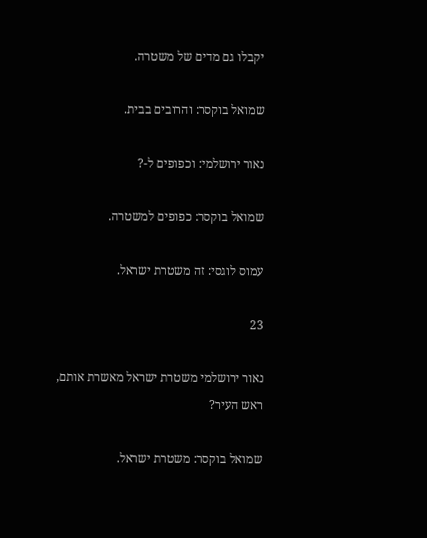יקבלו גם מדים של משטרה.

שמואל בוקסר: והרובים בבית.

נאור ירושלמי: וכפופים ל-?

שמואל בוקסר: כפופים למשטרה.

עמוס לוגסי: זה משטרת ישראל.

23

נאור ירושלמי משטרת ישראל מאשרת אותם, ראש העיר?

שמואל בוקסר: משטרת ישראל.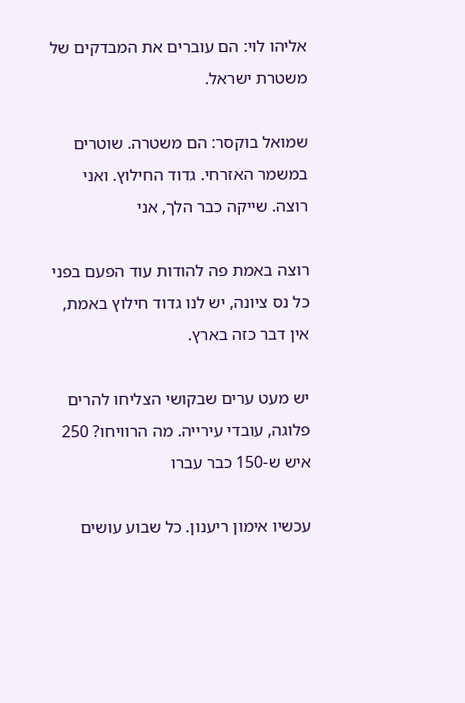אליהו לוי: הם עוברים את המבדקים של משטרת ישראל.

שמואל בוקסר: הם משטרה. שוטרים במשמר האזרחי. גדוד החילוץ. ואני רוצה. שייקה כבר הלך, אני

רוצה באמת פה להודות עוד הפעם בפני כל נס ציונה, יש לנו גדוד חילוץ באמת, אין דבר כזה בארץ.

יש מעט ערים שבקושי הצליחו להרים פלוגה, עובדי עירייה. מה הרוויחו? 250 איש ש-150 כבר עברו

עכשיו אימון ריענון. כל שבוע עושים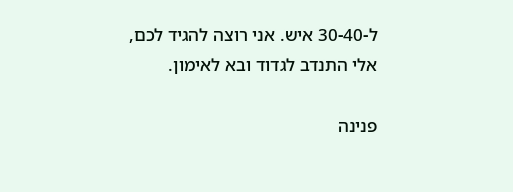ל-30-40 איש. אני רוצה להגיד לכם, אלי התנדב לגדוד ובא לאימון.

פנינה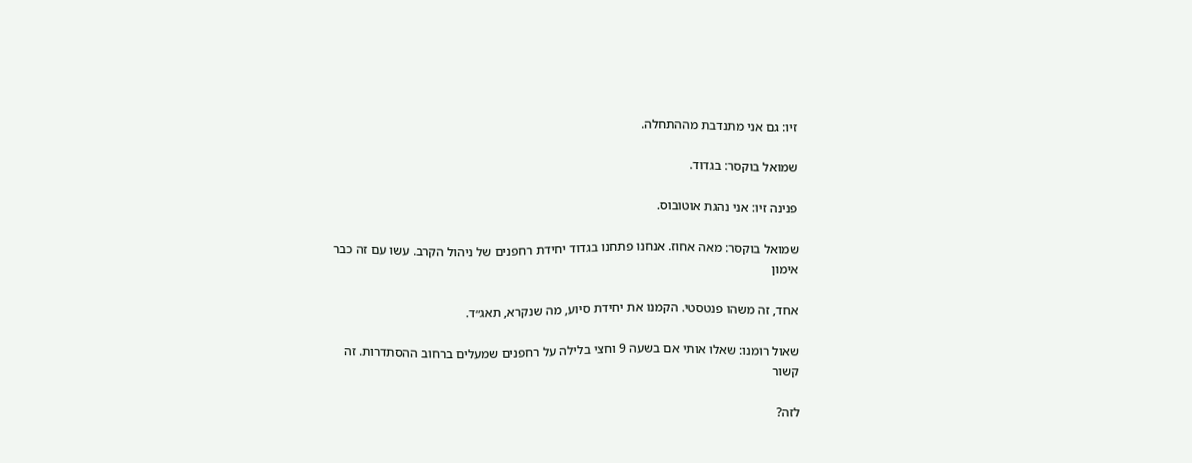זיו: גם אני מתנדבת מההתחלה.

שמואל בוקסר: בגדוד.

פנינה זיו: אני נהגת אוטובוס.

שמואל בוקסר: מאה אחוז. אנחנו פתחנו בגדוד יחידת רחפנים של ניהול הקרב. עשו עם זה כבר אימון

אחד, זה משהו פנטסטי. הקמנו את יחידת סיוע, מה שנקרא, תאג״ד.

שאול רומנו: שאלו אותי אם בשעה 9 וחצי בלילה על רחפנים שמעלים ברחוב ההסתדרות. זה קשור

לזה?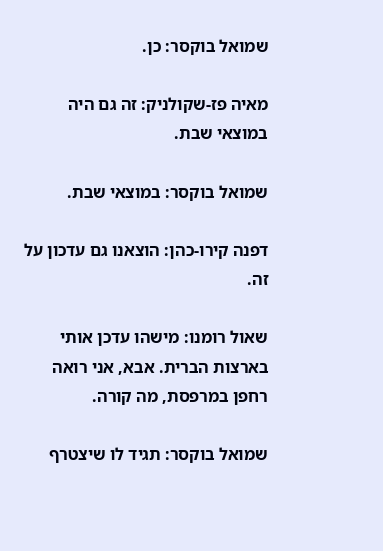שמואל בוקסר: כן.

מאיה פז-שקולניק: זה גם היה במוצאי שבת.

שמואל בוקסר: במוצאי שבת.

דפנה קירו-כהן: הוצאנו גם עדכון על זה.

שאול רומנו: מישהו עדכן אותי בארצות הברית. אבא, אני רואה רחפן במרפסת, מה קורה.

שמואל בוקסר: תגיד לו שיצטרף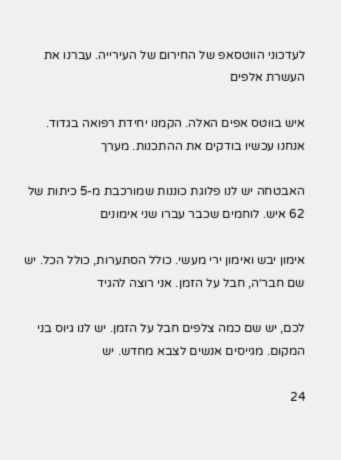לעדכוני הווטסאפ של החירום של העירייה. עברנו את העשרת אלפים

איש בווטס אפים האלה. הקמנו יחידת רפואה בגדוד. אנחנו עכשיו בודקים את ההתכנות. מערך

האבטחה יש לנו פלוגת כוננות שמורכבת מ-5 כיתות של 62 איש. לוחמים שכבר עברו שני אימונים

אימון יבש ואימון ירי מעשי. כולל הסתערות, כולל הכל. יש שם חבר׳ה, חבל על הזמן. אני רוצה להגיד

לכם, יש שם כמה צלפים חבל על הזמן. יש לנו גיוס בני המקום. מגייסים אנשים לצבא מחדש. יש

24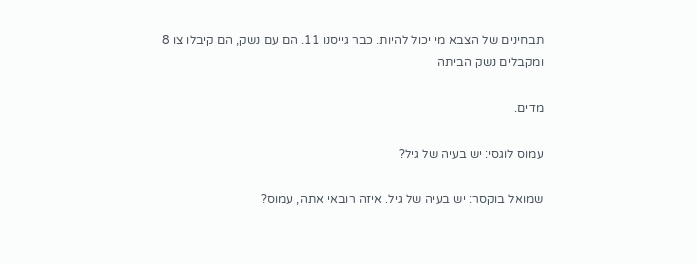תבחינים של הצבא מי יכול להיות. כבר גייסנו 11. הם עם נשק, הם קיבלו צו 8 ומקבלים נשק הביתה

מדים.

עמוס לוגסי: יש בעיה של גיל?

שמואל בוקסר: יש בעיה של גיל. איזה רובאי אתה, עמוס?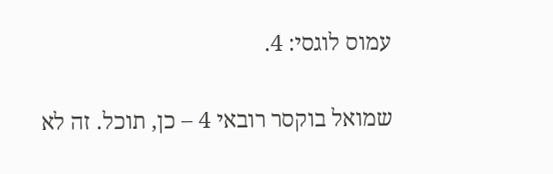עמוס לוגסי: 4.

שמואל בוקסר רובאי 4 – כן, תוכל. זה לא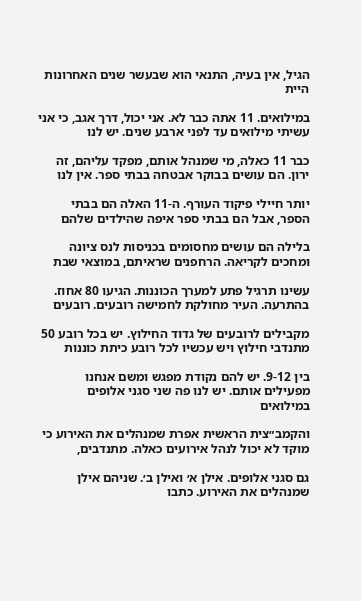הגיל, אין בעיה, התנאי הוא שבעשר שנים האחרונות היית

במילואים. 11 אתה כבר לא. אני יכול, דרך אגב, כי אני עשיתי מילואים עד לפני ארבע שנים. יש לנו

כבר 11 כאלה, מי שמנהל אותם, מפקד עליהם, זה ירון. הם עושים בבוקר אבטחה בבתי ספר. אין לנו

יותר חיילי פיקוד העורף. ה-11 האלה הם בבתי הספר, אבל הם בבתי ספר איפה שהילדים שלהם

בלילה הם עושים מחסומים בכניסות לנס ציונה ומחכים לקריאה. הרחפנים שראיתם, במוצאי שבת

עשינו תרגיל פתע למערך הכוננות. הגיעו 80 אחוז. בהתרעה. העיר מחולקת לחמישה רובעים. רובעים

מקבילים לרובעים של גדוד החילוץ. יש בכל רובע 50 מתנדבי חילוץ ויש עכשיו לכל רובע כיתת כוננות

בין 9-12. יש להם נקודת מפגש ומשם אנחנו מפעילים אותם. יש לנו פה שני סגני אלופים במילואים

והקמב״צית הראשית אפרת שמנהלים את האירוע כי מוקד לא יכול לנהל אירועים כאלה. מתנדבים,

גם סגני אלופים. אילן א׳ ואילן ב׳. שניהם אילן שמנהלים את האירוע. כתבו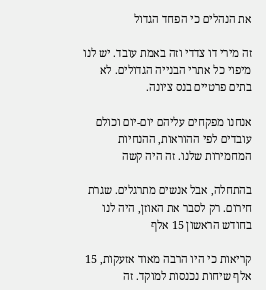את הנהלים כי הפחד הגדול

זה מירי דו צדדי וזה באמת עובד. יש לנו מיפוי כל אתרי הבנייה הגדולים. לא בתים פרטיים בנס ציונה.

אנחנו מפקחים עליהם יום-יום וכולם עובדים לפי ההוראות, ההנחיות המחמירות שלנו. זה היה קשה

בהתחלה, אבל אנשים מתרגלים. שגרת חירום. רק לסבר את האוזן, היה לנו בחודש הראשון 15 אלף

קריאות כי היו הרבה מאוד אזעקות, 15 אלף שיחות נכנסות למוקד. זה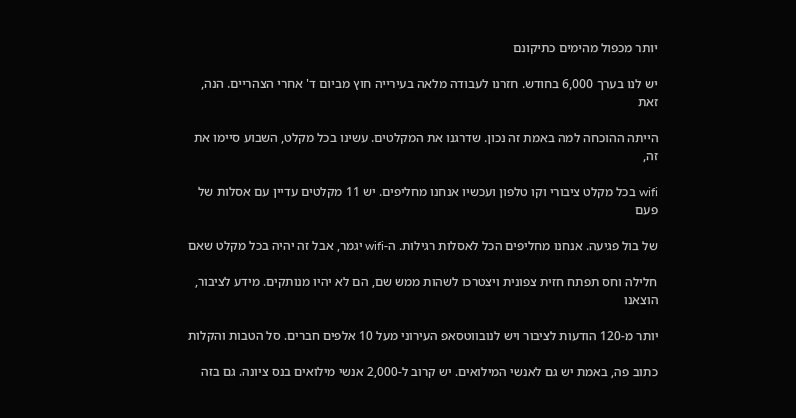יותר מכפול מהימים כתיקונם

יש לנו בערך 6,000 בחודש. חזרנו לעבודה מלאה בעירייה חוץ מביום ד' אחרי הצהריים. הנה, זאת

הייתה ההוכחה למה באמת זה נכון. שדרגנו את המקלטים. עשינו בכל מקלט, השבוע סיימו את זה,

wifi בכל מקלט ציבורי וקו טלפון ועכשיו אנחנו מחליפים. יש 11 מקלטים עדיין עם אסלות של פעם

של בול פגיעה. אנחנו מחליפים הכל לאסלות רגילות. ה-wifi יגמר, אבל זה יהיה בכל מקלט שאם

חלילה וחס תפתח חזית צפונית ויצטרכו לשהות ממש שם, הם לא יהיו מנותקים. מידע לציבור, הוצאנו

יותר מ-120 הודעות לציבור ויש לנובווטסאפ העירוני מעל 10 אלפים חברים. סל הטבות והקלות

כתוב פה, באמת יש גם לאנשי המילואים. יש קרוב ל-2,000 אנשי מילואים בנס ציונה. גם בזה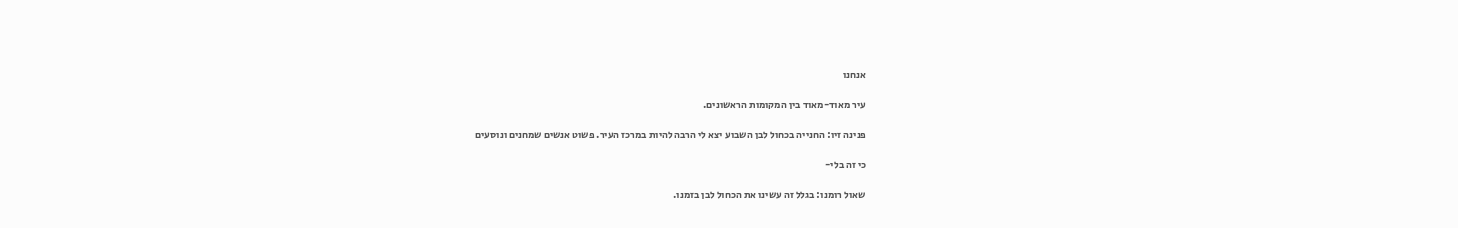אנחנו

עיר מאוד-מאוד בין המקומות הראשונים.

פנינה זיו: החנייה בכחול לבן השבוע יצא לי הרבה להיות במרכז העיר. פשוט אנשים שמחנים ונוסעים

כי זה בלי-

שאול רומנו: בגלל זה עשינו את הכחול לבן בזמנו.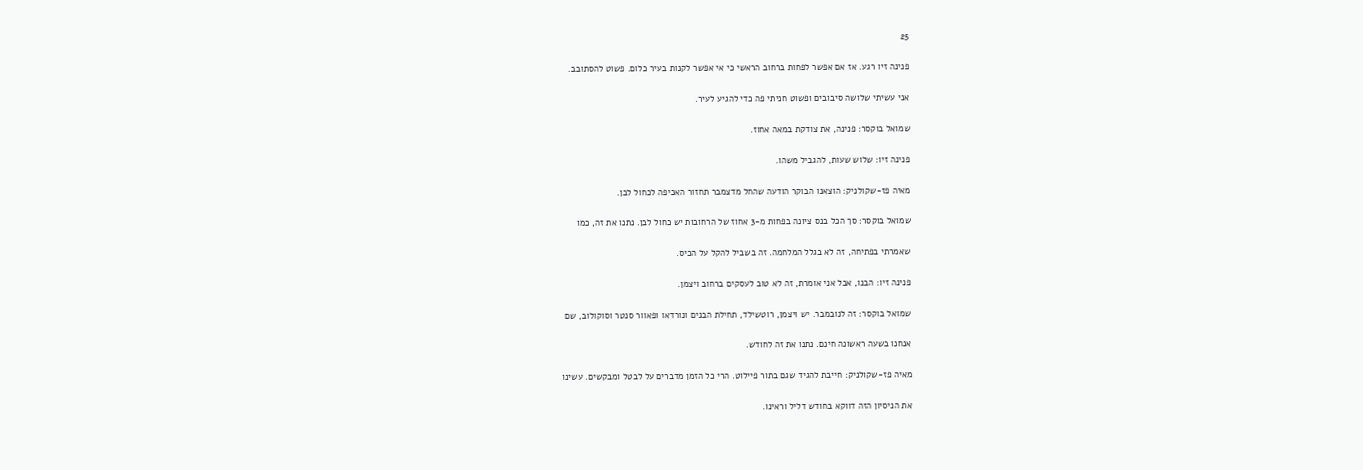25

פנינה זיו רגע. אז אם אפשר לפחות ברחוב הראשי כי אי אפשר לקנות בעיר כלום. פשוט להסתובב.

אני עשיתי שלושה סיבובים ופשוט חניתי פה כדי להגיע לעיר.

שמואל בוקסר: פנינה, את צודקת במאה אחוז.

פנינה זיו: שלוש שעות, להגביל משהו.

מאיה פז-שקולניק: הוצאנו הבוקר הודעה שהחל מדצמבר תחזור האכיפה לכחול לבן.

שמואל בוקסר: סך הכל בנס ציונה בפחות מ-3 אחוז של הרחובות יש כחול לבן. נתנו את זה, כמו

שאמרתי בפתיחה, זה לא בגלל המלחמה. זה בשביל להקל על הכיס.

פנינה זיו: הבנו, אבל אני אומרת, זה לא טוב לעסקים ברחוב ויצמן.

שמואל בוקסר: זה לנובמבר. יש ויצמן, רוטשילד, תחילת הבנים ונורדאו ופאוור סנטר וסוקולוב, שם

אנחנו בשעה ראשונה חינם. נתנו את זה לחודש.

מאיה פז-שקולניק: חייבת להגיד שגם בתור פיילוט. הרי כל הזמן מדברים על לבטל ומבקשים. עשינו

את הניסיון הזה דווקא בחודש דליל וראינו.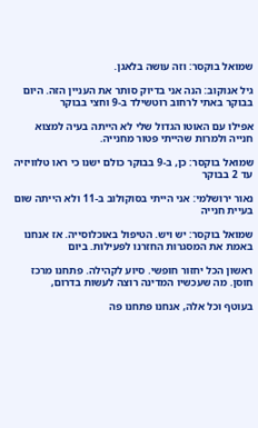שמואל בוקסר: וזה עושה בלאגן.

גיל אנוקוב: הנה אני בדיוק סותר את העניין הזה. היום בבוקר באתי לרחוב רוטשילד ב-9 וחצי בבוקר

אפילו עם האוטו הגדול שלי לא הייתה בעיה למצוא חנייה ולמרות שהייתי פטור מחנייה.

שמואל בוקסר: כן, ב-9 בבוקר כולם ישנו כי ראו טלוויזיה עד 2 בבוקר

נאור ירושלמי: אני הייתי בסוקולוב ב-11 ולא הייתה שום בעיית חנייה

שמואל בוקסר: יש ויש. הטיפול באוכלוסייה. אז אנחנו באמת את המסגרות החזרנו לפעילות. ביום

ראשון הכל יחזור חופשי. סיוע לקהילה. פתחנו מרכז חוסן. מה שעכשיו המדינה רוצה לעשות בדרום,

בעוטף וכל אלה, אנחנו פתחנו פה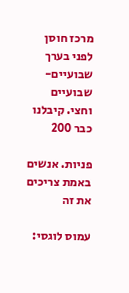מרכז חוסן לפני בערך שבועיים-שבועיים וחצי. קיבלנו כבר 200

פניות. אנשים באמת צריכים את זה

עמוס לוגסי: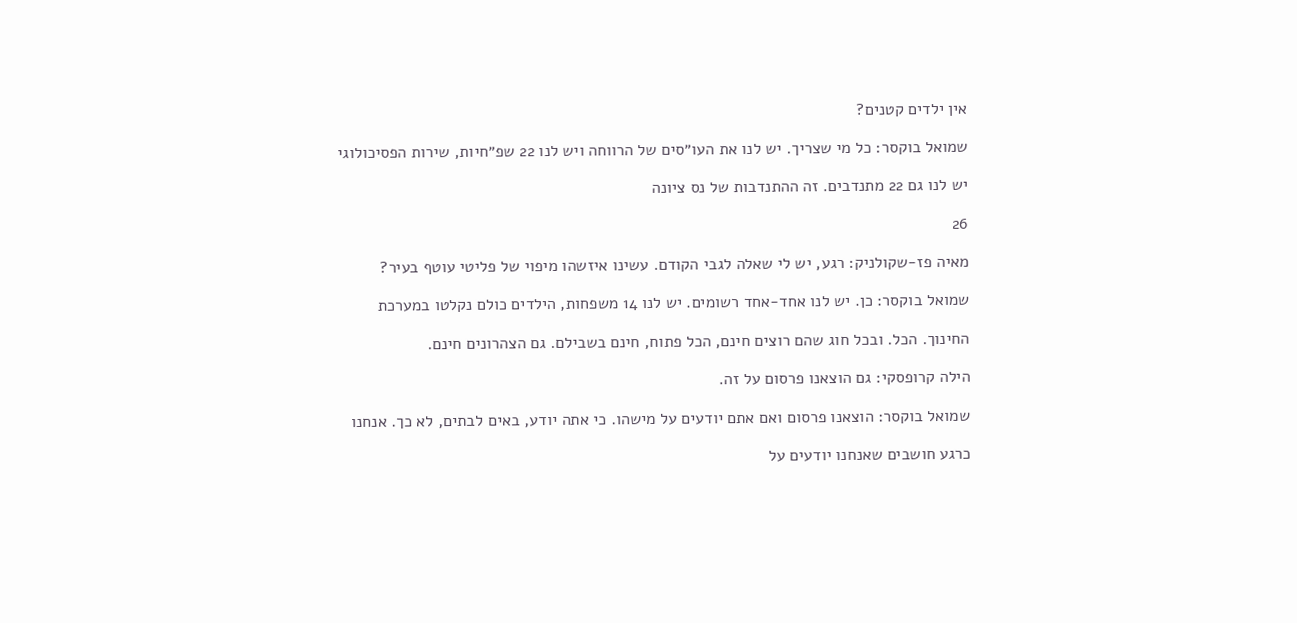אין ילדים קטנים?

שמואל בוקסר: כל מי שצריך. יש לנו את העו״סים של הרווחה ויש לנו 22 שפ״חיות, שירות הפסיכולוגי

יש לנו גם 22 מתנדבים. זה ההתנדבות של נס ציונה

26

מאיה פז-שקולניק: רגע, יש לי שאלה לגבי הקודם. עשינו איזשהו מיפוי של פליטי עוטף בעיר?

שמואל בוקסר: כן. יש לנו אחד-אחד רשומים. יש לנו 14 משפחות, הילדים כולם נקלטו במערכת

החינוך. הכל. ובכל חוג שהם רוצים חינם, הכל פתוח, חינם בשבילם. גם הצהרונים חינם.

הילה קרופסקי: גם הוצאנו פרסום על זה.

שמואל בוקסר: הוצאנו פרסום ואם אתם יודעים על מישהו. כי אתה יודע, באים לבתים, לא כך. אנחנו

כרגע חושבים שאנחנו יודעים על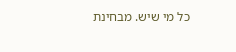כל מי שיש. מבחינת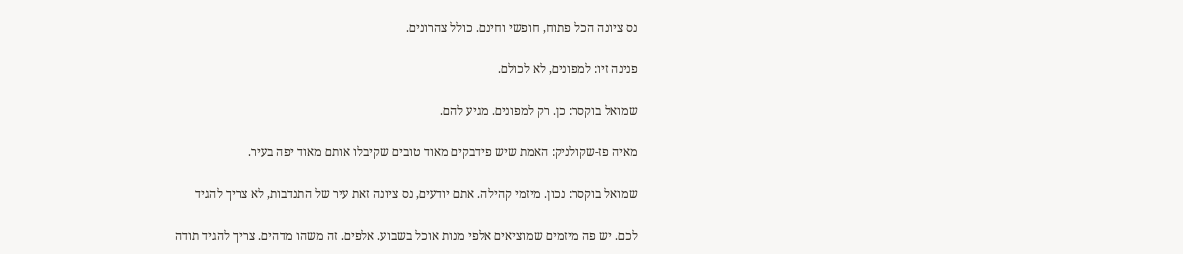נס ציונה הכל פתוח, חופשי וחינם. כולל צהרונים.

פנינה זיו: למפונים, לא לכולם.

שמואל בוקסר: כן. רק למפונים. מגיע להם.

מאיה פז-שקולניק: האמת שיש פידבקים מאוד טובים שקיבלו אותם מאוד יפה בעיר.

שמואל בוקסר: נכון. מיזמי קהילה. אתם יודעים, נס ציונה זאת עיר של התנדבות, לא צריך להגיד

לכם. יש פה מיזמים שמוציאים אלפי מנות אוכל בשבוע. אלפים. זה משהו מדהים. צריך להגיד תודה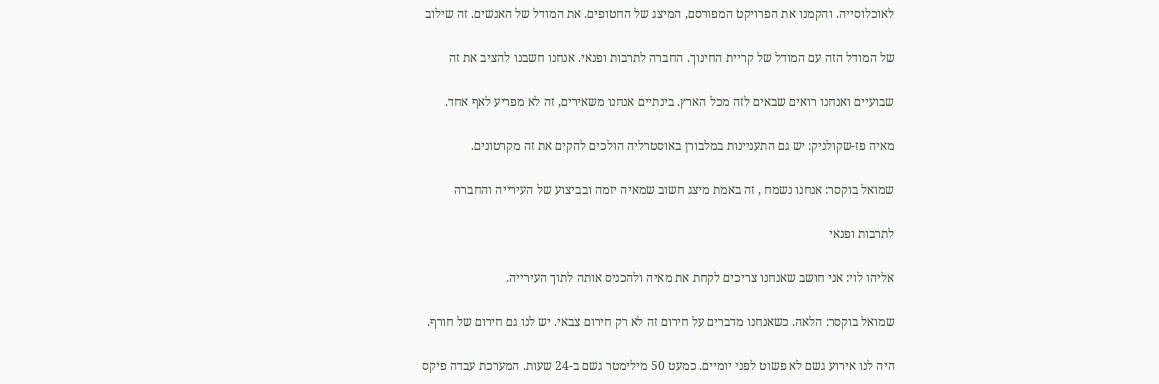לאוכלוסייה. והקמנו את הפרויקט המפורסם, המיצג של החטופים. את המודל של האנשים. זה שילוב

של המודל הזה עם המודל של קריית החינוך. החברה לתרבות ופנאי. אנחנו חשבנו להציב את זה

שבועיים ואנחנו רואים שבאים לזה מכל הארץ. בינתיים אנחנו משאירים, זה לא מפריע לאף אחד.

מאיה פז-שקולניק: יש גם התעניינות במלבורן באוסטרליה הולכים להקים את זה מקרטונים.

שמואל בוקסר: אנחנו נשמח , זה באמת מיצג חשוב שמאיה יזמה ובביצוע של העירייה והחברה

לתרבות ופנאי

אליהו לוי: אני חושב שאנחנו צריכים לקחת את מאיה ולהכניס אותה לתוך העירייה.

שמואל בוקסר: הלאה. כשאנחנו מדברים על חירום זה לא רק חירום צבאי. יש לנו גם חירום של חורף.

היה לנו אירוע גשם לא פשוט לפני יומיים. כמעט 50 מילימטר גשם ב-24 שעות. המערכת עבדה פיקס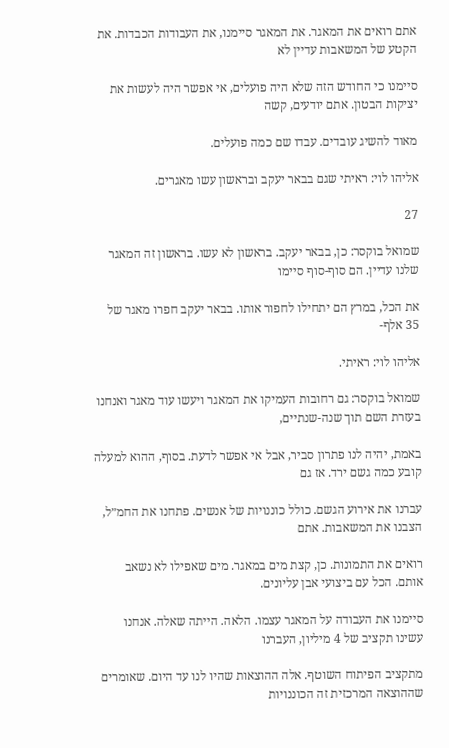אתם רואים את המאגר. את המאגר סיימנו, את העבודות הכבדות. את הקטע של המשאבות עדיין לא

סיימנו כי החודש הזה שלא היה פועלים, אי אפשר היה לעשות את יציקות הבטון. אתם יודעים, קשה

מאוד להשיג עובדים. עבדו שם כמה פועלים.

אליהו לוי: ראיתי שגם בבאר יעקב ובראשון עשו מאגרים.

27

שמואל בוקסר: כן, בבאר יעקב. בראשון לא עשו. בראשון זה המאגר שלנו עדיין. הם סוף-סוף סיימו

את הכל, במרץ הם יתחילו לחפור אותו. בבאר יעקב חפרו מאגר של 35 אלף-

אליהו לוי: ראיתי.

שמואל בוקסר: גם רחובות העמיקו את המאגר ויעשו עוד מאגר ואנחנו בעזרת השם תוך שנה-שנתיים,

באמת, יהיה לנו פתרון סביר, אבל אי אפשר לדעת. בסוף, ההוא למעלה קובע כמה גשם ירד. אז גם

עברנו את אירוע הגשם. כולל כוננויות של אנשים. פתחנו את החמ״ל, הצבנו את המשאבות. אתם

רואים את התמונות. כן, קצת מים במאגר. מים שאפילו לא נשאב אותם. הכל עם ביצועי אבן עליונים.

סיימנו את העבודה על המאגר עצמו. הלאה. הייתה שאלה. אנחנו עשינו תקציב של 4 מיליון, העברנו

מתקציב הפיתוח השוטף. אלה ההוצאות שהיו לנו עד היום. שאומרים שההוצאה המרכזית זה הכוננויות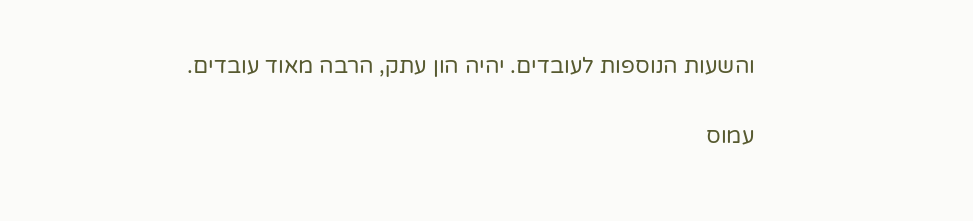והשעות הנוספות לעובדים. יהיה הון עתק, הרבה מאוד עובדים.

עמוס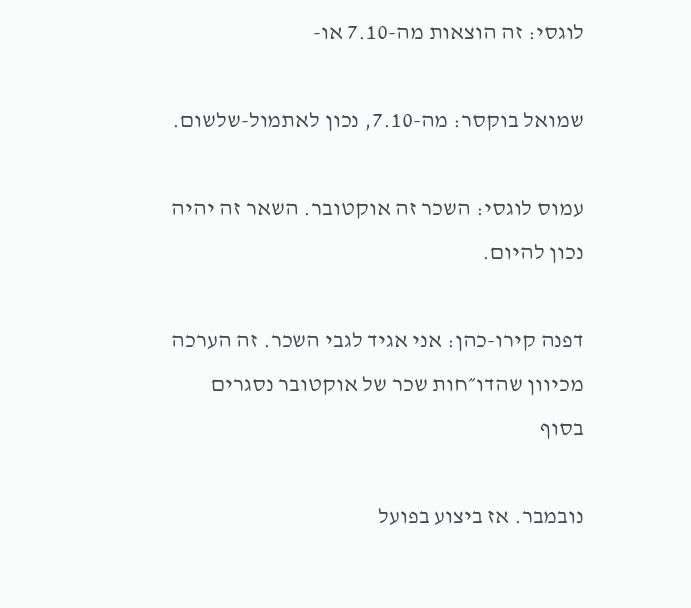לוגסי: זה הוצאות מה-7.10 או-

שמואל בוקסר: מה-7.10, נכון לאתמול-שלשום.

עמוס לוגסי: השכר זה אוקטובר. השאר זה יהיה נכון להיום.

דפנה קירו-כהן: אני אגיד לגבי השכר. זה הערכה מכיוון שהדו״חות שכר של אוקטובר נסגרים בסוף

נובמבר. אז ביצוע בפועל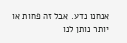אנחנו נדע. אבל זה פחות או יותר נותן לנו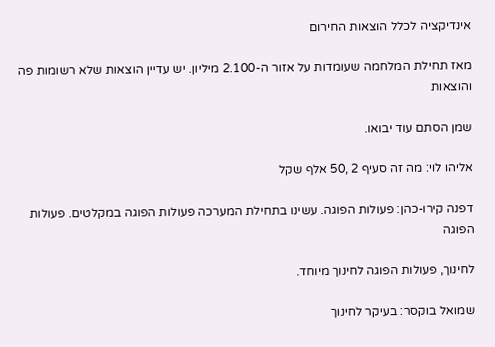אינדיקציה לכלל הוצאות החירום

מאז תחילת המלחמה שעומדות על אזור ה-2.100 מיליון. יש עדיין הוצאות שלא רשומות פה והוצאות

שמן הסתם עוד יבואו.

אליהו לוי: מה זה סעיף 2 ,50 אלף שקל

דפנה קירו-כהן: פעולות הפוגה. עשינו בתחילת המערכה פעולות הפוגה במקלטים. פעולות הפוגה

לחינוך, פעולות הפוגה לחינוך מיוחד.

שמואל בוקסר: בעיקר לחינוך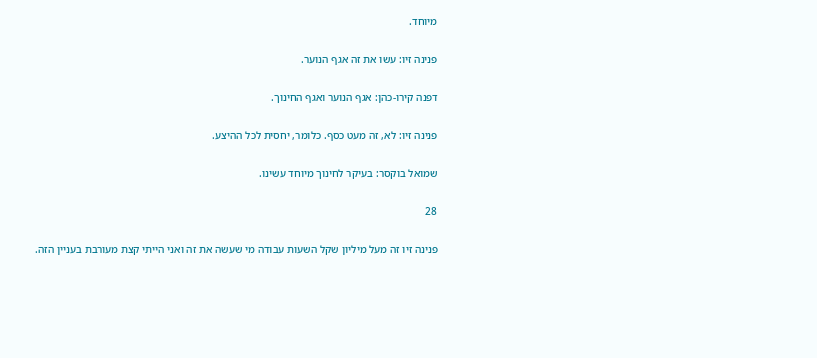מיוחד.

פנינה זיו: עשו את זה אגף הנוער.

דפנה קירו-כהן: אגף הנוער ואגף החינוך.

פנינה זיו: לא, זה מעט כסף. כלומר, יחסית לכל ההיצע.

שמואל בוקסר: בעיקר לחינוך מיוחד עשינו.

28

פנינה זיו זה מעל מיליון שקל השעות עבודה מי שעשה את זה ואני הייתי קצת מעורבת בעניין הזה.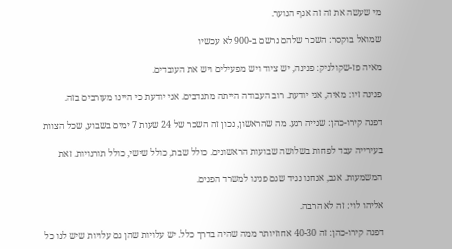מי שעשה את זה זה אגף הנוער.

שמואל בוקסר: השכר שלהם נרשם ב-900 לא עכשיו

מאיה פז-שקולניק: פנינה, יש ציוד ויש מפעילים ויש את העובדים.

פנינה זיו: מאיה, אני יודעת. רוב העבודה הייתה מתנדבים. אני יודעת כי היינו מעורבים בזה.

דפנה קירו-כהן: שנייה רגע. מה שהראשון, נכון זה השכר של 24 שעות 7 ימים בשבוע, שכל הצוות

בעירייה עבד לפחות בשלושה שבועות הראשונים. כולל שבת, כולל שישי, כולל תורנויות. זאת

המשמעות. אגב, אנחנו נגיד שגם פנינו למשרד הפנים.

אליהו לוי: זה לא הרבה.

דפנה קירו-כהן: זה 40-30 אחוזיותר ממה שהיה בדרך כלל. יש עלויות שהן גם עלויות שיש לנו כל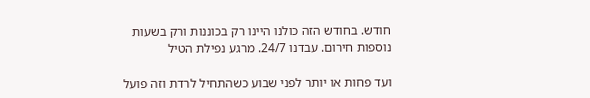חודש. בחודש הזה כולנו היינו רק בכוננות ורק בשעות נוספות חירום. עבדנו 24/7. מרגע נפילת הטיל

ועד פחות או יותר לפני שבוע כשהתחיל לרדת וזה פועל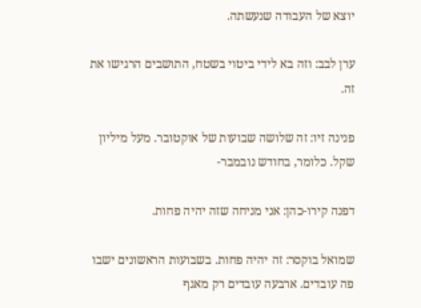יוצא של העבודה שנעשתה.

ערן לבב: וזה בא לידי ביטוי בשטח, התושבים הרגישו את זה.

פנינה זיו: זה שלושה שבועות של אוקטובר. מעל מיליון שקל. כלומר, בחודש נובמבר-

דפנה קירו-כהן: אני מניחה שזה יהיה פחות.

שמואל בוקסר: זה יהיה פחות. בשבועות הראשונים ישבו פה עובדים. ארבעה עובדים רק מאגף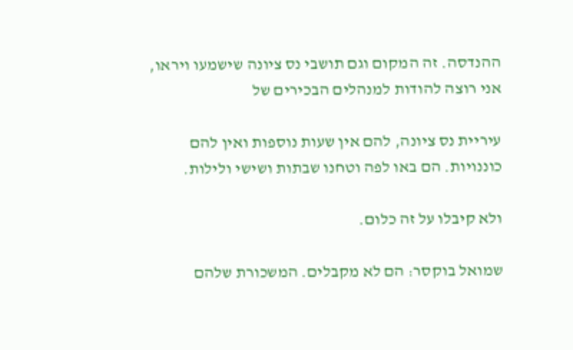ההנדסה. זה המקום וגם תושבי נס ציונה שישמעו ויראו, אני רוצה להודות למנהלים הבכירים של

עיריית נס ציונה, להם אין שעות נוספות ואין להם כוננויות. הם באו לפה וטחנו שבתות ושישי ולילות.

ולא קיבלו על זה כלום.

שמואל בוקסר: הם לא מקבלים. המשכורת שלהם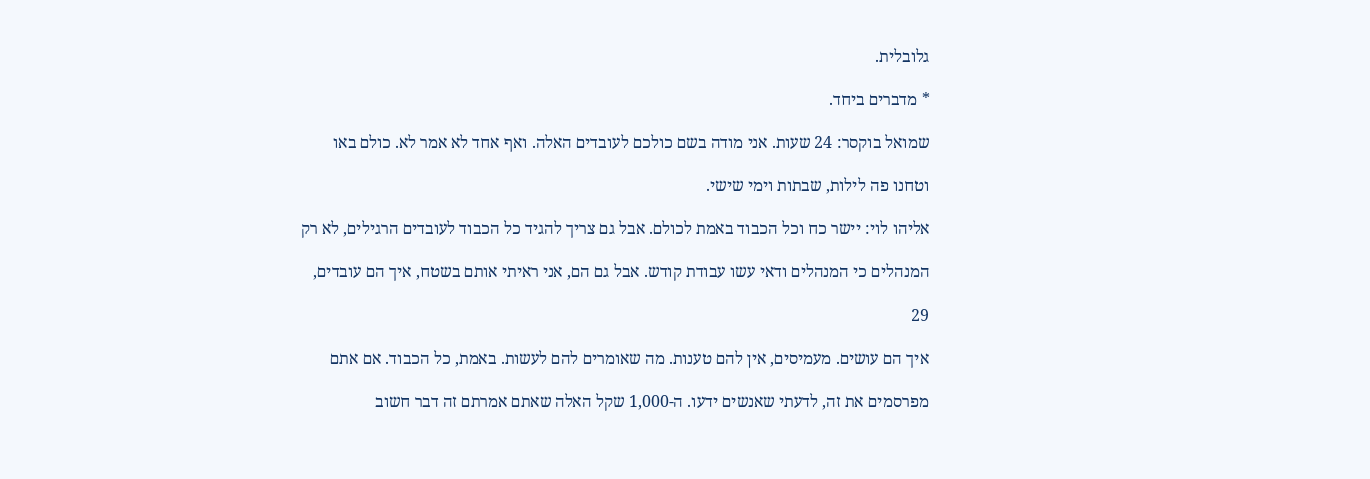גלובלית.

* מדברים ביחד.

שמואל בוקסר: 24 שעות. אני מודה בשם כולכם לעובדים האלה. ואף אחד לא אמר לא. כולם באו

וטחנו פה לילות, שבתות וימי שישי.

אליהו לוי: יישר כח וכל הכבוד באמת לכולם. אבל גם צריך להגיד כל הכבוד לעובדים הרגילים, לא רק

המנהלים כי המנהלים ודאי עשו עבודת קודש. אבל גם הם, אני ראיתי אותם בשטח, איך הם עובדים,

29

איך הם עושים. מעמיסים, אין להם טענות. מה שאומרים להם לעשות. באמת, כל הכבוד. אם אתם

מפרסמים את זה, לדעתי שאנשים ידעו. ה-1,000 שקל האלה שאתם אמרתם זה דבר חשוב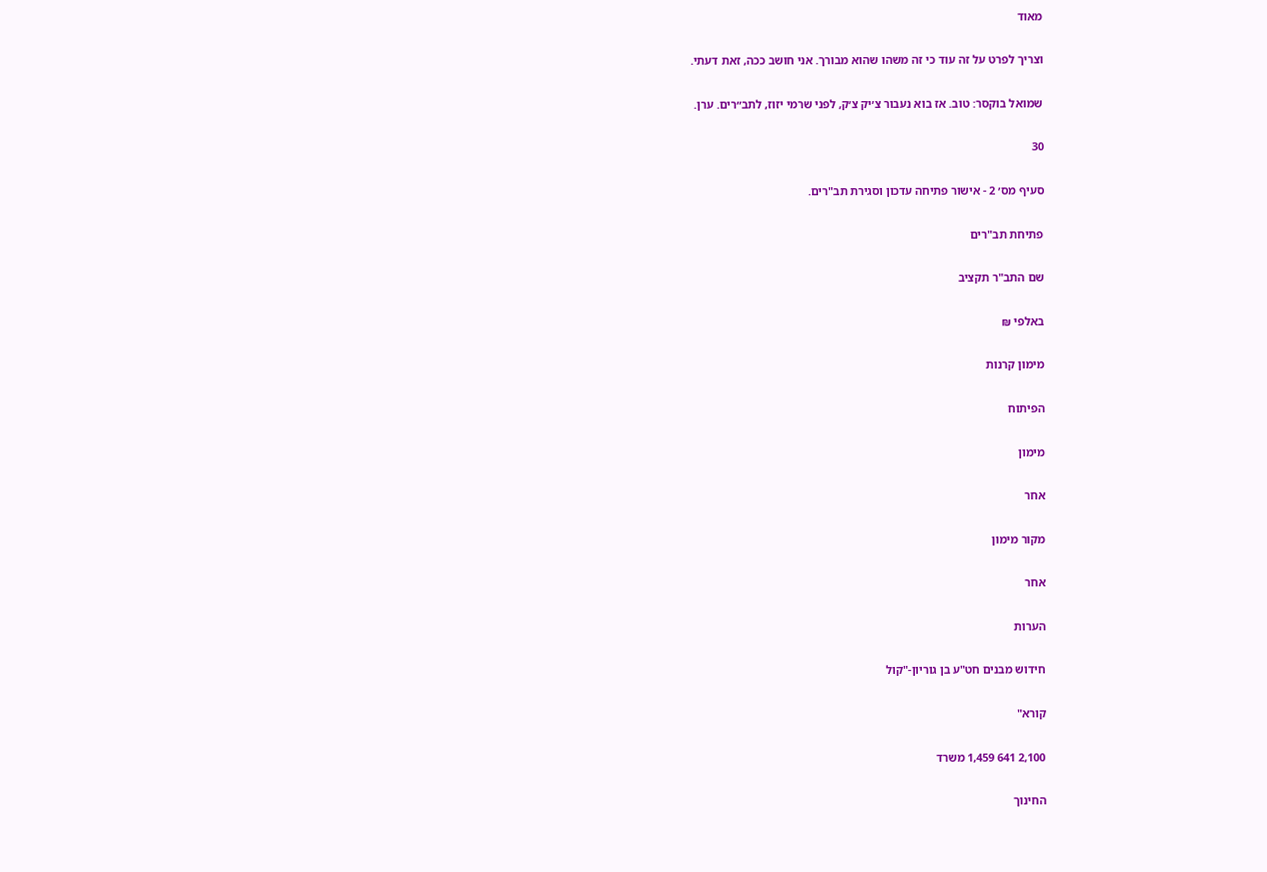מאוד

וצריך לפרט על זה עוד כי זה משהו שהוא מבורך. אני חושב ככה, זאת דעתי.

שמואל בוקסר: טוב. אז בוא נעבור צ׳יק צ׳ק, לפני שרמי יזוז, לתב״רים. ערן.

30

סעיף מס׳ 2 - אישור פתיחה עדכון וסגירת תב"רים.

פתיחת תב"רים

שם התב"ר תקציב

באלפי ₪

מימון קרנות

הפיתוח

מימון

אחר

מקור מימון

אחר

הערות

חידוש מבנים חט"ע בן גוריון-"קול

קורא"

2,100 641 1,459 משרד

החינוך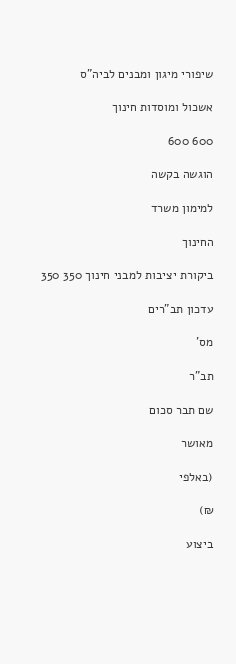שיפורי מיגון ומבנים לביה"ס

אשכול ומוסדות חינוך

600 600

הוגשה בקשה

למימון משרד

החינוך

ביקורת יציבות למבני חינוך 350 350

עדכון תב"רים

מס'

תב"ר

שם תבר סכום

מאושר

(באלפי

₪)

ביצוע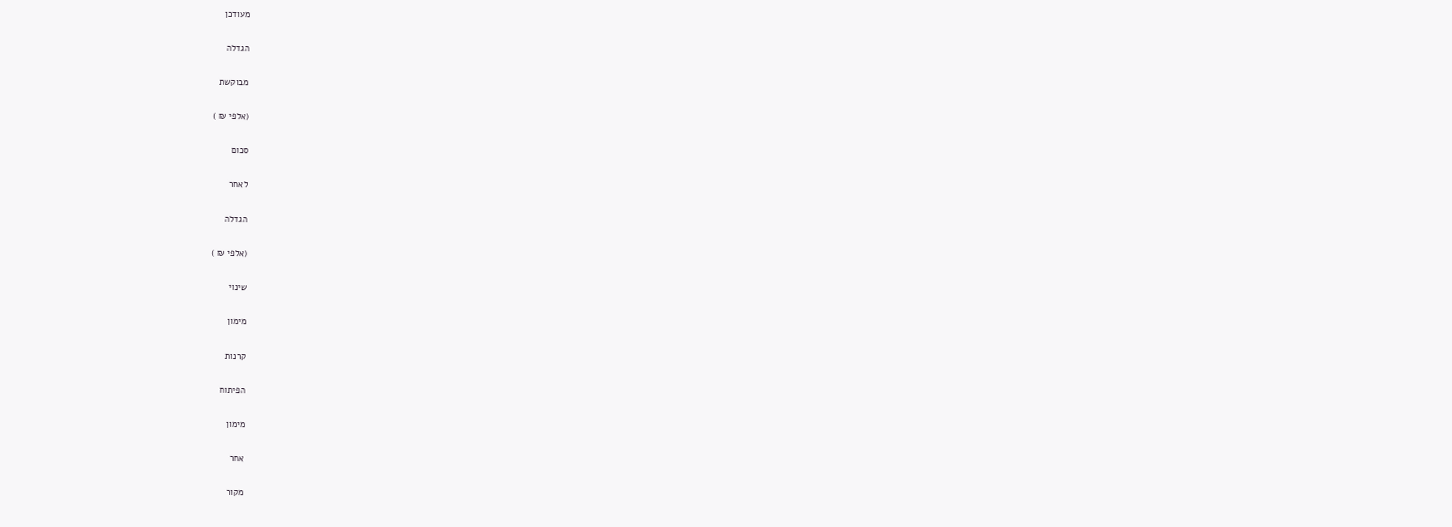מעודכן

הגדלה

מבוקשת

(אלפי ₪ )

סכום

לאחר

הגדלה

(אלפי ₪ )

שינוי

מימון

קרנות

הפיתוח

מימון

אחר

מקור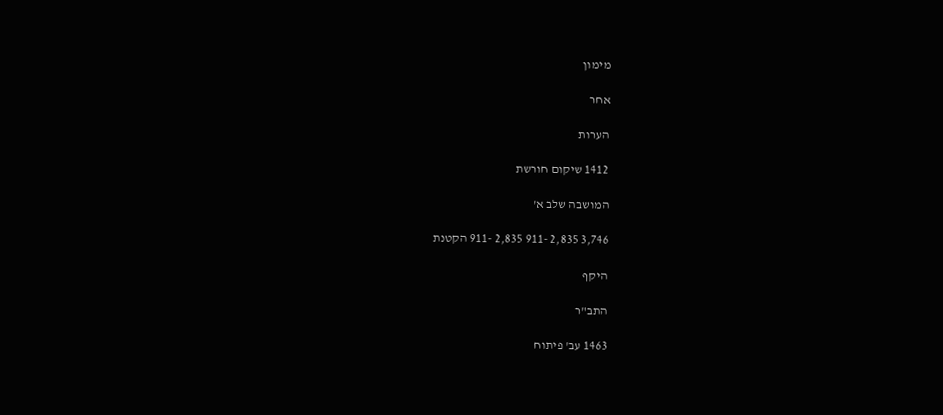מימון

אחר

הערות

1412 שיקום חורשת

המושבה שלב א'

3,746 2,835 -911 2,835 -911 הקטנת

היקף

התב"ר

1463 עב' פיתוח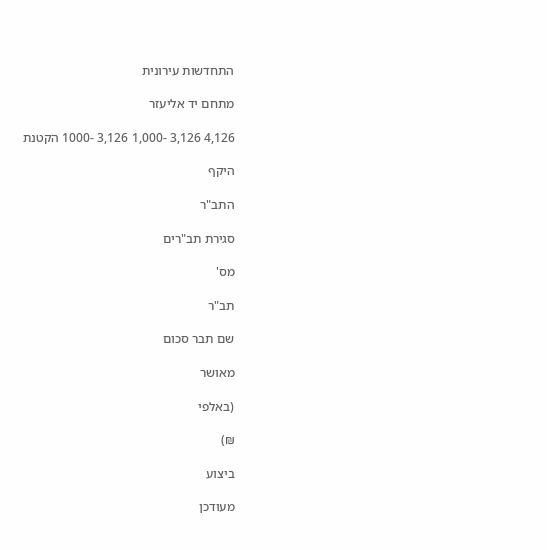התחדשות עירונית

מתחם יד אליעזר

4,126 3,126 -1,000 3,126 -1000 הקטנת

היקף

התב"ר

סגירת תב"רים

מס'

תב"ר

שם תבר סכום

מאושר

(באלפי

₪)

ביצוע

מעודכן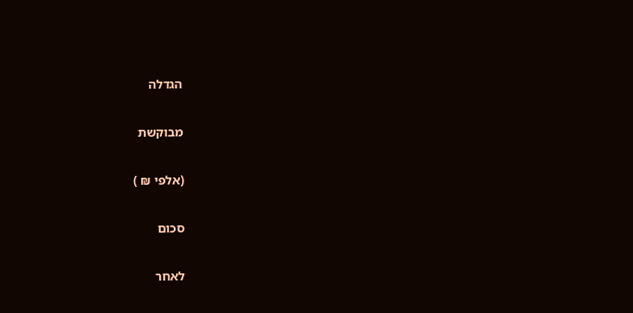הגדלה

מבוקשת

(אלפי ₪ )

סכום

לאחר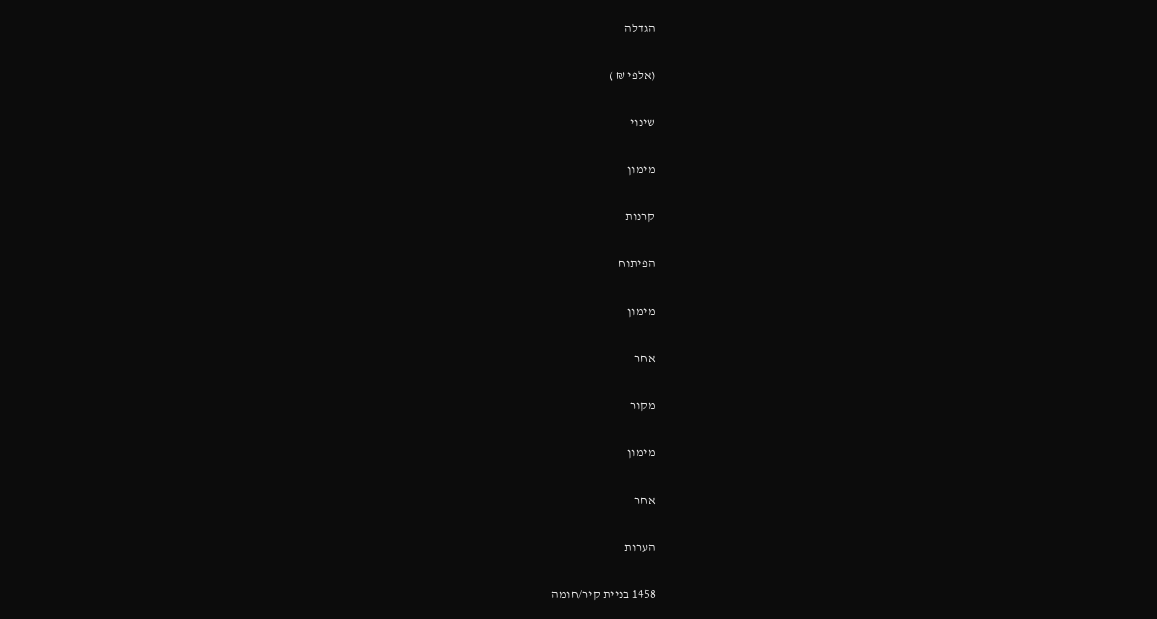הגדלה

(אלפי ₪ )

שינוי

מימון

קרנות

הפיתוח

מימון

אחר

מקור

מימון

אחר

הערות

1458 בניית קיר/חומה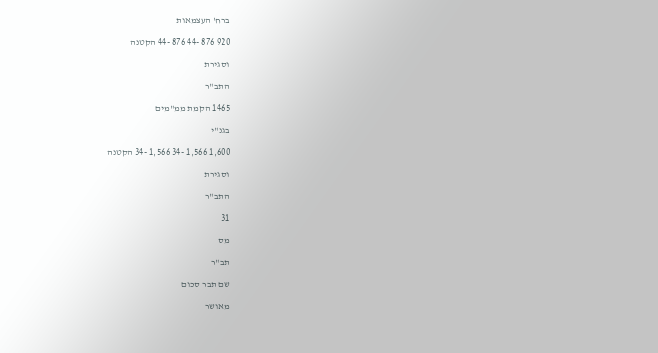ברח' העצמאות

920 876 -44 876 -44 הקטנה

וסגירת

התב"ר

1465 הקמת ממ"מים

בגנ"י

1,600 1,566 -34 1,566 -34 הקטנה

וסגירת

התב"ר

31

מס

תב"ר

שם תבר סכום

מאושר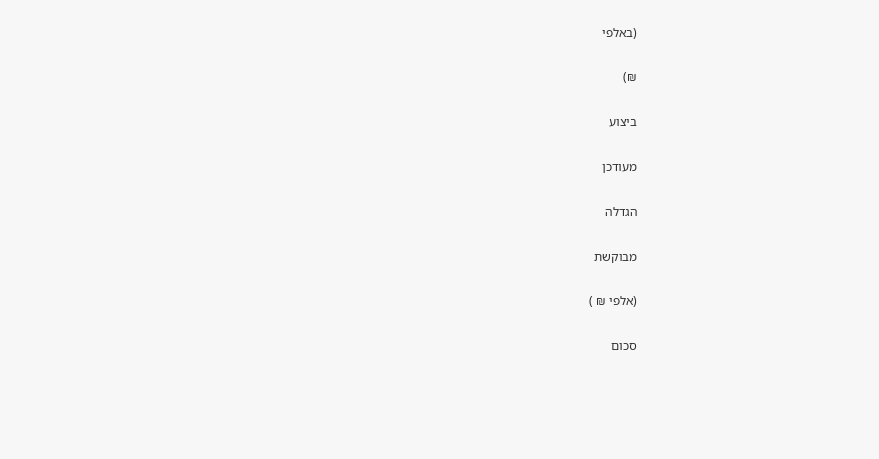(באלפי

₪)

ביצוע

מעודכן

הגדלה

מבוקשת

(אלפי ₪ )

סכום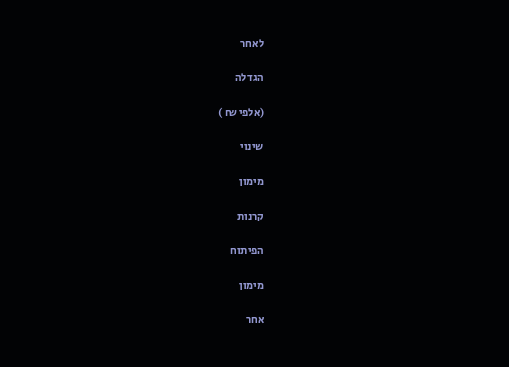לאחר

הגדלה

(אלפי ₪ )

שינוי

מימון

קרנות

הפיתוח

מימון

אחר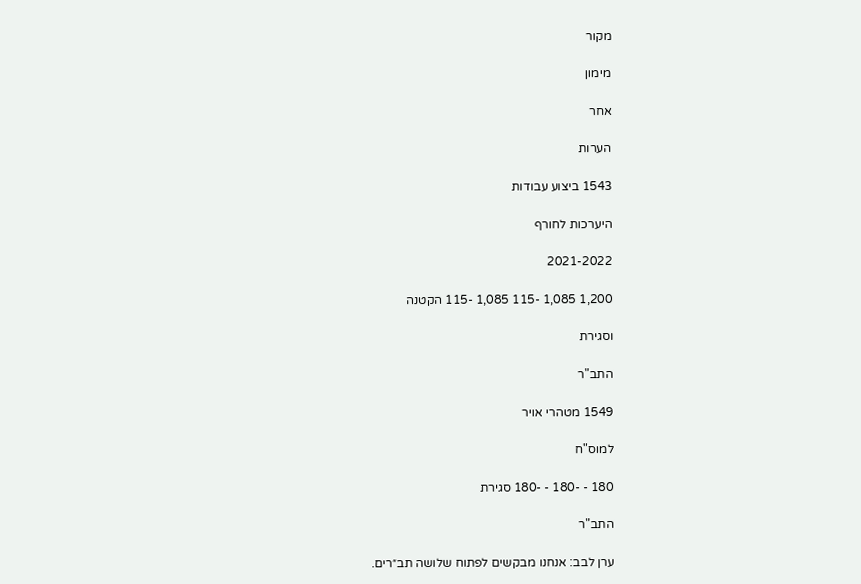מקור

מימון

אחר

הערות

1543 ביצוע עבודות

היערכות לחורף

2021-2022

1,200 1,085 -115 1,085 -115 הקטנה

וסגירת

התב"ר

1549 מטהרי אויר

למוס"ח

180 - -180 - -180 סגירת

התב"ר

ערן לבב: אנחנו מבקשים לפתוח שלושה תב״רים.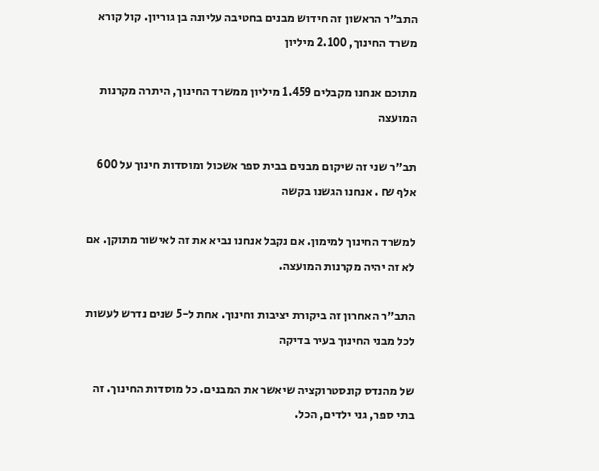התב״ר הראשון זה חידוש מבנים בחטיבה עליונה בן גוריון. קול קורא משרד החינוך, 2.100 מיליון

מתוכם אנחנו מקבלים 1.459 מיליון ממשרד החינוך, היתרה מקרנות המועצה

תב״ר שני זה שיקום מבנים בבית ספר אשכול ומוסדות חינוך על 600 אלף ₪ . אנחנו הגשנו בקשה

למשרד החינוך למימון. אם נקבל אנחנו נביא את זה לאישור מתוקן. אם לא זה יהיה מקרנות המועצה.

התב״ר האחרון זה ביקורת יציבות וחינוך. אחת ל-5 שנים נדרש לעשות לכל מבני החינוך בעיר בדיקה

של מהנדס קונסטרוקציה שיאשר את המבנים. כל מוסדות החינוך. זה בתי ספר, גני ילדים, הכל.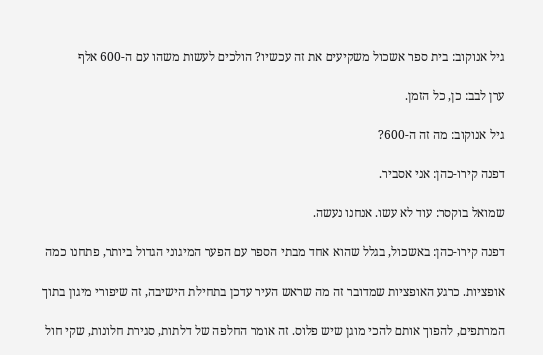גיל אנוקוב: בית ספר אשכול משקיעים את זה עכשיו? הולכים לעשות משהו עם ה-600 אלף

ערן לבב: כן, כל הזמן.

גיל אנוקוב: מה זה ה-600?

דפנה קירו-כהן: אני אסביר.

שמואל בוקסר: עוד לא עשו. אנחנו נעשה.

דפנה קירו-כהן: באשכול, בגלל שהוא אחד מבתי הספר עם הפער המיגוני הגדול ביותר, פתחנו כמה

אופציות. כרגע האופציות שמדובר זה מה שראש העיר עדכן בתחילת הישיבה, זה שיפורי מיגון בתוך

המרתפים, להפוך אותם להכי מוגן שיש פלוס. זה אומר החלפה של דלתות, סגירת חלונות, שקי חול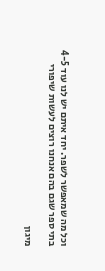וכל מה שמאפשר לשפר. יחד איתם יש לנו עוד 4-5 בתי ספר שגם בהם אנחנו רוצים לעשות שיפורי

מיגון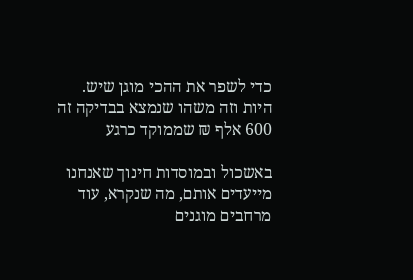כדי לשפר את ההכי מוגן שיש. היות וזה משהו שנמצא בבדיקה זה 600 אלף ₪ שממוקד כרגע

באשכול ובמוסדות חינוך שאנחנו מייעדים אותם, מה שנקרא, עוד מרחבים מוגנים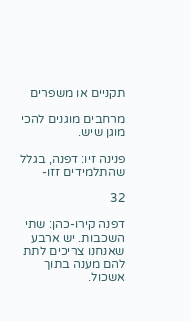תקניים או משפרים

מרחבים מוגנים להכי מוגן שיש.

פנינה זיו: דפנה, בגלל שהתלמידים זזו-

32

דפנה קירו-כהן: שתי השכבות. יש ארבע שאנחנו צריכים לתת להם מענה בתוך אשכול.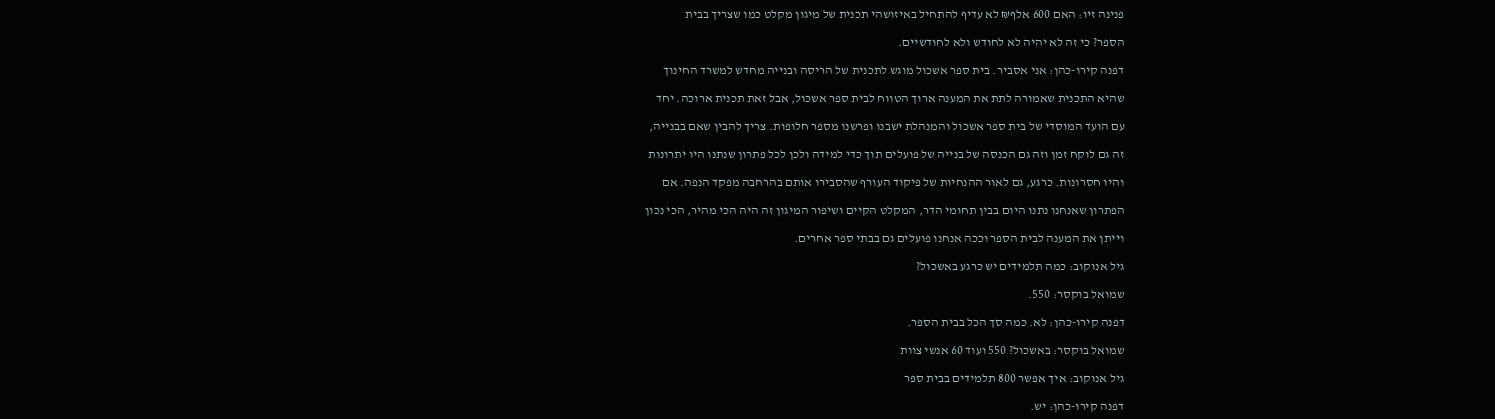פנינה זיו: האם 600 אלף₪ לא עדיף להתחיל באיזושהי תכנית של מיגון מקלט כמו שצריך בבית

הספר? כי זה לא יהיה לא לחודש ולא לחודשיים.

דפנה קירו-כהן: אני אסביר. בית ספר אשכול מוגש לתכנית של הריסה ובנייה מחדש למשרד החינוך

שהיא התכנית שאמורה לתת את המענה ארוך הטווח לבית ספר אשכול, אבל זאת תכנית ארוכה. יחד

עם הועד המוסדי של בית ספר אשכול והמנהלת ישבנו ופרשנו מספר חלופות. צריך להבין שאם בבנייה,

זה גם לוקח זמן וזה גם הכנסה של בנייה של פועלים תוך כדי למידה ולכן לכל פתרון שנתנו היו יתרונות

והיו חסרונות. כרגע, גם לאור ההנחיות של פיקוד העורף שהסבירו אותם בהרחבה מפקד הנפה. אם

הפתרון שאנחנו נתנו היום בבין תחומי הדר, המקלט הקיים ושיפור המיגון זה היה הכי מהיר, הכי נכון

וייתן את המענה לבית הספר וככה אנחנו פועלים גם בבתי ספר אחרים.

גיל אנוקוב: כמה תלמידים יש כרגע באשכול?

שמואל בוקסר: 550.

דפנה קירו-כהן: לא. כמה סך הכל בבית הספר.

שמואל בוקסר: באשכול? 550 ועוד 60 אנשי צוות

גיל אנוקוב: איך אפשר 800 תלמידים בבית ספר

דפנה קירו-כהן: יש.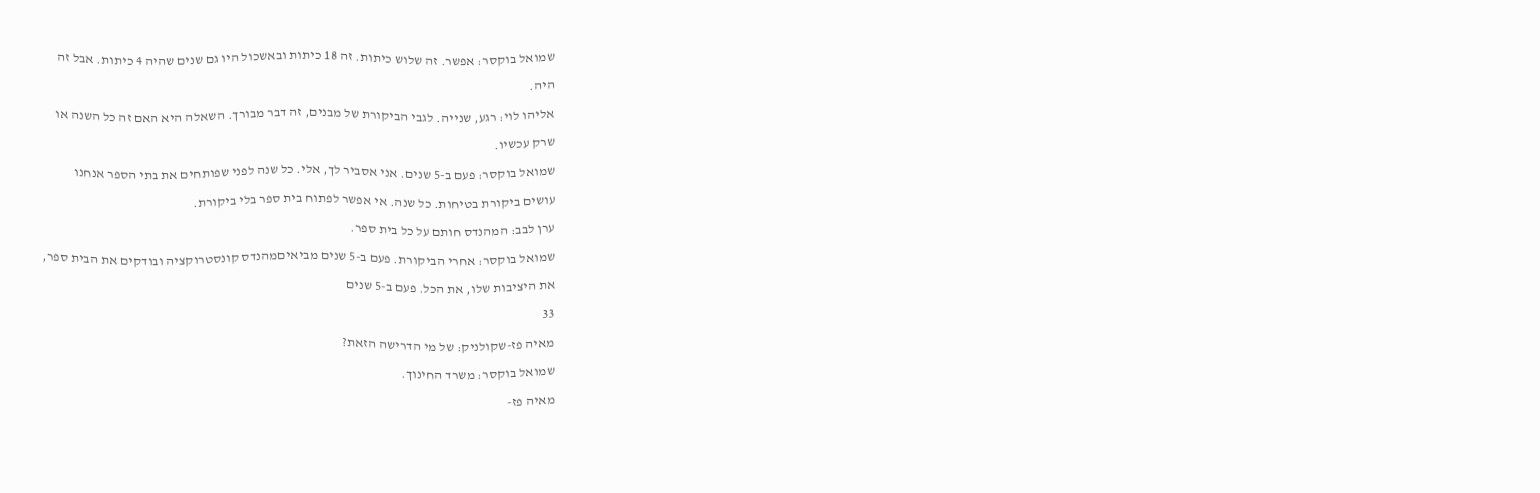שמואל בוקסר: אפשר. זה שלוש כיתות. זה 18 כיתות ובאשכול היו גם שנים שהיה 4 כיתות. אבל זה

היה.

אליהו לוי: רגע, שנייה. לגבי הביקורת של מבנים, זה דבר מבורך. השאלה היא האם זה כל השנה או

שרק עכשיו.

שמואל בוקסר: פעם ב-5 שנים. אני אסביר לך, אלי. כל שנה לפני שפותחים את בתי הספר אנחנו

עושים ביקורת בטיחות. כל שנה. אי אפשר לפתוח בית ספר בלי ביקורת.

ערן לבב: המהנדס חותם על כל בית ספר.

שמואל בוקסר: אחרי הביקורת. פעם ב-5 שנים מביאיםמהנדס קונסטרוקציה ובודקים את הבית ספר,

את היציבות שלו, את הכל. פעם ב-5 שנים

33

מאיה פז-שקולניק: של מי הדרישה הזאת?

שמואל בוקסר: משרד החינוך.

מאיה פז-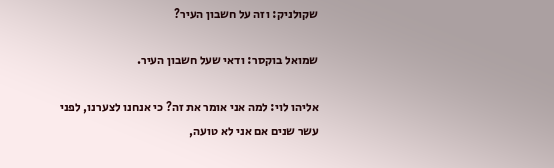שקולניק: וזה על חשבון העיר?

שמואל בוקסר: ודאי שעל חשבון העיר.

אליהו לוי: למה אני אומר את זה? כי אנחנו לצערנו, לפני עשר שנים אם אני לא טועה,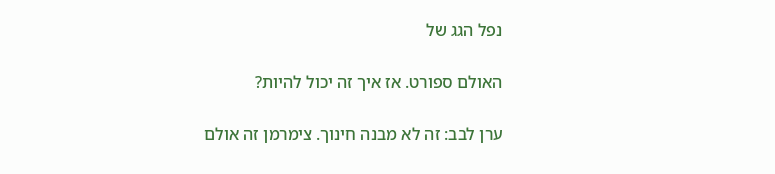נפל הגג של

האולם ספורט. אז איך זה יכול להיות?

ערן לבב: זה לא מבנה חינוך. צימרמן זה אולם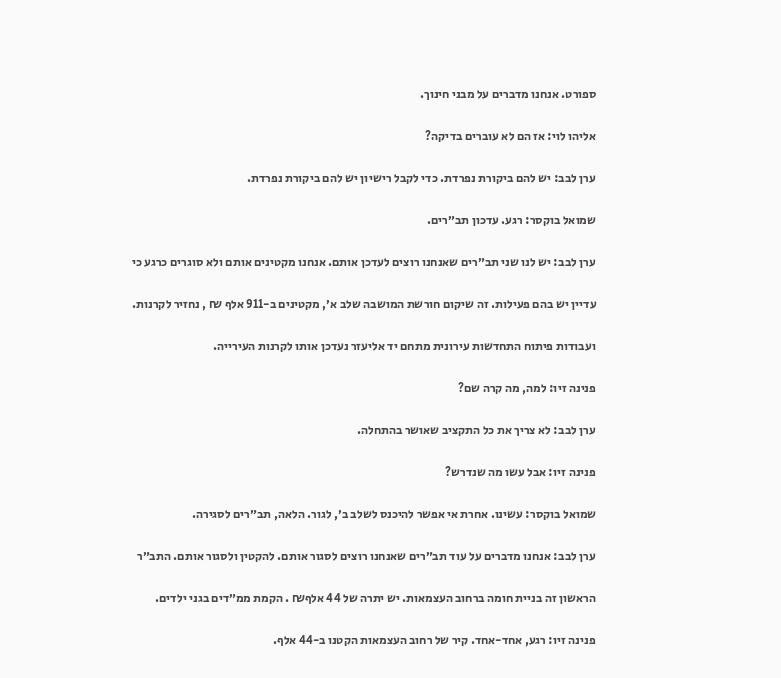ספורט. אנחנו מדברים על מבני חינוך.

אליהו לוי: אז הם לא עוברים בדיקה?

ערן לבב: יש להם ביקורת נפרדת. כדי לקבל רישיון יש להם ביקורת נפרדת.

שמואל בוקסר: רגע. עדכון תב״רים.

ערן לבב: יש לנו שני תב״רים שאנחנו רוצים לעדכן אותם. אנחנו מקטינים אותם ולא סוגרים כרגע כי

עדיין יש בהם פעילות. זה שיקום חורשת המושבה שלב א׳, מקטינים ב-911 אלף ₪ , נחזיר לקרנות.

ועבודות פיתוח התחדשות עירונית מתחם יד אליעזר נעדכן אותו לקרנות העירייה.

פנינה זיו: למה, מה קרה שם?

ערן לבב: לא צריך את כל התקציב שאושר בהתחלה.

פנינה זיו: אבל עשו מה שנדרש?

שמואל בוקסר: עשינו. אחרת אי אפשר להיכנס לשלב ב׳, לגור. הלאה, תב״רים לסגירה.

ערן לבב: אנחנו מדברים על עוד תב״רים שאנחנו רוצים לסגור אותם. להקטין ולסגור אותם. התב״ר

הראשון זה בניית חומה ברחוב העצמאות. יש יתרה של 44 אלף₪ . הקמת ממ״דים בגני ילדים.

פנינה זיו: רגע, אחד-אחד. קיר של רחוב העצמאות הקטנו ב-44 אלף.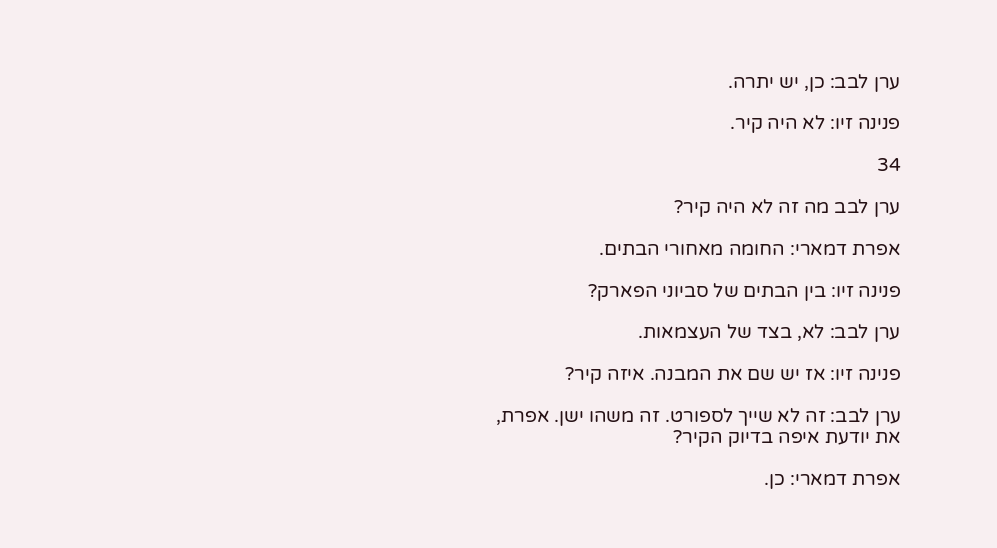ערן לבב: כן, יש יתרה.

פנינה זיו: לא היה קיר.

34

ערן לבב מה זה לא היה קיר?

אפרת דמארי: החומה מאחורי הבתים.

פנינה זיו: בין הבתים של סביוני הפארק?

ערן לבב: לא, בצד של העצמאות.

פנינה זיו: אז יש שם את המבנה. איזה קיר?

ערן לבב: זה לא שייך לספורט. זה משהו ישן. אפרת, את יודעת איפה בדיוק הקיר?

אפרת דמארי: כן.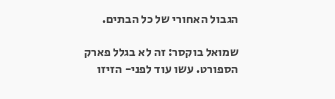הגבול האחורי של כל הבתים.

שמואל בוקסר: זה לא בגלל פארק הספורט. עשו עוד לפני- הזיזו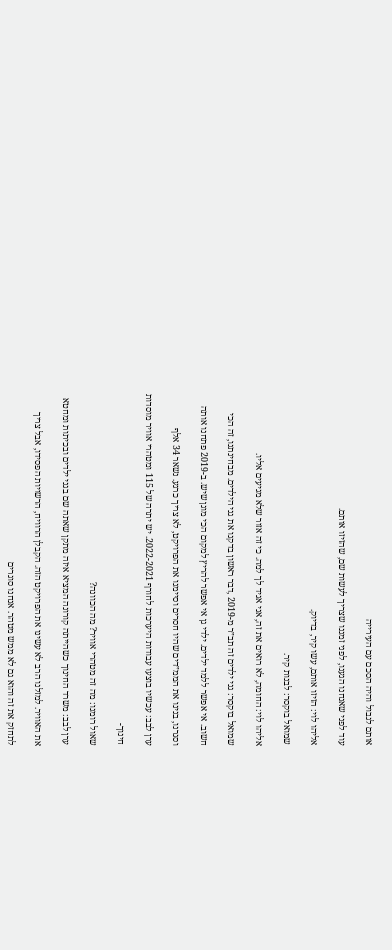אותם לגבול והיה הסכם עם העירייה

עוד לפני שאנחנו הגענו, לפני זמננו שצריך לעשות שם, שהזיזו אותם.

אליהו לוי: הזיזו אותם, עשו קיר, בדיוק.

שמואל בוקסר: לבנות קיר.

אליהו לוי: החומה, לא רואים את זה, אני אגיד לך למה. כי זה אזור שלא מגיעים אליו.

שמואל בוקסר: גני ילדים זה תב״ר מ-2019 ,דבר ראשון בדקנו את גני הילדים. מבחינתנו, זה הכי

חשוב. אי אפשר ללמד ילדים. ילדי גן אי אפשר להריץ למקום הכי מוגן שיש. ב-2019 פתחנו אותה

וסגרנו, בנינו את הממ״דים שהיו חסרים וסיימנו את הפרויקט, לא צריך כרגע. נשאר 34 אלף

ערן לבב: עכשיו בוצעו עבודות היערכות לחורף 2022-2021. יש יתרה של 115 ומטהרי אוויר מוסדות

חינוך-

שאול רומנו: מה זה מטהרי אוויר? מה הכוונה?

ערן לבב: משרד החינוך כשהייתה קורונה המציא איזה מתקן שאתה שם בגני ילדים ובכיתות ומחטא

את האוויר. למזלנו הרב לא עשינו את הפרויקט הזה. הקבלן הרוויח, הרשויות הפסידו, אבל צריך

לתחזק את זה והוא גם לא ממש מטהר. אנחנו סוגרים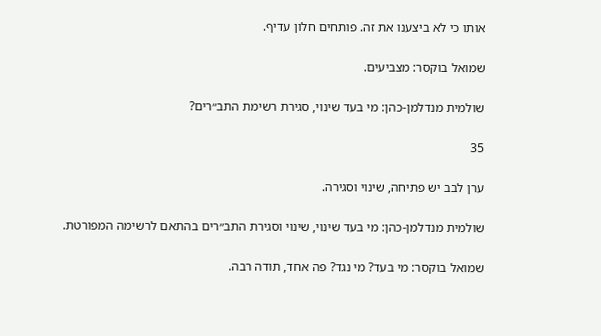אותו כי לא ביצענו את זה. פותחים חלון עדיף.

שמואל בוקסר: מצביעים.

שולמית מנדלמן-כהן: מי בעד שינוי, סגירת רשימת התב״רים?

35

ערן לבב יש פתיחה, שינוי וסגירה.

שולמית מנדלמן-כהן: מי בעד שינוי, שינוי וסגירת התב״רים בהתאם לרשימה המפורטת.

שמואל בוקסר: מי בעד? מי נגד? פה אחד, תודה רבה.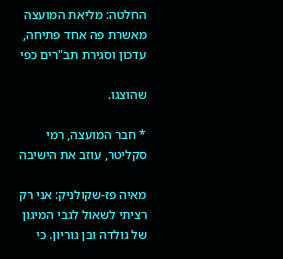החלטה: מליאת המועצה מאשרת פה אחד פתיחה, עדכון וסגירת תב"רים כפי

שהוצגו.

* חבר המועצה, רמי סקליטר, עוזב את הישיבה

מאיה פז-שקולניק: אני רק רציתי לשאול לגבי המיגון של גולדה ובן גוריון. כי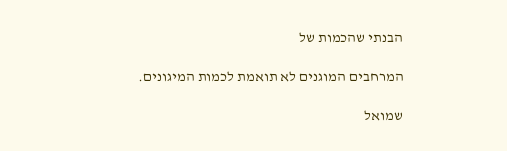הבנתי שהכמות של

המרחבים המוגנים לא תואמת לכמות המיגונים.

שמואל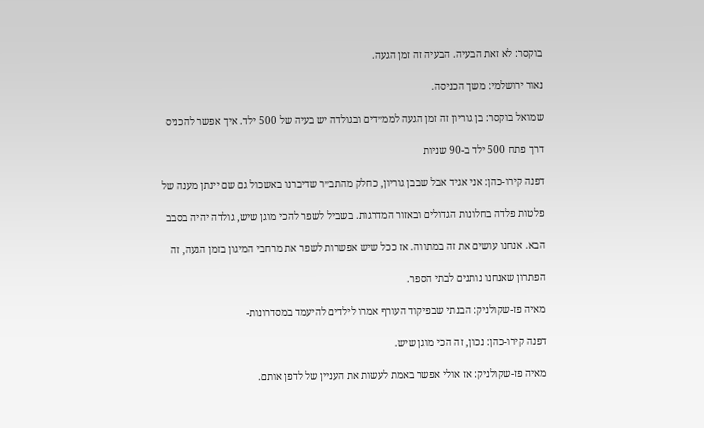בוקסר: לא זאת הבעיה. הבעיה זה זמן הגעה.

נאור ירושלמי: משך הכניסה.

שמואל בוקסר: בן גוריון זה זמן הגעה לממ״דים ובגולדה יש בעיה של 500 ילד. איך אפשר להכניס

דרך פתח 500 ילד ב-90 שניות

דפנה קירו-כהן: אני אגיד אבל שבבן גוריון, כחלק מהתב״ר שדיברנו באשכול גם שם יינתן מענה של

פלטות פלדה בחלונות הגדולים ובאזור המדרגות. בשביל לשפר להכי מוגן שיש, גולדה יהיה בסבב

הבא. אנחנו עושים את זה במתווה. אז ככל שיש אפשרות לשפר את מרחבי המיגון בזמן הגעה, זה

הפתרון שאנחנו נותנים לבתי הספר.

מאיה פז-שקולניק: הבנתי שבפיקוד העורף אמרו לילדים להיעמד במסדרונות-

דפנה קירו-כהן: נכון, זה הכי מוגן שיש.

מאיה פז-שקולניק: אז אולי אפשר באמת לעשות את העניין של לדפן אותם.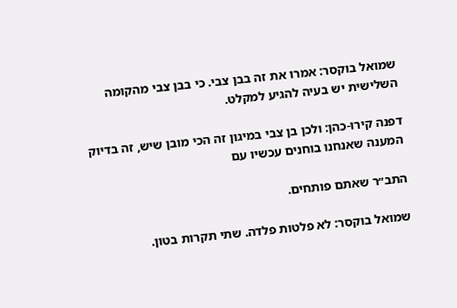שמואל בוקסר: אמרו את זה בבן צבי. כי בבן צבי מהקומה השלישית יש בעיה להגיע למקלט.

דפנה קירו-כהן: ולכן בן צבי במיגון זה הכי מובן שיש, זה בדיוק המענה שאנחנו בוחנים עכשיו עם

התב״ר שאתם פותחים.

שמואל בוקסר: לא פלטות פלדה. שתי תקרות בטון.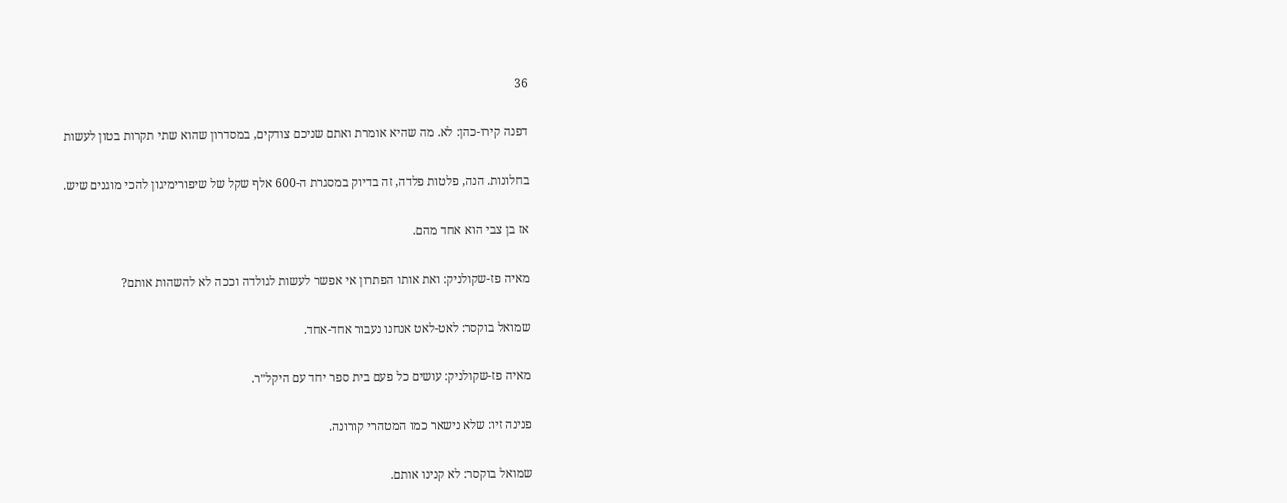36

דפנה קירו-כהן: לא. מה שהיא אומרת ואתם שניכם צודקים, במסדרון שהוא שתי תקרות בטון לעשות

בחלונות. הנה, פלטות פלדה, זה בדיוק במסגרת ה-600 אלף שקל של שיפורימיגון להכי מוגנים שיש.

אז בן צבי הוא אחד מהם.

מאיה פז-שקולניק: ואת אותו הפתרון אי אפשר לעשות לגולדה וככה לא להשהות אותם?

שמואל בוקסר: לאט-לאט אנחנו נעבור אחד-אחד.

מאיה פז-שקולניק: עושים כל פעם בית ספר יחד עם היקל״ר.

פנינה זיו: שלא נישאר כמו המטהרי קורונה.

שמואל בוקסר: לא קנינו אותם.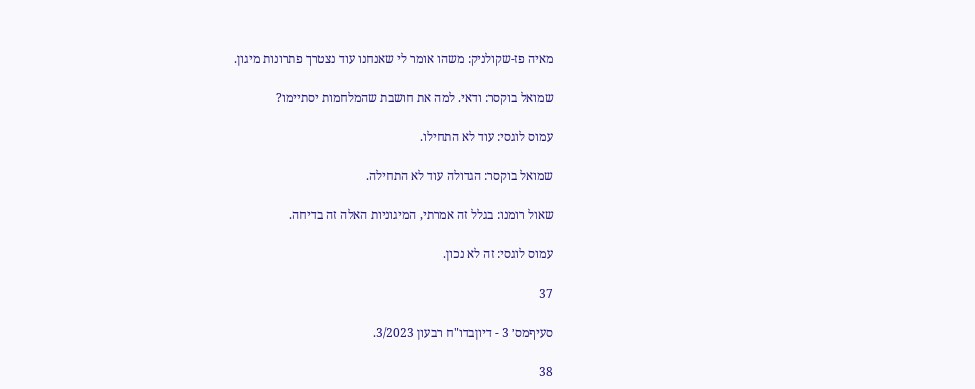מאיה פז-שקולניק: משהו אומר לי שאנחנו עוד נצטרך פתרונות מיגון.

שמואל בוקסר: ודאי. למה את חושבת שהמלחמות יסתיימו?

עמוס לוגסי: עוד לא התחילו.

שמואל בוקסר: הגדולה עוד לא התחילה.

שאול רומנו: בגלל זה אמרתי, המיגוניות האלה זה בדיחה.

עמוס לוגסי: זה לא נכון.

37

סעיףמס׳ 3 - דיוןבדו"ח רבעון 3/2023.

38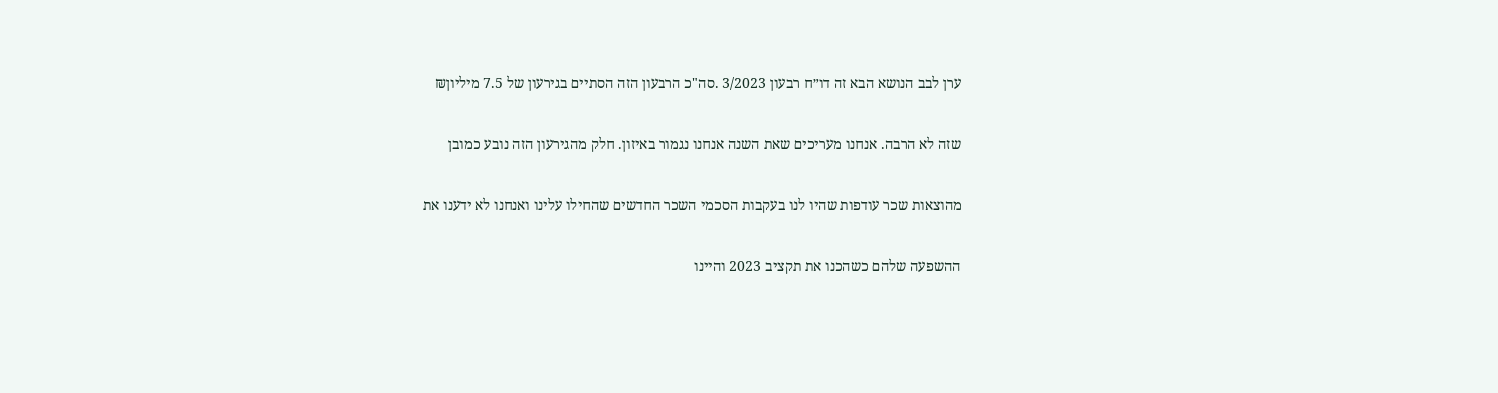ערן לבב הנושא הבא זה דו״ח רבעון 3/2023 .סה"כ הרבעון הזה הסתיים בגירעון של 7.5 מיליון₪

שזה לא הרבה. אנחנו מעריכים שאת השנה אנחנו נגמור באיזון. חלק מהגירעון הזה נובע כמובן

מהוצאות שכר עודפות שהיו לנו בעקבות הסכמי השכר החדשים שהחילו עלינו ואנחנו לא ידענו את

ההשפעה שלהם כשהכנו את תקציב 2023 והיינו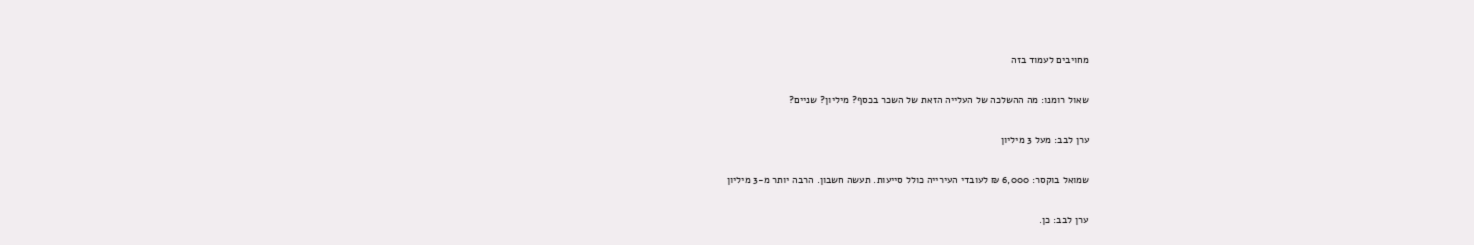מחויבים לעמוד בזה

שאול רומנו: מה ההשלכה של העלייה הזאת של השכר בכסף? מיליון? שניים?

ערן לבב: מעל 3 מיליון

שמואל בוקסר: 6,000 ₪ לעובדי העירייה כולל סייעות. תעשה חשבון. הרבה יותר מ-3 מיליון

ערן לבב: כן.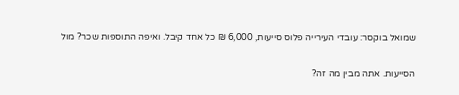שמואל בוקסר: עובדי העירייה פלוס סייעות, 6,000 ₪ כל אחד קיבל. ואיפה התוספות שכר? מול

הסייעות. אתה מבין מה זה?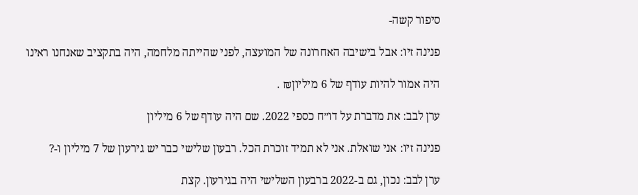סיפור קשה-

פנינה זיו: אבל בישיבה האחרונה של המועצה, לפני שהייתה מלחמה, היה בתקציב שאנחנו ראינו

היה אמור להיות עודף של 6 מיליון₪ .

ערן לבב: את מדברת על דו״ח כספי 2022. שם היה עודף של 6 מיליון

פנינה זיו: אני שואלת. אני לא תמיד זוכרת הכל. רבעון שלישי כבר יש גירעון של 7 מיליון ו-?

ערן לבב: נכון, גם ב-2022 ברבעון השלישי היה בגירעון. קצת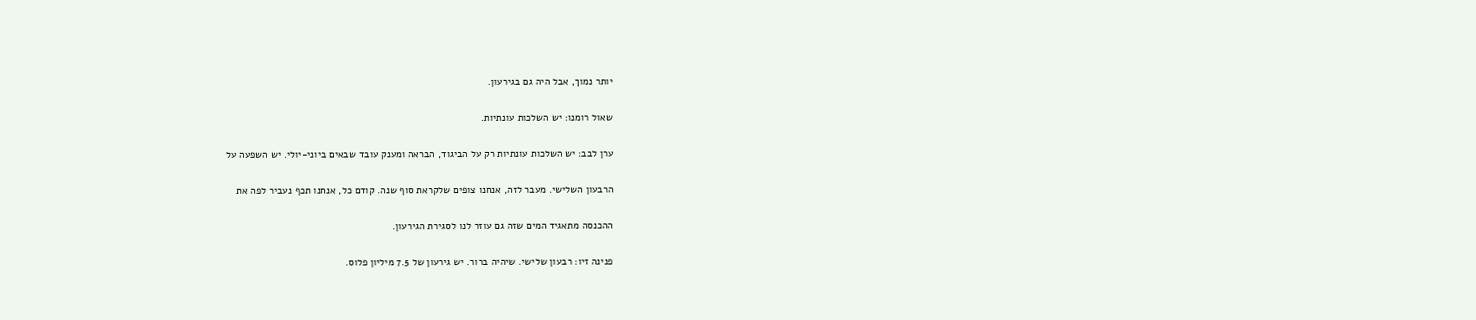יותר נמוך, אבל היה גם בגירעון.

שאול רומנו: יש השלכות עונתיות.

ערן לבב: יש השלכות עונתיות רק על הביגוד, הבראה ומענק עובד שבאים ביוני-יולי. יש השפעה על

הרבעון השלישי. מעבר לזה, אנחנו צופים שלקראת סוף שנה. קודם כל, אנחנו תכף נעביר לפה את

ההכנסה מתאגיד המים שזה גם עוזר לנו לסגירת הגירעון.

פנינה זיו: רבעון שלישי. שיהיה ברור. יש גירעון של 7.5 מיליון פלוס.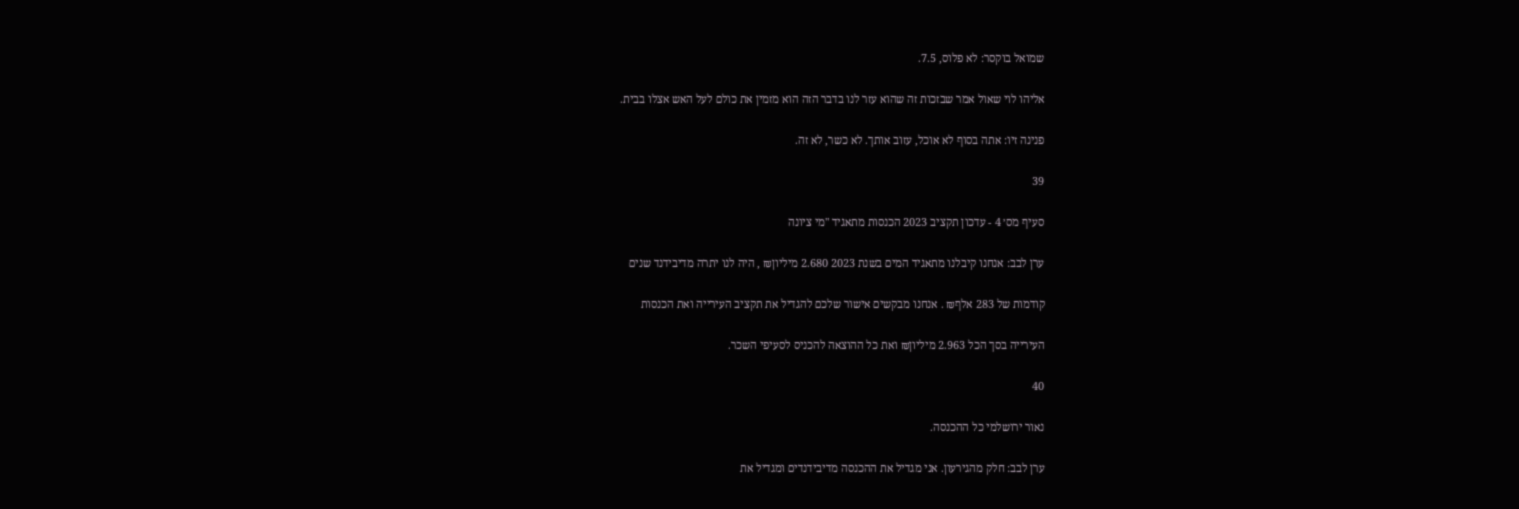שמואל בוקסר: לא פלוס, 7.5.

אליהו לוי שאול אמר שבזכות זה שהוא עזר לנו בדבר הזה הוא מזמין את כולם לעל האש אצלו בבית.

פנינה זיו: אתה בסוף לא אוכל, עזוב אותך. לא כשר, לא זה.

39

סעיף מס׳ 4 - עדכון תקציב 2023 הכנסות מתאגיד "מי ציונה

ערן לבב: אנחנו קיבלנו מתאגיד המים בשנת 2023 2.680 מיליון₪ , היה לנו יתרה מדיבידנד שנים

קודמות של 283 אלף₪ . אנחנו מבקשים אישור שלכם להגדיל את תקציב העירייה ואת הכנסות

העירייה בסך הכל 2.963 מיליון₪ ואת כל ההוצאה להכניס לסעיפי השכר.

40

נאור ירושלמי כל ההכנסה.

ערן לבב: חלק מהגירעון. אני מגדיל את ההכנסה מדיבידנדים ומגדיל את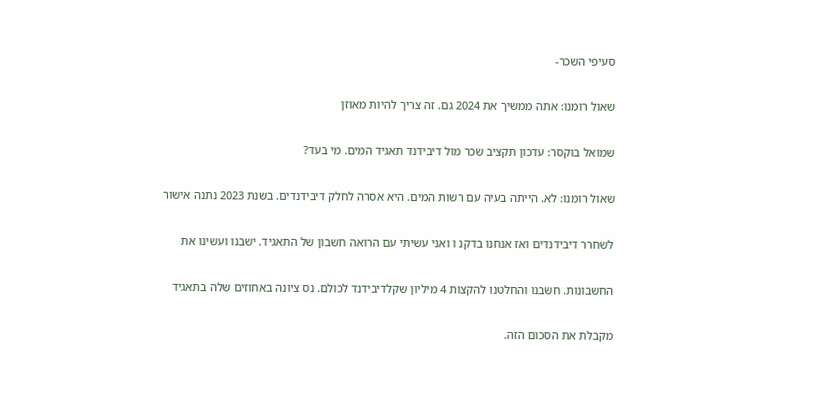סעיפי השכר-

שאול רומנו: אתה ממשיך את 2024 גם. זה צריך להיות מאוזן

שמואל בוקסר: עדכון תקציב שכר מול דיבידנד תאגיד המים. מי בעד?

שאול רומנו: לא. הייתה בעיה עם רשות המים. היא אסרה לחלק דיבידנדים. בשנת 2023 נתנה אישור

לשחרר דיבידנדים ואז אנחנו בדקנ ו ואני עשיתי עם הרואה חשבון של התאגיד. ישבנו ועשינו את

החשבונות. חשבנו והחלטנו להקצות 4 מיליון שקלדיבידנד לכולם. נס ציונה באחוזים שלה בתאגיד

מקבלת את הסכום הזה.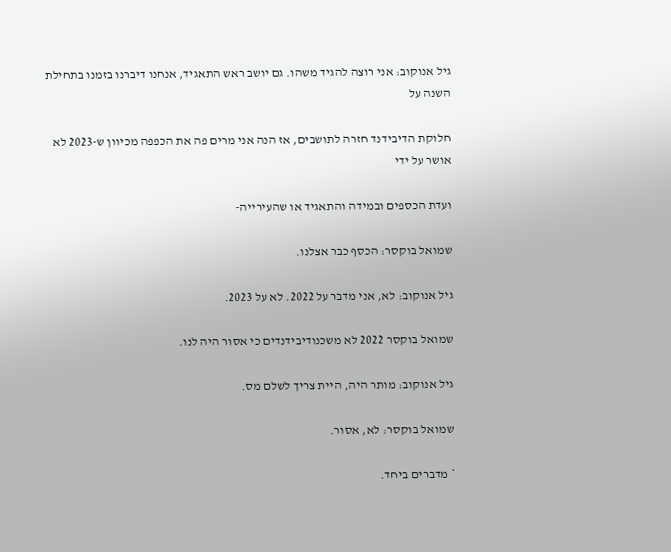גיל אנוקוב: אני רוצה להגיד משהו. גם יושב ראש התאגיד, אנחנו דיברנו בזמנו בתחילת השנה על

חלוקת הדיבידנד חזרה לתושבים, אז הנה אני מרים פה את הכפפה מכיוון ש-2023 לא אושר על ידי

ועדת הכספים ובמידה והתאגיד או שהעירייה-

שמואל בוקסר: הכסף כבר אצלנו.

גיל אנוקוב: לא, אני מדבר על 2022. לא על 2023.

שמואל בוקסר 2022 לא משכנודיבידנדים כי אסור היה לנו.

גיל אנוקוב: מותר היה, היית צריך לשלם מס.

שמואל בוקסר: לא, אסור.

* מדברים ביחד.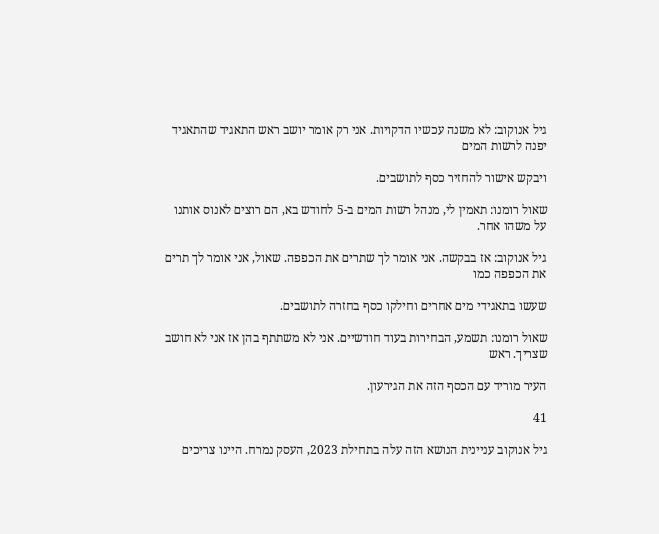גיל אנוקוב: לא משנה עכשיו הדקויות. אני רק אומר יושב ראש התאגיד שהתאגיד יפנה לרשות המים

ויבקש אישור להחזיר כסף לתושבים.

שאול רומנו: תאמין לי, מנהל רשות המים ב-5 לחודש בא, הם רוצים לאנוס אותנו על משהו אחר.

גיל אנוקוב: אז בבקשה. אני אומר לך שתרים את הכפפה. שאול, אני אומר לך תרים את הכפפה כמו

שעשו בתאגידי מים אחרים וחילקו כסף בחזרה לתושבים.

שאול רומנו: תשמע, הבחירות בעוד חודשיים. אני לא משתתף בהן אז אני לא חושב שצריך. ראש

העיר מוריד עם הכסף הזה את הגירעון.

41

גיל אנוקוב עניינית הנושא הזה עלה בתחילת 2023, העסק נמרח. היינו צריכים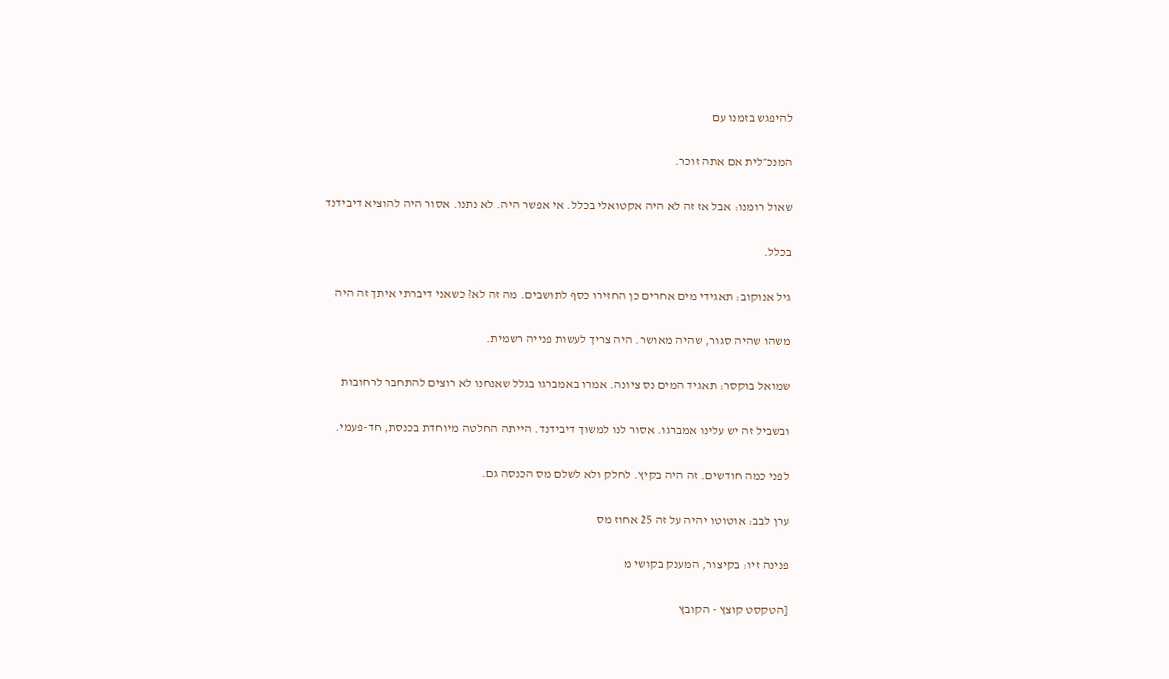להיפגש בזמנו עם

המנכ״לית אם אתה זוכר.

שאול רומנו: אבל אז זה לא היה אקטואלי בכלל. אי אפשר היה. לא נתנו. אסור היה להוציא דיבידנד

בכלל.

גיל אנוקוב: תאגידי מים אחרים כן החזירו כסף לתושבים. מה זה לא? כשאני דיברתי איתך זה היה

משהו שהיה סגור, שהיה מאושר. היה צריך לעשות פנייה רשמית.

שמואל בוקסר: תאגיד המים נס ציונה. אמרו באמברגו בגלל שאנחנו לא רוצים להתחבר לרחובות

ובשביל זה יש עלינו אמברגו. אסור לנו למשוך דיבידנד. הייתה החלטה מיוחדת בכנסת, חד-פעמי.

לפני כמה חודשים. זה היה בקיץ. לחלק ולא לשלם מס הכנסה גם.

ערן לבב: אוטוטו יהיה על זה 25 אחוז מס

פנינה זיו: בקיצור, המענק בקושי מ

[הטקסט קוצץ - הקובץ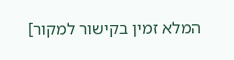המלא זמין בקישור למקור]